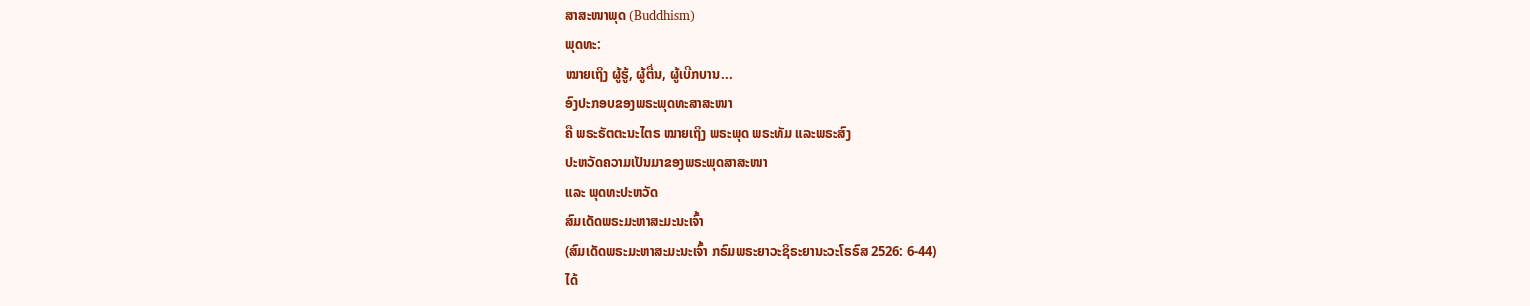ສາສະໜາພຸດ (Buddhism)
ພຸດທະ:
ໝາຍເຖິງ ຜູ້ຮູ້, ຜູ້ຕື່ນ, ຜູ້ເບີກບານ...
ອົງປະກອບຂອງພຣະພຸດທະສາສະໜາ
ຄື ພຣະຣັຕຕະນະໄຕຣ ໝາຍເຖິງ ພຣະພຸດ ພຣະທັມ ແລະພຣະສົງ
ປະຫວັດຄວາມເປັນມາຂອງພຣະພຸດສາສະໜາ
ແລະ ພຸດທະປະຫວັດ
ສົມເດັດພຣະມະຫາສະມະນະເຈົ້າ
(ສົມເດັດພຣະມະຫາສະມະນະເຈົ້າ ກຣົມພຣະຍາວະຊິຣະຍານະວະໂຣຣົສ 2526: 6-44)
ໄດ້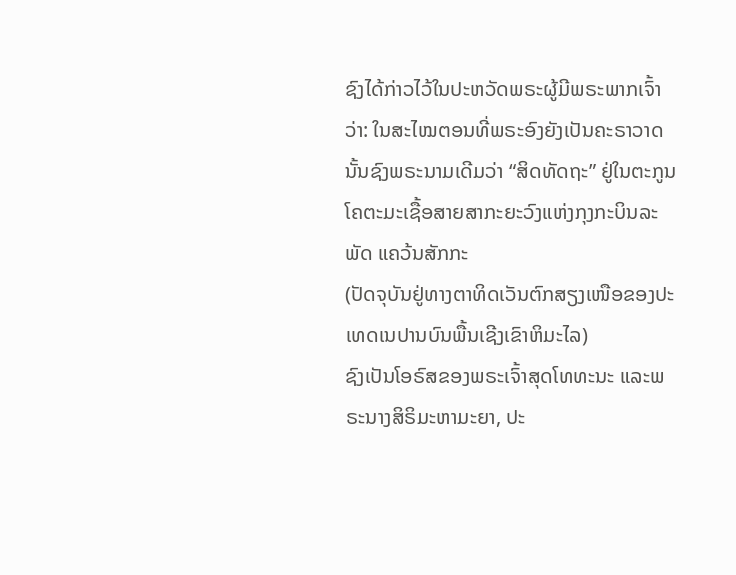ຊົງໄດ້ກ່າວໄວ້ໃນປະຫວັດພຣະຜູ້ມີພຣະພາກເຈົ້າວ່າ: ໃນສະໄໝຕອນທີ່ພຣະອົງຍັງເປັນຄະຣາວາດ
ນັ້ນຊົງພຣະນາມເດີມວ່າ “ສິດທັດຖະ” ຢູ່ໃນຕະກູນໂຄຕະມະເຊື້ອສາຍສາກະຍະວົງແຫ່ງກຸງກະບິນລະພັດ ແຄວ້ນສັກກະ
(ປັດຈຸບັນຢູ່ທາງຕາທິດເວັນຕົກສຽງເໜືອຂອງປະເທດເນປານບົນພື້ນເຊີງເຂົາຫິມະໄລ)
ຊົງເປັນໂອຣົສຂອງພຣະເຈົ້າສຸດໂທທະນະ ແລະພຣະນາງສິຣິມະຫາມະຍາ, ປະ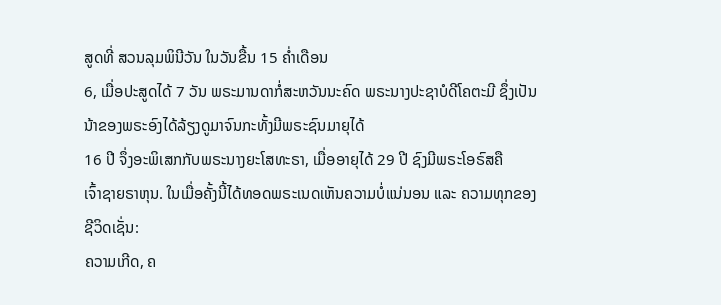ສູດທີ່ ສວນລຸມພິນີວັນ ໃນວັນຂື້ນ 15 ຄໍ່າເດືອນ
6, ເມື່ອປະສູດໄດ້ 7 ວັນ ພຣະມານດາກໍ່ສະຫວັນນະຄົດ ພຣະນາງປະຊາບໍດີໂຄຕະມີ ຊຶ່ງເປັນນ້າຂອງພຣະອົງໄດ້ລ້ຽງດູມາຈົນກະທັ້ງມີພຣະຊົນມາຍຸໄດ້
16 ປີ ຈຶ່ງອະພິເສກກັບພຣະນາງຍະໂສທະຣາ, ເມື່ອອາຍຸໄດ້ 29 ປີ ຊົງມີພຣະໂອຣົສຄື
ເຈົ້າຊາຍຣາຫຸນ. ໃນເມື່ອຄັ້ງນີ້ໄດ້ທອດພຣະເນດເຫັນຄວາມບໍ່ແນ່ນອນ ແລະ ຄວາມທຸກຂອງຊີວິດເຊັ່ນ:
ຄວາມເກີດ, ຄ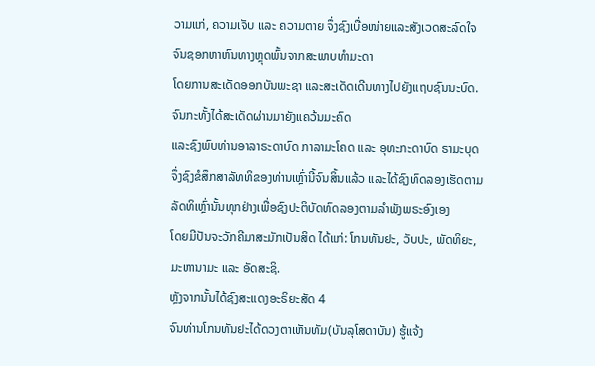ວາມແກ່, ຄວາມເຈັບ ແລະ ຄວາມຕາຍ ຈຶ່ງຊົງເບື່ອໜ່າຍແລະສັງເວດສະລົດໃຈຈົນຊອກຫາຫົນທາງຫຼຸດພົ້ນຈາກສະພາບທຳມະດາ
ໂດຍການສະເດັດອອກບັນພະຊາ ແລະສະເດັດເດີນທາງໄປຍັງແຖບຊົນນະບົດ.
ຈົນກະທັ້ງໄດ້ສະເດັດຜ່ານມາຍັງແຄວ້ນມະຄົດ
ແລະຊົງພົບທ່ານອາລາຣະດາບົດ ກາລາມະໂຄດ ແລະ ອຸທະກະດາບົດ ຣາມະບຸດ
ຈຶ່ງຊົງຂໍສຶກສາລັທທິຂອງທ່ານເຫຼົ່ານີ້ຈົນສິ້ນແລ້ວ ແລະໄດ້ຊົງທົດລອງເຮັດຕາມລັດທິເຫຼົ່ານັ້ນທຸກຢ່າງເພື່ອຊົງປະຕິບັດທົດລອງຕາມລຳພັງພຣະອົງເອງ
ໂດຍມີປັນຈະວັກຄີມາສະມັກເປັນສິດ ໄດ້ແກ່: ໂກນທັນຢະ, ວັບປະ, ພັດທິຍະ, ມະຫານາມະ ແລະ ອັດສະຊິ.
ຫຼັງຈາກນັ້ນໄດ້ຊົງສະແດງອະຣິຍະສັດ 4
ຈົນທ່ານໂກນທັນຢະໄດ້ດວງຕາເຫັນທັມ(ບັນລຸໂສດາບັນ) ຮູ້ແຈ້ງ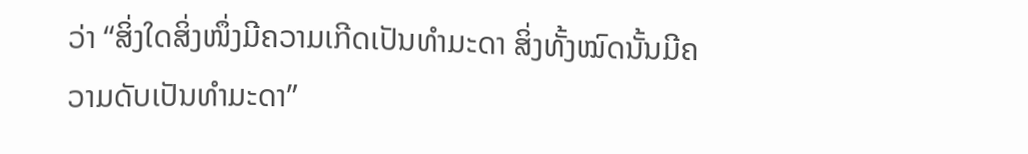ວ່າ “ສິ່ງໃດສິ່ງໜຶ່ງມີຄວາມເກີດເປັນທຳມະດາ ສິ່ງທັ້ງໝົດນັ້ນມີຄວາມດັບເປັນທຳມະດາ”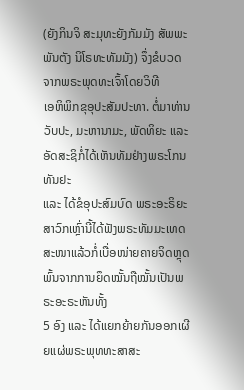(ຍັງກິນຈິ ສະມຸທະຍັງກັມມັງ ສັພພະພັນຕັງ ນິໂຣທະທັມມັງ) ຈຶ່ງຂໍບວດຈາກພຣະພຸດທະເຈົ້າໂດຍວິທີ
ເອຫິພິກຂຸອຸປະສັມປະທາ. ຕໍ່ມາທ່ານວັບປະ, ມະຫານາມະ, ພັດທິຍະ ແລະ ອັດສະຊິກໍ່ໄດ້ເຫັນທັມຢ່າງພຣະໂກນທັນຢະ
ແລະ ໄດ້ຂໍອຸປະສົມບົດ ພຣະອະຣິຍະສາວົກເຫຼົ່ານີ້ໄດ້ຟັງພຣະທັມມະເທດສະໜາແລ້ວກໍ່ເບື່ອໜ່າຍຄາຍຈິດຫຼຸດພົ້ນຈາກການຍຶດໝັ້ນຖືໝັ້ນເປັນພຣະອະຣະຫັນທັ້ງ
5 ອົງ ແລະ ໄດ້ແຍກຍ້າຍກັນອອກເຜີຍແຜ່ພຣະພຸທທະສາສະ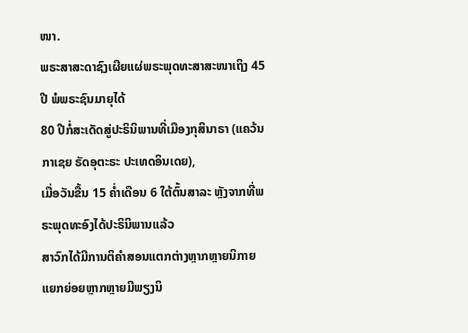ໜາ.
ພຣະສາສະດາຊົງເຜີຍແຜ່ພຣະພຸດທະສາສະໜາເຖິງ 45 ປີ ພໍພຣະຊົນມາຍຸໄດ້
80 ປີກໍ່ສະເດັດສູ່ປະຣິນິພານທີ່ເມືອງກຸສິນາຣາ (ແຄວ້ນກາເຊຍ ຣັດອຸຕະຣະ ປະເທດອິນເດຍ),
ເມື່ອວັນຂື້ນ 15 ຄໍ່າເດືອນ 6 ໃຕ້ຕົ້ນສາລະ ຫຼັງຈາກທີ່ພຣະພຸດທະອົງໄດ້ປະຣິນິພານແລ້ວ
ສາວົກໄດ້ມີການຕິຄຳສອນແຕກຕ່າງຫຼາກຫຼາຍນິກາຍ
ແຍກຍ່ອຍຫຼາກຫຼາຍມີພຽງນິ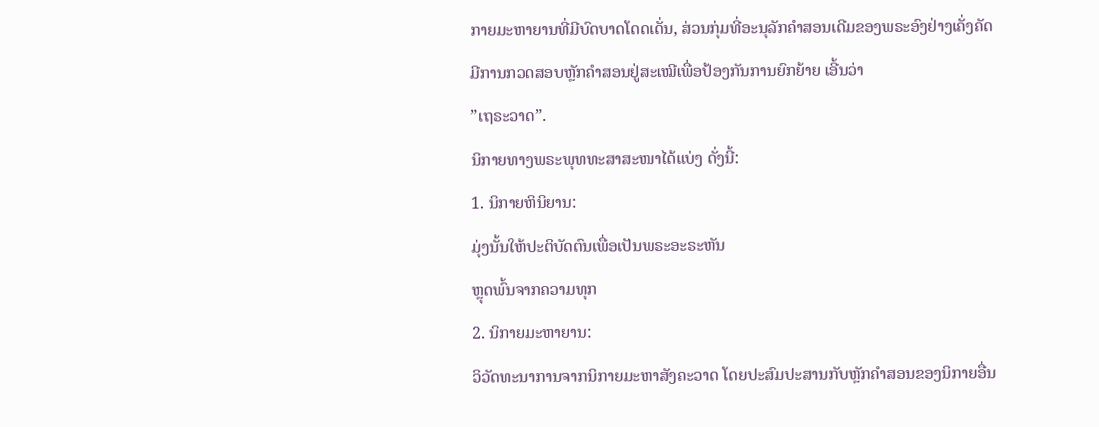ກາຍມະຫາຍານທີ່ມີບົດບາດໂດດເດັ່ນ, ສ່ວນກຸ່ມທີ່ອະນຸລັກຄຳສອນເດີມຂອງພຣະອົງຢ່າງເຄັ່ງຄັດ
ມີການກວດສອບຫຼັກຄຳສອນຢູ່ສະເໝີເພື່ອປ້ອງກັນການຍົກຍ້າຍ ເອີ້ນວ່າ
”ເຖຣະວາດ”.
ນິກາຍທາງພຣະພຸທທະສາສະໜາໄດ້ແບ່ງ ດັ່ງນີ້:
1. ນິກາຍຫິນິຍານ:
ມຸ່ງນັ້ນໃຫ້ປະຕິບັດຕົນເພື່ອເປັນພຣະອະຣະຫັນ
ຫຼຸດພົ້ນຈາກຄວາມທຸກ
2. ນິກາຍມະຫາຍານ:
ວິວັດທະນາການຈາກນິກາຍມະຫາສັງຄະວາດ ໂດຍປະສົມປະສານກັບຫຼັກຄຳສອນຂອງນິກາຍອື່ນ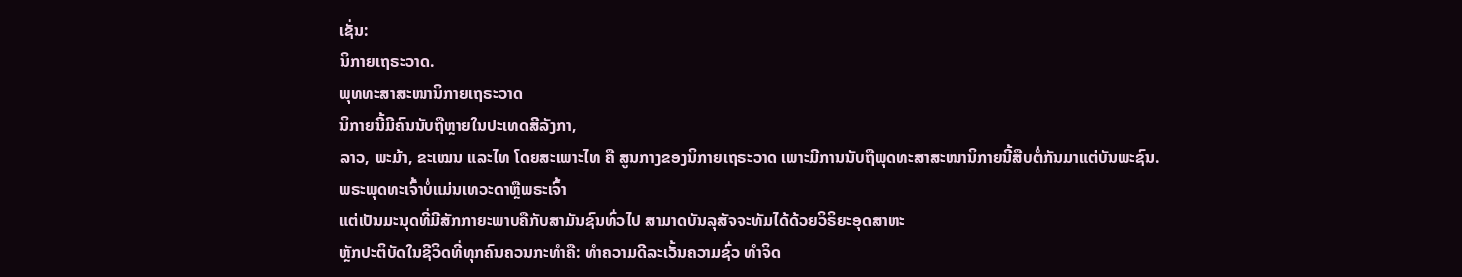ເຊັ່ນ:
ນິກາຍເຖຣະວາດ.
ພຸທທະສາສະໜານິກາຍເຖຣະວາດ
ນິກາຍນີ້ມີຄົນນັບຖືຫຼາຍໃນປະເທດສີລັງກາ,
ລາວ, ພະມ້າ, ຂະເໝນ ແລະໄທ ໂດຍສະເພາະໄທ ຄື ສູນກາງຂອງນິກາຍເຖຣະວາດ ເພາະມີການນັບຖືພຸດທະສາສະໜານິກາຍນີ້ສືບຕໍ່ກັນມາແຕ່ບັນພະຊົນ.
ພຣະພຸດທະເຈົ້າບໍ່ແມ່ນເທວະດາຫຼືພຣະເຈົ້າ
ແຕ່ເປັນມະນຸດທີ່ມີສັກກາຍະພາບຄືກັບສາມັນຊົນທົ່ວໄປ ສາມາດບັນລຸສັຈຈະທັມໄດ້ດ້ວຍວິຣິຍະອຸດສາຫະ
ຫຼັກປະຕິບັດໃນຊີວິດທີ່ທຸກຄົນຄວນກະທຳຄື: ທຳຄວາມດີລະເວັ້ນຄວາມຊົ່ວ ທຳຈິດ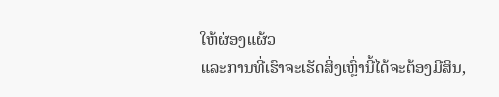ໃຫ້ຜ່ອງແຜ້ວ
ແລະການທີ່ເຮົາຈະເຮັດສິ່ງເຫຼົ່ານີ້ໄດ້ຈະຕ້ອງມີສິນ,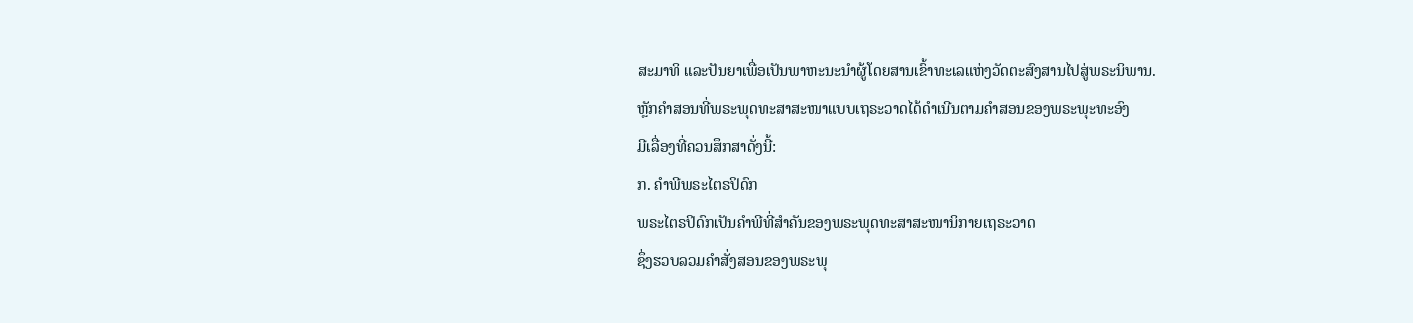ສະມາທິ ແລະປັນຍາເພື່ອເປັນພາຫະນະນຳຜູ້ໂດຍສານເຂົ້າທະເລແຫ່ງວັດຕະສົງສານໄປສູ່ພຣະນິພານ.
ຫຼັກຄຳສອນທີ່ພຣະພຸດທະສາສະໜາແບບເຖຣະວາດໄດ້ດຳເນີນຕາມຄຳສອນຂອງພຣະພຸະທະອົງ
ມີເລື່ອງທີ່ຄວນສຶກສາດັ່ງນີ້:
ກ. ຄຳພີພຣະໄຕຣປິດົກ
ພຣະໄຕຣປິດົກເປັນຄຳພີທີ່ສຳຄັນຂອງພຣະພຸດທະສາສະໜານິກາຍເຖຣະວາດ
ຊຶ່ງຮວບລວມຄຳສັ່ງສອນຂອງພຣະພຸ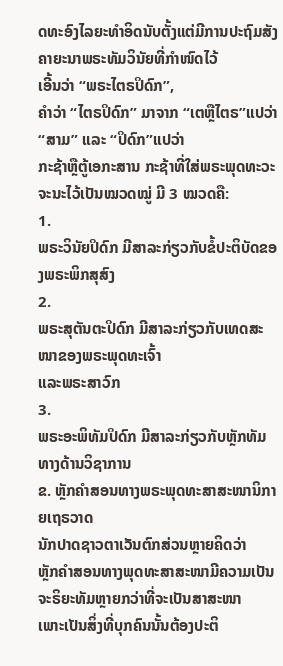ດທະອົງໄລຍະທຳອິດນັບຕັ້ງແຕ່ມີການປະຖົມສັງຄາຍະນາພຣະທັມວິນັຍທີ່ກຳໜົດໄວ້
ເອີ້ນວ່າ “ພຣະໄຕຣປິດົກ”,
ຄໍາວ່າ “ໄຕຣປິດົກ” ມາຈາກ “ເຕຫຼືໄຕຣ”ແປວ່າ “ສາມ” ແລະ “ປິດົກ”ແປວ່າ
ກະຊ້າຫຼືຕູ້ເອກະສານ ກະຊ້າທີ່ໃສ່ພຣະພຸດທະວະຈະນະໄວ້ເປັນໝວດໝູ່ ມີ 3 ໝວດຄື:
1.
ພຣະວິນັຍປິດົກ ມີສາລະກ່ຽວກັບຂໍ້ປະຕິບັດຂອງພຣະພິກສຸສົງ
2.
ພຣະສຸຕັນຕະປິດົກ ມີສາລະກ່ຽວກັບເທດສະໜາຂອງພຣະພຸດທະເຈົ້າ
ແລະພຣະສາວົກ
3.
ພຣະອະພິທັມປິດົກ ມີສາລະກ່ຽວກັບຫຼັກທັມທາງດ້ານວິຊາການ
ຂ. ຫຼັກຄຳສອນທາງພຣະພຸດທະສາສະໜານິກາຍເຖຣວາດ
ນັກປາດຊາວຕາເວັນຕົກສ່ວນຫຼາຍຄິດວ່າ
ຫຼັກຄຳສອນທາງພຸດທະສາສະໜາມີຄວາມເປັນຈະຣິຍະທັມຫຼາຍກວ່າທີ່ຈະເປັນສາສະໜາ
ເພາະເປັນສິ່ງທີ່ບຸກຄົນນັ້ນຕ້ອງປະຕິ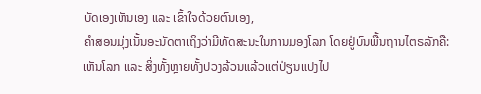ບັດເອງເຫັນເອງ ແລະ ເຂົ້າໃຈດ້ວຍຕົນເອງ,
ຄຳສອນມຸ່ງເນັ້ນອະນັດຕາເຖິງວ່າມີທັດສະນະໃນການມອງໂລກ ໂດຍຢູ່ບົນພື້ນຖານໄຕຣລັກຄື:
ເຫັນໂລກ ແລະ ສິ່ງທັ້ງຫຼາຍທັ້ງປວງລ້ວນແລ້ວແຕ່ປ່ຽນແປງໄປ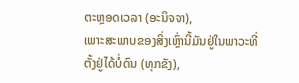ຕະຫຼອດເວລາ (ອະນິຈຈາ),
ເພາະສະພາບຂອງສິ່ງເຫຼົ່ານີ້ມັນຢູ່ໃນພາວະທີ່ຕັ້ງຢູ່ໄດ້ບໍ່ດົນ (ທຸກຂັງ),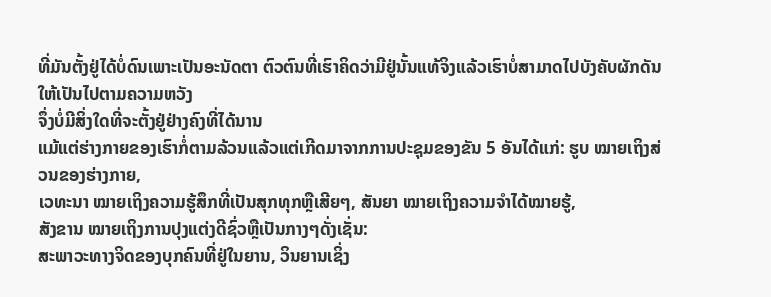ທີ່ມັນຕັ້ງຢູ່ໄດ້ບໍ່ດົນເພາະເປັນອະນັດຕາ ຕົວຕົນທີ່ເຮົາຄິດວ່າມີຢູ່ນັ້ນແທ້ຈິງແລ້ວເຮົາບໍ່ສາມາດໄປບັງຄັບຜັກດັນໃຫ້ເປັນໄປຕາມຄວາມຫວັງ
ຈຶ່ງບໍ່ມີສິ່ງໃດທີ່ຈະຕັ້ງຢູ່ຢ່າງຄົງທີ່ໄດ້ນານ
ແມ້ແຕ່ຮ່າງກາຍຂອງເຮົາກໍ່ຕາມລ້ວນແລ້ວແຕ່ເກີດມາຈາກການປະຊຸມຂອງຂັນ 5 ອັນໄດ້ແກ່: ຮູບ ໝາຍເຖິງສ່ວນຂອງຮ່າງກາຍ,
ເວທະນາ ໝາຍເຖິງຄວາມຮູ້ສຶກທີ່ເປັນສຸກທຸກຫຼືເສີຍໆ, ສັນຍາ ໝາຍເຖິງຄວາມຈຳໄດ້ໝາຍຮູ້,
ສັງຂານ ໝາຍເຖິງການປຸງແຕ່ງດີຊົ່ວຫຼືເປັນກາງໆດັ່ງເຊັ່ນ:
ສະພາວະທາງຈິດຂອງບຸກຄົນທີ່ຢູ່ໃນຍານ, ວິນຍານເຊິ່ງ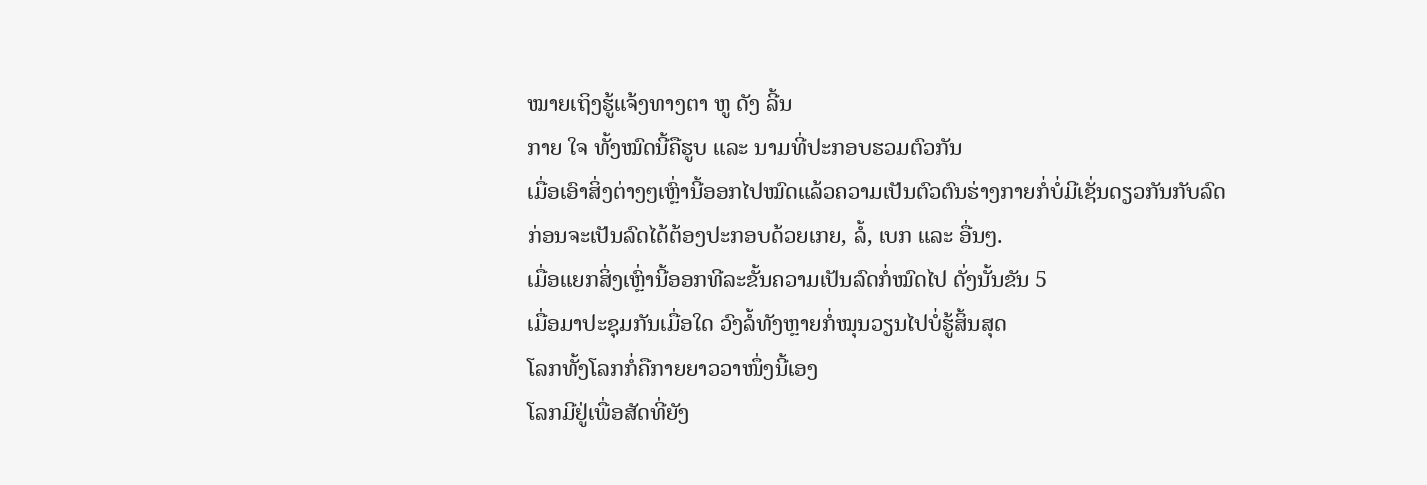ໝາຍເຖິງຮູ້ແຈ້ງທາງຕາ ຫູ ດັງ ລີ້ນ
ກາຍ ໃຈ ທັ້ງໝົດນີ້ຄືຮູບ ແລະ ນາມທີ່ປະກອບຮວມຕົວກັນ
ເມື່ອເອົາສິ່ງຕ່າງໆເຫຼົ່ານີ້ອອກໄປໝົດແລ້ວຄວາມເປັນຕົວຕົນຮ່າງກາຍກໍ່ບໍ່ມີເຊັ່ນດຽວກັນກັບລົດ
ກ່ອນຈະເປັນລົດໄດ້ຕ້ອງປະກອບດ້ວຍເກຍ, ລໍ້, ເບກ ແລະ ອື່ນໆ.
ເມື່ອແຍກສິ່ງເຫຼົ່ານີ້ອອກທີລະຂັ້ນຄວາມເປັນລົດກໍ່ໝົດໄປ ດັ່ງນັ້ນຂັນ 5
ເມື່ອມາປະຊຸມກັນເມື່ອໃດ ວົງລໍ້ທັງຫຼາຍກໍ່ໝຸນວຽນໄປບໍ່ຮູ້ສິ້ນສຸດ
ໂລກທັ້ງໂລກກໍ່ຄືກາຍຍາວວາໜຶ່ງນີ້ເອງ
ໂລກມີຢູ່ເພື່ອສັດທີ່ຍັງ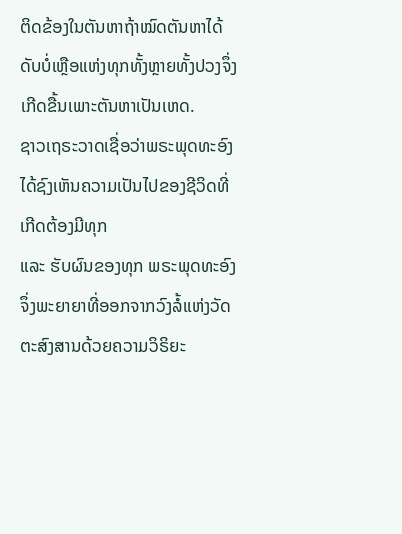ຕິດຂ້ອງໃນຕັນຫາຖ້າໝົດຕັນຫາໄດ້ ດັບບໍ່ເຫຼືອແຫ່ງທຸກທັ້ງຫຼາຍທັ້ງປວງຈຶ່ງເກີດຂື້ນເພາະຕັນຫາເປັນເຫດ.
ຊາວເຖຣະວາດເຊື່ອວ່າພຣະພຸດທະອົງໄດ້ຊົງເຫັນຄວາມເປັນໄປຂອງຊີວິດທີ່ເກີດຕ້ອງມີທຸກ
ແລະ ຮັບຜົນຂອງທຸກ ພຣະພຸດທະອົງຈຶ່ງພະຍາຍາທີ່ອອກຈາກວົງລໍ້ແຫ່ງວັດຕະສົງສານດ້ວຍຄວາມວິຣິຍະ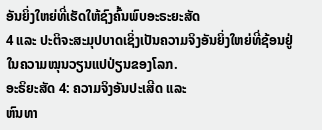ອັນຍິ່ງໃຫຍ່ທີ່ເຮັດໃຫ້ຊົງຄົ້ນພົບອະຣະຍະສັດ
4 ແລະ ປະຕິຈະສະມຸປບາດເຊິ່ງເປັນຄວາມຈິງອັນຍິ່ງໃຫຍ່ທີ່ຊ້ອນຢູ່ໃນຄວາມໝຸນວຽນແປປ່ຽນຂອງໂລກ.
ອະຣິຍະສັດ 4: ຄວາມຈິງອັນປະເສີດ ແລະ
ຫົນທາ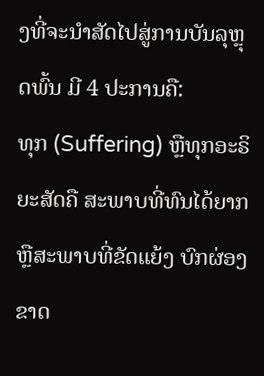ງທີ່ຈະນຳສັດໄປສູ່ການບັນລຸຫຼຸດພົ້ນ ມີ 4 ປະການຄື:
ທຸກ (Suffering) ຫຼືທຸກອະຣິຍະສັດຄື ສະພາບທີ່ທົນໄດ້ຍາກຫຼືສະພາບທີ່ຂັດແຍ້ງ ບົກຜ່ອງຂາດ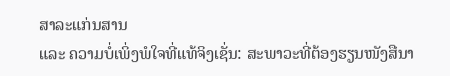ສາລະແກ່ນສານ
ແລະ ຄວາມບໍ່ເພິ່ງພໍໃຈທີ່ແທ້ຈິງເຊັ່ນ: ສະພາວະທີ່ຕ້ອງຮຽນໜັງສືນາ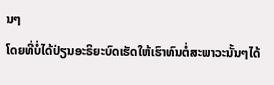ນໆ
ໂດຍທີ່ບໍ່ໄດ້ປ່ຽນອະຣິຍະບົດເຮັດໃຫ້ເຮົາທົນຕໍ່ສະພາວະນັ້ນໆໄດ້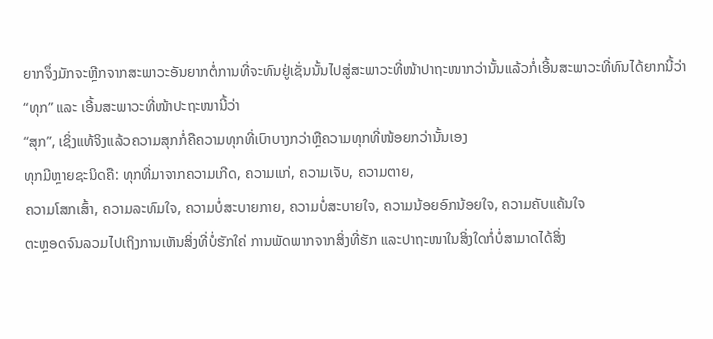ຍາກຈຶ່ງມັກຈະຫຼີກຈາກສະພາວະອັນຍາກຕໍ່ການທີ່ຈະທົນຢູ່ເຊັ່ນນັ້ນໄປສູ່ສະພາວະທີ່ໜ້າປາຖະໜາກວ່ານັ້ນແລ້ວກໍ່ເອີ້ນສະພາວະທີ່ທົນໄດ້ຍາກນີ້ວ່າ
“ທຸກ” ແລະ ເອີ້ນສະພາວະທີ່ໜ້າປະຖະໜານີ້ວ່າ
“ສຸກ”, ເຊິ່ງແທ້ຈິງແລ້ວຄວາມສຸກກໍ່ຄືຄວາມທຸກທີ່ເບົາບາງກວ່າຫຼືຄວາມທຸກທີ່ໜ້ອຍກວ່ານັ້ນເອງ
ທຸກມີຫຼາຍຊະນິດຄື: ທຸກທີ່ມາຈາກຄວາມເກີດ, ຄວາມແກ່, ຄວາມເຈັບ, ຄວາມຕາຍ,
ຄວາມໂສກເສົ້າ, ຄວາມລະທົມໃຈ, ຄວາມບໍ່ສະບາຍກາຍ, ຄວາມບໍ່ສະບາຍໃຈ, ຄວາມນ້ອຍອົກນ້ອຍໃຈ, ຄວາມຄັບແຄ້ນໃຈ
ຕະຫຼອດຈົນລວມໄປເຖິງການເຫັນສິ່ງທີ່ບໍ່ຮັກໃຄ່ ການພັດພາກຈາກສິ່ງທີ່ຮັກ ແລະປາຖະໜາໃນສິ່ງໃດກໍ່ບໍ່ສາມາດໄດ້ສິ່ງ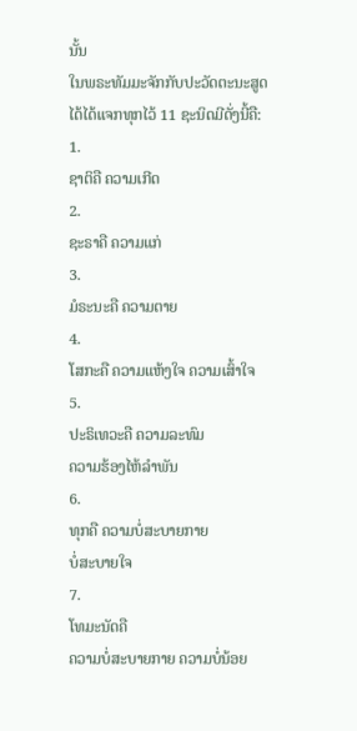ນັ້ນ
ໃນພຣະທັມມະຈັກກັບປະວັດຕະນະສູດໄດ້ໄດ້ແຈກທຸກໄວ້ 11 ຊະນິດມີດັ່ງນີ້ຄື:
1.
ຊາຕິຄື ຄວາມເກີດ
2.
ຊະຣາຄື ຄວາມແກ່
3.
ມໍຣະນະຄື ຄວາມຕາຍ
4.
ໂສກະຄື ຄວາມແຫ້ງໃຈ ຄວາມເສົ້າໃຈ
5.
ປະຣິເທວະຄື ຄວາມລະທົມ
ຄວາມຮ້ອງໄຫ້ລຳພັນ
6.
ທຸກຄື ຄວາມບໍ່ສະບາຍກາຍ
ບໍ່ສະບາຍໃຈ
7.
ໂທມະນັດຄື
ຄວາມບໍ່ສະບາຍກາຍ ຄວາມບໍ່ນ້ອຍ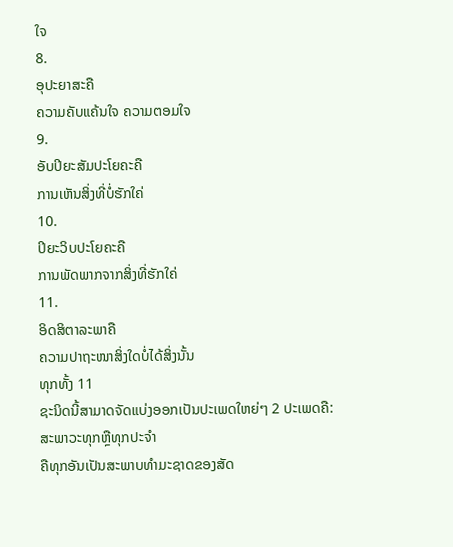ໃຈ
8.
ອຸປະຍາສະຄື
ຄວາມຄັບແຄ້ນໃຈ ຄວາມຕອມໃຈ
9.
ອັບປິຍະສັມປະໂຍຄະຄື
ການເຫັນສິ່ງທີ່ບໍ່ຮັກໃຄ່
10.
ປິຍະວິບປະໂຍຄະຄື
ການພັດພາກຈາກສິ່ງທີ່ຮັກໃຄ່
11.
ອິດສິຕາລະພາຄື
ຄວາມປາຖະໜາສິ່ງໃດບໍ່ໄດ້ສິ່ງນັ້ນ
ທຸກທັ້ງ 11
ຊະນິດນີ້ສາມາດຈັດແບ່ງອອກເປັນປະເພດໃຫຍ່ໆ 2 ປະເພດຄື:
ສະພາວະທຸກຫຼືທຸກປະຈຳ
ຄືທຸກອັນເປັນສະພາບທໍາມະຊາດຂອງສັດ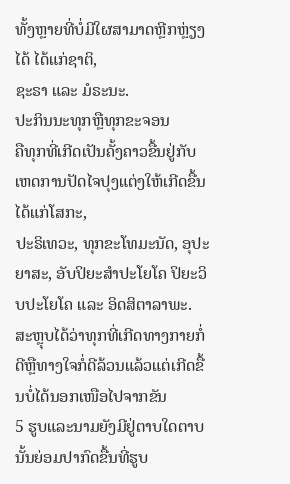ທັ້ງຫຼາຍທີ່ບໍ່ມີໃຜສາມາດຫຼີກຫຼ່ຽງໄດ້ ໄດ້ແກ່ຊາຕິ,
ຊະຣາ ແລະ ມໍຣະນະ.
ປະກິນນະທຸກຫຼືທຸກຂະຈອນ
ຄືທຸກທີ່ເກີດເປັນຄັ້ງຄາວຂື້ນຢູ່ກັບເຫດການປັດໄຈປຸງແຕ່ງໃຫ້ເກີດຂື້ນໄດ້ແກ່ໂສກະ,
ປະຣິເທວະ, ທຸກຂະໂທມະນັດ, ອຸປະຍາສະ, ອັບປິຍະສຳປະໂຍໂຄ ປິຍະວິບປະໂຍໂຄ ແລະ ອິດສິຕາລາພະ.
ສະຫຼຸບໄດ້ວ່າທຸກທີ່ເກີດທາງກາຍກໍ່ດີຫຼືທາງໃຈກໍ່ດີລ້ວນແລ້ວແຕ່ເກີດຂື້ນບໍ່ໄດ້ນອກເໜືອໄປຈາກຂັນ
5 ຮູບແລະນາມຍັງມີຢູ່ຕາບໃດຕາບນັ້ນຍ່ອມປາກົດຂື້ນທີ່ຮູບ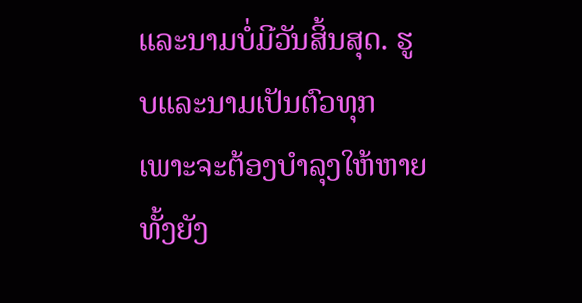ແລະນາມບໍ່ມີວັນສິ້ນສຸດ. ຮູບແລະນາມເປັນຕົວທຸກເພາະຈະຕ້ອງບຳລຸງໃຫ້ຫາຍທັ້ງຍັງ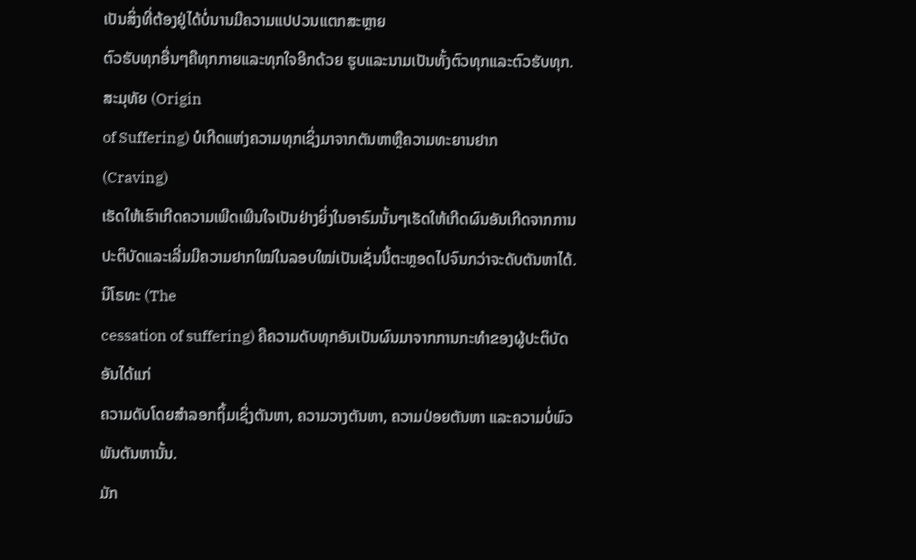ເປັນສິ່ງທີ່ຕ້ອງຢູ່ໄດ້ບໍ່ນານມີຄວາມແປປວນແຕກສະຫຼາຍ
ຕົວຮັບທຸກອື່ນໆຄືທຸກກາຍແລະທຸກໃຈອີກດ້ວຍ ຮູບແລະນາມເປັນທັ້ງຕົວທຸກແລະຕົວຮັບທຸກ.
ສະມຸທັຍ (Origin
of Suffering) ບໍເກີດແຫ່ງຄວາມທຸກເຊິ່ງມາຈາກຕັນຫາຫຼືຄວາມທະຍານຢາກ
(Craving)
ເຮັດໃຫ້ເຮົາເກີດຄວາມເພີດເພີນໃຈເປັນຢ່າງຍິ່ງໃນອາຣົມນັ້ນໆເຮັດໃຫ້ເກີດຜົນອັນເກີດຈາກການປະຕິບັດແລະເລີ່ມມີຄວາມຢາກໃໝ່ໃນລອບໃໝ່ເປັນເຊັ່ນນີ້ຕະຫຼອດໄປຈົນກວ່າຈະດັບຕັນຫາໄດ້.
ນິໂຣທະ (The
cessation of suffering) ຄືຄວາມດັບທຸກອັນເປັນຜົນມາຈາກການກະທຳຂອງຜູ້ປະຕິບັດອັນໄດ້ແກ່
ຄວາມດັບໂດຍສຳລອກຖິ້ມເຊິ່ງຕັນຫາ, ຄວາມວາງຕັນຫາ, ຄວາມປ່ອຍຕັນຫາ ແລະຄວາມບໍ່ພົວພັນຕັນຫານັ້ນ.
ມັກ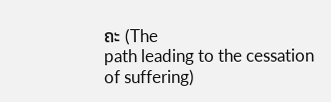ຄະ (The
path leading to the cessation of suffering)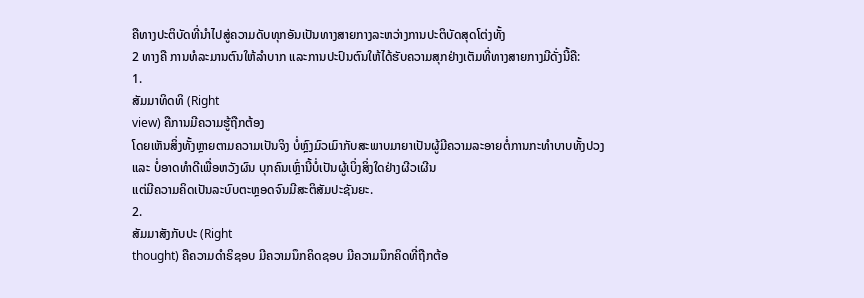ຄືທາງປະຕິບັດທີ່ນຳໄປສູ່ຄວາມດັບທຸກອັນເປັນທາງສາຍກາງລະຫວ່າງການປະຕິບັດສຸດໂຕ່ງທັ້ງ
2 ທາງຄື ການທໍລະມານຕົນໃຫ້ລຳບາກ ແລະການປະປົນຕົນໃຫ້ໄດ້ຮັບຄວາມສຸກຢ່າງເຕັມທີ່ທາງສາຍກາງມີດັ່ງນີ້ຄື:
1.
ສັມມາທິດທິ (Right
view) ຄືການມີຄວາມຮູ້ຖືກຕ້ອງ
ໂດຍເຫັນສິ່ງທັ້ງຫຼາຍຕາມຄວາມເປັນຈິງ ບໍ່ຫຼົງມົວເມົາກັບສະພາບມາຍາເປັນຜູ້ມີຄວາມລະອາຍຕໍ່ການກະທຳບາບທັ້ງປວງ
ແລະ ບໍ່ອາດທຳດີເພື່ອຫວັງຜົນ ບຸກຄົນເຫຼົ່ານີ້ບໍ່ເປັນຜູ້ເບິ່ງສິ່ງໃດຢ່າງຜີວເຜີນ
ແຕ່ມີຄວາມຄິດເປັນລະບົບຕະຫຼອດຈົນມີສະຕິສັມປະຊັນຍະ.
2.
ສັມມາສັງກັບປະ (Right
thought) ຄືຄວາມດຳຣິຊອບ ມີຄວາມນຶກຄິດຊອບ ມີຄວາມນຶກຄິດທີ່ຖືກຕ້ອ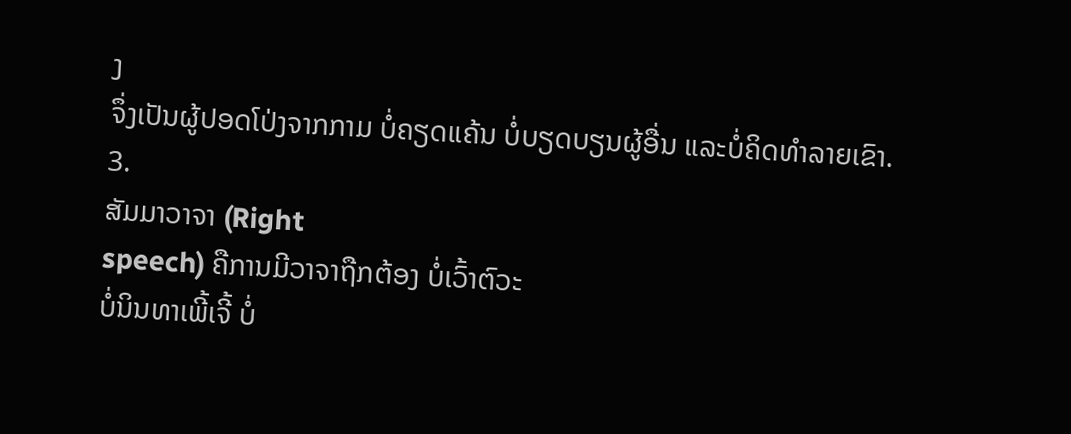ງ
ຈຶ່ງເປັນຜູ້ປອດໂປ່ງຈາກກາມ ບໍ່ຄຽດແຄ້ນ ບໍ່ບຽດບຽນຜູ້ອື່ນ ແລະບໍ່ຄິດທຳລາຍເຂົາ.
3.
ສັມມາວາຈາ (Right
speech) ຄືການມີວາຈາຖືກຕ້ອງ ບໍ່ເວົ້າຕົວະ
ບໍ່ນິນທາເພີ້ເຈີ້ ບໍ່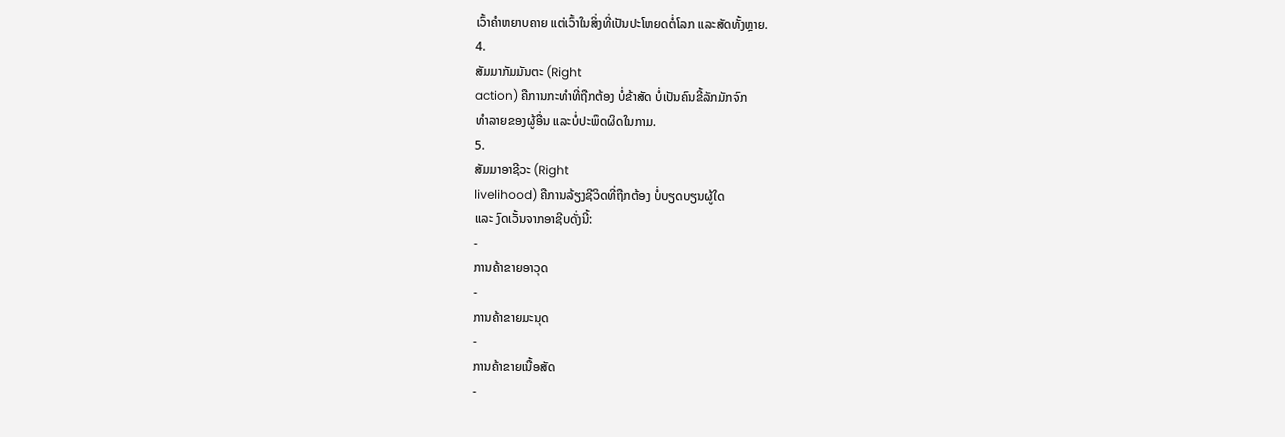ເວົ້າຄຳຫຍາບຄາຍ ແຕ່ເວົ້າໃນສິ່ງທີ່ເປັນປະໂຫຍດຕໍ່ໂລກ ແລະສັດທັ້ງຫຼາຍ.
4.
ສັມມາກັມມັນຕະ (Right
action) ຄືການກະທຳທີ່ຖືກຕ້ອງ ບໍ່ຂ້າສັດ ບໍ່ເປັນຄົນຂີ້ລັກມັກຈົກ
ທຳລາຍຂອງຜູ້ອື່ນ ແລະບໍ່ປະພຶດຜິດໃນກາມ.
5.
ສັມມາອາຊີວະ (Right
livelihood) ຄືການລ້ຽງຊີວິດທີ່ຖືກຕ້ອງ ບໍ່ບຽດບຽນຜູ້ໃດ
ແລະ ງົດເວັ້ນຈາກອາຊີບດັ່ງນີ້:
-
ການຄ້າຂາຍອາວຸດ
-
ການຄ້າຂາຍມະນຸດ
-
ການຄ້າຂາຍເນື້ອສັດ
-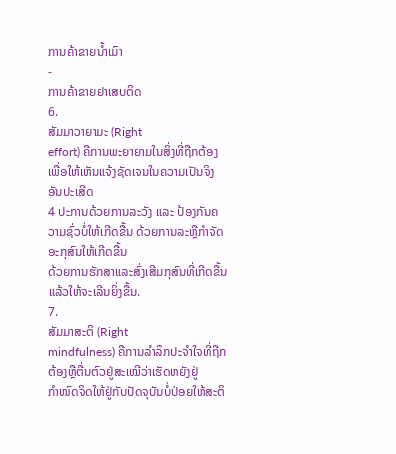ການຄ້າຂາຍນໍ້າເມົາ
-
ການຄ້າຂາຍຢາເສບຕິດ
6.
ສັມມາວາຍາມະ (Right
effort) ຄືການພະຍາຍາມໃນສິ່ງທີ່ຖືກຕ້ອງເພື່ອໃຫ້ເຫັນແຈ້ງຊັດເຈນໃນຄວາມເປັນຈິງອັນປະເສີດ
4 ປະການດ້ວຍການລະວັງ ແລະ ປ້ອງກັນຄວາມຊົ່ວບໍ່ໃຫ້ເກີດຂື້ນ ດ້ວຍການລະຫຼືກຳຈັດອະກຸສົນໃຫ້ເກີດຂື້ນ
ດ້ວຍການຮັກສາແລະສົ່ງເສີມກຸສົນທີ່ເກີດຂື້ນແລ້ວໃຫ້ຈະເລີນຍິ່ງຂື້ນ.
7.
ສັມມາສະຕິ (Right
mindfulness) ຄືການລຳລຶກປະຈຳໃຈທີ່ຖືກຕ້ອງຫຼືຕື່ນຕົວຢູ່ສະເໝີວ່າເຮັດຫຍັງຢູ່
ກຳໜົດຈິດໃຫ້ຢູ່ກັບປັດຈຸບັນບໍ່ປ່ອຍໃຫ້ສະຕິ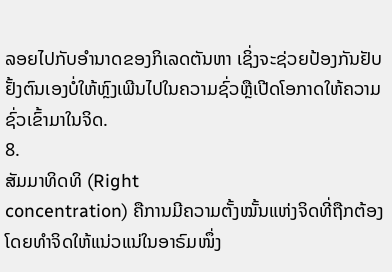ລອຍໄປກັບອຳນາດຂອງກິເລດຕັນຫາ ເຊິ່ງຈະຊ່ວຍປ້ອງກັນຢັບຢັ້ງຕົນເອງບໍ່ໃຫ້ຫຼົງເພີນໄປໃນຄວາມຊົ່ວຫຼືເປີດໂອກາດໃຫ້ຄວາມຊົ່ວເຂົ້າມາໃນຈິດ.
8.
ສັມມາທິດທິ (Right
concentration) ຄືການມີຄວາມຕັ້ງໝັ້ນແຫ່ງຈິດທີ່ຖືກຕ້ອງໂດຍທຳຈິດໃຫ້ແນ່ວແນ່ໃນອາຣົມໜຶ່ງ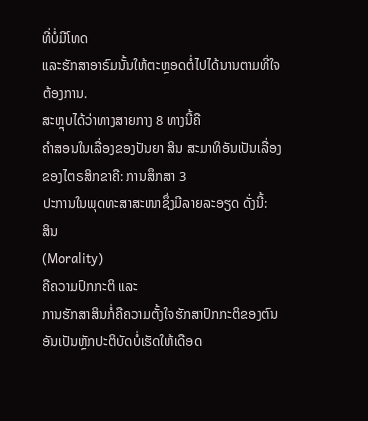ທີ່ບໍ່ມີໂທດ
ແລະຮັກສາອາຣົມນັ້ນໃຫ້ຕະຫຼອດຕໍ່ໄປໄດ້ນານຕາມທີ່ໃຈຕ້ອງການ.
ສະຫຼຸບໄດ້ວ່າທາງສາຍກາງ 8 ທາງນີ້ຄື
ຄຳສອນໃນເລື່ອງຂອງປັນຍາ ສິນ ສະມາທິອັນເປັນເລື່ອງຂອງໄຕຣສິກຂາຄື: ການສຶກສາ 3
ປະການໃນພຸດທະສາສະໜາຊຶ່ງມີລາຍລະອຽດ ດັ່ງນີ້:
ສິນ
(Morality)
ຄືຄວາມປົກກະຕິ ແລະ
ການຮັກສາສິນກໍ່ຄືຄວາມຕັ້ງໃຈຮັກສາປົກກະຕິຂອງຕົນ ອັນເປັນຫຼັກປະຕິບັດບໍ່ເຮັດໃຫ້ເດືອດ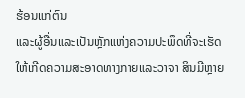ຮ້ອນແກ່ຕົນ
ແລະຜູ້ອື່ນແລະເປັນຫຼັກແຫ່ງຄວາມປະພຶດທີ່ຈະເຮັດໃຫ້ເກີດຄວາມສະອາດທາງກາຍແລະວາຈາ ສິນມີຫຼາຍ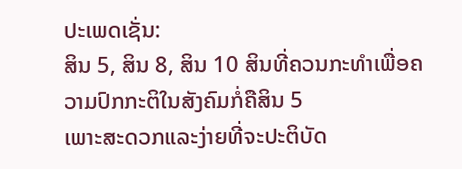ປະເພດເຊັ່ນ:
ສິນ 5, ສິນ 8, ສິນ 10 ສິນທີ່ຄວນກະທຳເພື່ອຄວາມປົກກະຕິໃນສັງຄົມກໍ່ຄືສິນ 5
ເພາະສະດວກແລະງ່າຍທີ່ຈະປະຕິບັດ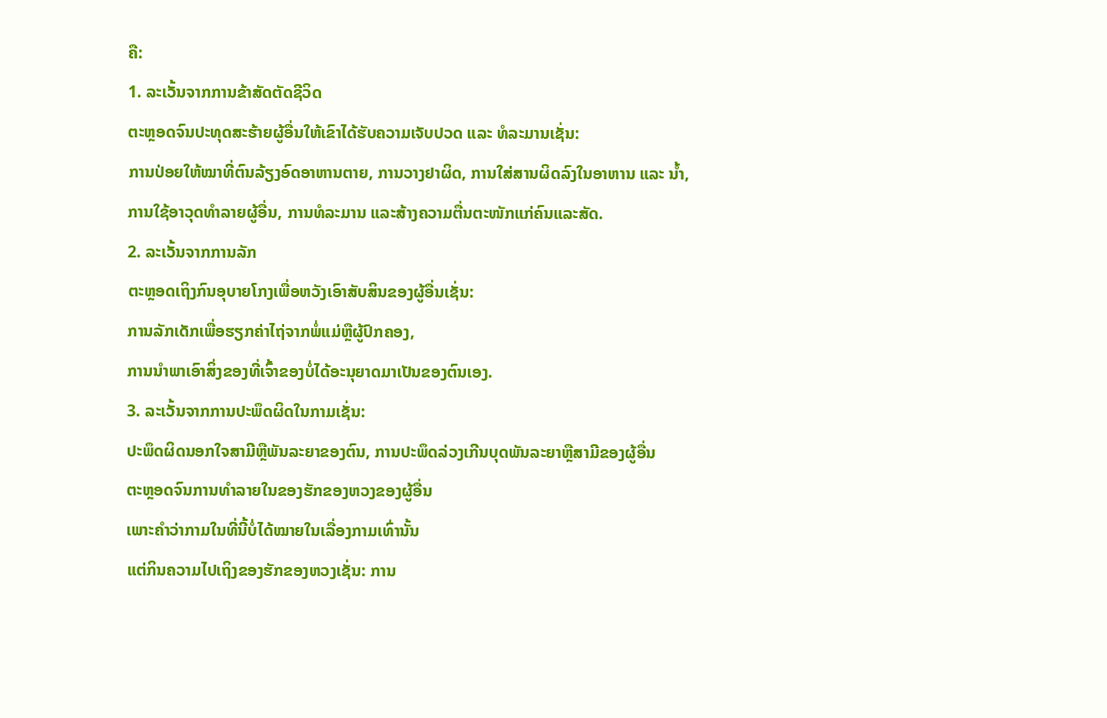ຄື:
1. ລະເວັ້ນຈາກການຂ້າສັດຕັດຊີວິດ
ຕະຫຼອດຈົນປະທຸດສະຮ້າຍຜູ້ອື່ນໃຫ້ເຂົາໄດ້ຮັບຄວາມເຈັບປວດ ແລະ ທໍລະມານເຊັ່ນ:
ການປ່ອຍໃຫ້ໝາທີ່ຕົນລ້ຽງອົດອາຫານຕາຍ, ການວາງຢາຜິດ, ການໃສ່ສານຜິດລົງໃນອາຫານ ແລະ ນໍ້າ,
ການໃຊ້ອາວຸດທຳລາຍຜູ້ອື່ນ, ການທໍລະມານ ແລະສ້າງຄວາມຕື່ນຕະໜັກແກ່ຄົນແລະສັດ.
2. ລະເວັ້ນຈາກການລັກ
ຕະຫຼອດເຖິງກົນອຸບາຍໂກງເພື່ອຫວັງເອົາສັບສິນຂອງຜູ້ອື່ນເຊັ່ນ:
ການລັກເດັກເພື່ອຮຽກຄ່າໄຖ່ຈາກພໍ່ແມ່ຫຼືຜູ້ປົກຄອງ,
ການນຳພາເອົາສິ່ງຂອງທີ່ເຈົ້າຂອງບໍ່ໄດ້ອະນຸຍາດມາເປັນຂອງຕົນເອງ.
3. ລະເວັ້ນຈາກການປະພຶດຜິດໃນກາມເຊັ່ນ:
ປະພຶດຜິດນອກໃຈສາມີຫຼືພັນລະຍາຂອງຕົນ, ການປະພຶດລ່ວງເກີນບຸດພັນລະຍາຫຼືສາມີຂອງຜູ້ອື່ນ
ຕະຫຼອດຈົນການທຳລາຍໃນຂອງຮັກຂອງຫວງຂອງຜູ້ອື່ນ
ເພາະຄຳວ່າກາມໃນທີ່ນີ້ບໍ່ໄດ້ໝາຍໃນເລື່ອງກາມເທົ່ານັ້ນ
ແຕ່ກິນຄວາມໄປເຖິງຂອງຮັກຂອງຫວງເຊັ່ນ: ການ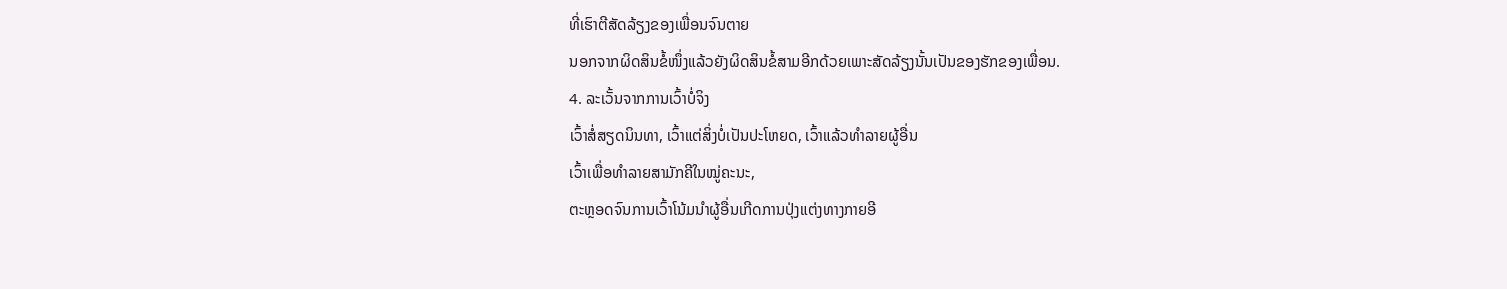ທີ່ເຮົາຕີສັດລ້ຽງຂອງເພື່ອນຈົນຕາຍ
ນອກຈາກຜິດສິນຂໍ້ໜຶ່ງແລ້ວຍັງຜິດສິນຂໍ້ສາມອີກດ້ວຍເພາະສັດລ້ຽງນັ້ນເປັນຂອງຮັກຂອງເພື່ອນ.
4. ລະເວັ້ນຈາກການເວົ້າບໍ່ຈິງ
ເວົ້າສໍ່ສຽດນິນທາ, ເວົ້າແຕ່ສິ່ງບໍ່ເປັນປະໂຫຍດ, ເວົ້າແລ້ວທຳລາຍຜູ້ອື່ນ
ເວົ້າເພື່ອທຳລາຍສາມັກຄີໃນໝູ່ຄະນະ,
ຕະຫຼອດຈົນການເວົ້າໂນ້ມນຳຜູ້ອື່ນເກີດການປຸ່ງແຕ່ງທາງກາຍອີ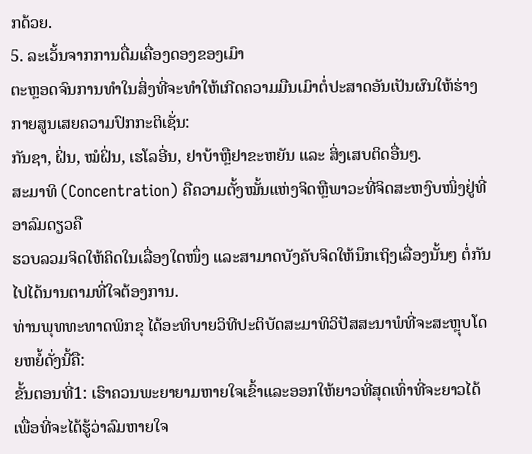ກດ້ວຍ.
5. ລະເວັ້ນຈາກການດື່ມເຄື່ອງດອງຂອງເມົາ
ຕະຫຼອດຈົນການທຳໃນສິ່ງທີ່ຈະທຳໃຫ້ເກີດຄວາມມືນເມົາຕໍ່ປະສາດອັນເປັນຜົນໃຫ້ຮ່າງກາຍສູນເສຍຄວາມປົກກະຕິເຊັ່ນ:
ກັນຊາ, ຝິ່ນ, ໝໍຝິ່ນ, ເຮໂລອີ່ນ, ຢາບ້າຫຼືຢາຂະຫຍັນ ແລະ ສິ່ງເສບຕິດອື່ນໆ.
ສະມາທິ (Concentration) ຄືຄວາມຕັ້ງໝັ້ນແຫ່ງຈິດຫຼືພາວະທີ່ຈິດສະຫງົບໜິ່ງຢູ່ທີ່ອາລົມດຽວຄື
ຮວບລວມຈິດໃຫ້ຄິດໃນເລື່ອງໃດໜຶ່ງ ແລະສາມາດບັງຄັບຈິດໃຫ້ນຶກເຖິງເລື່ອງນັ້ນໆ ຕໍ່ກັນໄປໄດ້ນານຕາມທີ່ໃຈຕ້ອງການ.
ທ່ານພຸທທະທາດພິກຂຸ ໄດ້ອະທິບາຍວິທີປະຕິບັດສະມາທິວິປັສສະນາພໍທີ່ຈະສະຫຼຸບໂດຍຫຍໍ້ດັ່ງນີ້ຄື:
ຂັ້ນຕອນທີ່1: ເຮົາຄວນພະຍາຍາມຫາຍໃຈເຂົ້າແລະອອກໃຫ້ຍາວທີ່ສຸດເທົ່າທີ່ຈະຍາວໄດ້
ເພື່ອທີ່ຈະໄດ້ຮູ້ວ່າລົມຫາຍໃຈ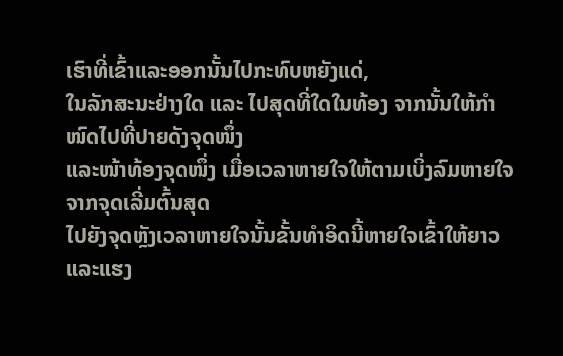ເຮົາທີ່ເຂົ້າແລະອອກນັ້ນໄປກະທົບຫຍັງແດ່,
ໃນລັກສະນະຢ່າງໃດ ແລະ ໄປສຸດທີ່ໃດໃນທ້ອງ ຈາກນັ້ນໃຫ້ກຳໜົດໄປທີ່ປາຍດັງຈຸດໜຶ່ງ
ແລະໜ້າທ້ອງຈຸດໜຶ່ງ ເມື່ອເວລາຫາຍໃຈໃຫ້ຕາມເບິ່ງລົມຫາຍໃຈຈາກຈຸດເລີ່ມຕົ້ນສຸດ
ໄປຍັງຈຸດຫຼັງເວລາຫາຍໃຈນັ້ນຂັ້ນທຳອິດນີ້ຫາຍໃຈເຂົ້າໃຫ້ຍາວ
ແລະແຮງ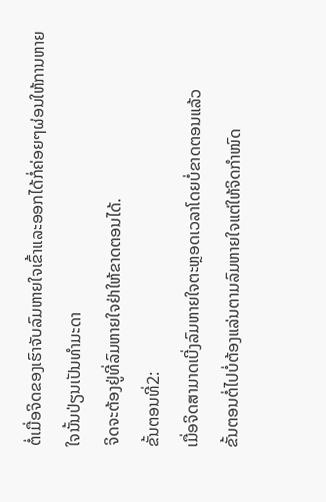ຕໍ່ເມື່ອຈິດຂອງເຮົາຈັບລົມຫາຍໃຈເຂົ້າແລະອອກໄດ້ກໍ່ຄ່ອຍໆຜ່ອນໃຫ້ການຫາຍໃຈນັ້ນປ່ຽນເປັນທຳມະດາ
ຈິດຈະຕ້ອງຢູ່ທີ່ລົມຫາຍໃຈຢ່າໃຫ້ຂາດຕອນໄດ້.
ຂັ້ນຕອນທີ່2:
ເມື່ອຈິດສາມາດເບີ່ງລົມຫາຍໃຈຕະຫຼອດເວລາໂດຍບໍ່ຂາດຕອນແລ້ວ
ຂັ້ນຕອນຕໍ່ໄປບໍ່ຕ້ອງແລ່ນຕາມລົມຫາຍໃຈແຕ່ໃຫ້ຈິດກຳໜົດ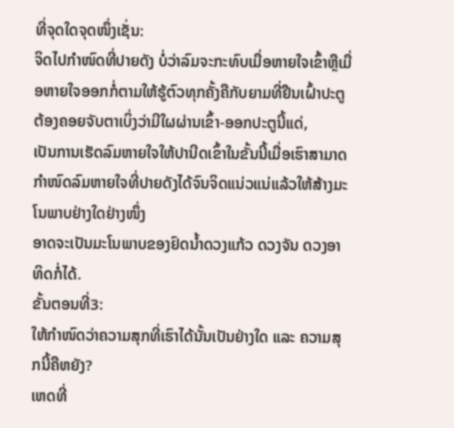ທີ່ຈຸດໃດຈຸດໜຶ່ງເຊັ່ນ:
ຈິດໄປກຳໜົດທີ່ປາຍດັງ ບໍ່ວ່າລົມຈະກະທົບເມື່ອຫາຍໃຈເຂົ້າຫຼືເມື່ອຫາຍໃຈອອກກໍ່ຕາມໃຫ້ຮູ້ຕົວທຸກຄັ້ງຄືກັບຍາມທີ່ຢືນເຝົ້າປະຕູຕ້ອງຄອຍຈັບຕາເບິ່ງວ່າມີໃຜຜ່ານເຂົ້າ-ອອກປະຕູນີ້ແດ່,
ເປັນການເຮັດລົມຫາຍໃຈໃຫ້ປານີດເຂົ້າໃນຂັ້ນນີ້ເມື່ອເຮົາສາມາດກຳໜົດລົມຫາຍໃຈທີ່ປາຍດັງໄດ້ຈົນຈິດແນ່ວແນ່ແລ້ວໃຫ້ສ້າງມະໂນພາບຢ່າງໃດຢ່າງໜຶ່ງ
ອາດຈະເປັນມະໂນພາບຂອງຢົດນໍ້າດວງແກ້ວ ດວງຈັນ ດວງອາທິດກໍ່ໄດ້.
ຂັ້ນຕອນທີ່3:
ໃຫ້ກໍາໜົດວ່າຄວາມສຸກທີ່ເຮົາໄດ້ນັ້ນເປັນຢ່າງໃດ ແລະ ຄວາມສຸກນີ້ຄືຫຍັງ?
ເຫດທີ່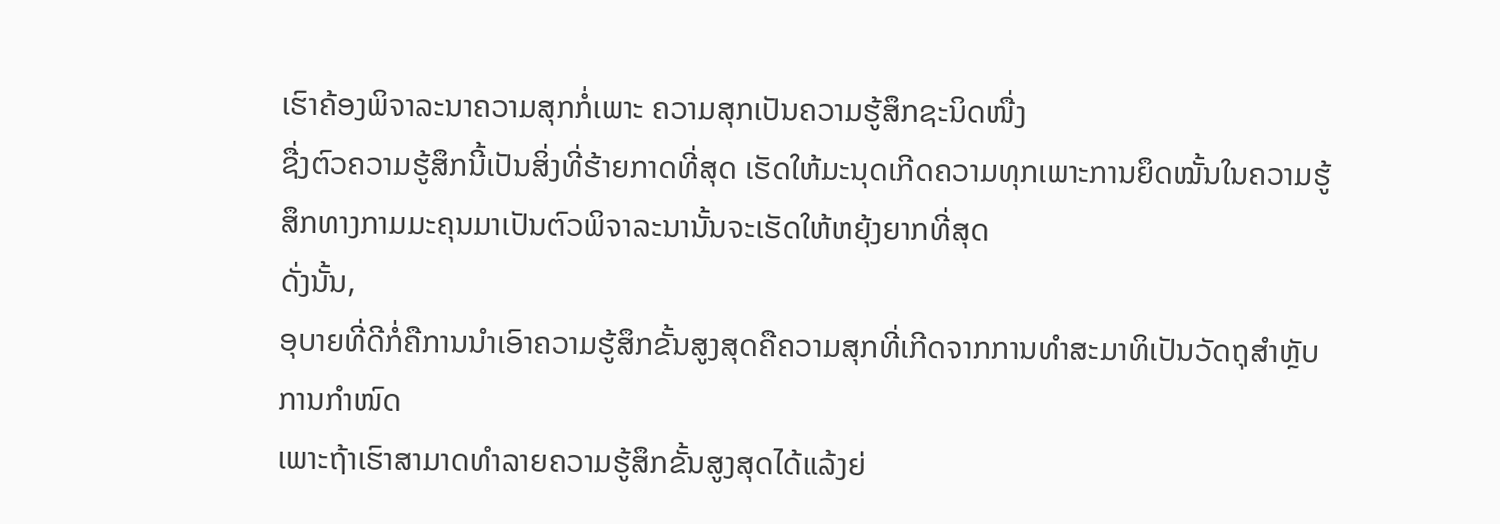ເຮົາຄ້ອງພິຈາລະນາຄວາມສຸກກໍ່ເພາະ ຄວາມສຸກເປັນຄວາມຮູ້ສຶກຊະນິດໜື່ງ
ຊື່ງຕົວຄວາມຮູ້ສຶກນີ້ເປັນສິ່ງທີ່ຮ້າຍກາດທີ່ສຸດ ເຮັດໃຫ້ມະນຸດເກີດຄວາມທຸກເພາະການຍຶດໝັ້ນໃນຄວາມຮູ້ສຶກທາງກາມມະຄຸນມາເປັນຕົວພິຈາລະນານັ້ນຈະເຮັດໃຫ້ຫຍຸ້ງຍາກທີ່ສຸດ
ດັ່ງນັ້ນ,
ອຸບາຍທີ່ດີກໍ່ຄືການນຳເອົາຄວາມຮູ້ສຶກຂັ້ນສູງສຸດຄືຄວາມສຸກທີ່ເກີດຈາກການທຳສະມາທິເປັນວັດຖຸສຳຫຼັບການກຳໜົດ
ເພາະຖ້າເຮົາສາມາດທຳລາຍຄວາມຮູ້ສຶກຂັ້ນສູງສຸດໄດ້ແລ້ງຍ່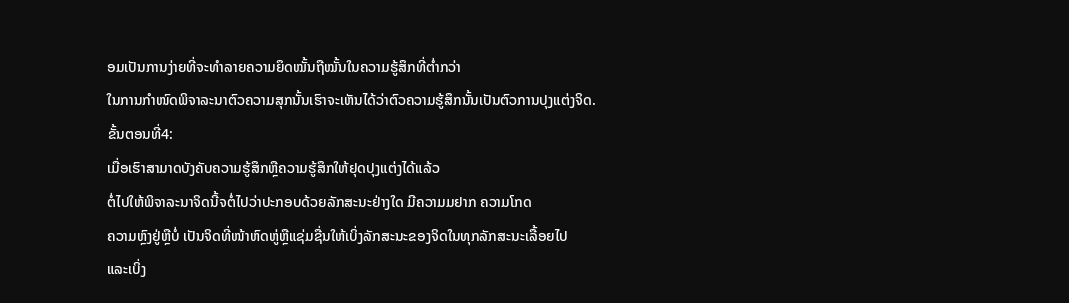ອມເປັນການງ່າຍທີ່ຈະທຳລາຍຄວາມຍຶດໝັ້ນຖືໝັ້ນໃນຄວາມຮູ້ສຶກທີ່ຕໍ່າກວ່າ
ໃນການກຳໜົດພິຈາລະນາຕົວຄວາມສຸກນັ້ນເຮົາຈະເຫັນໄດ້ວ່າຕົວຄວາມຮູ້ສຶກນັ້ນເປັນຕົວການປຸງແຕ່ງຈິດ.
ຂັ້ນຕອນທີ່4:
ເມື່ອເຮົາສາມາດບັງຄັບຄວາມຮູ້ສຶກຫຼືຄວາມຮູ້ສຶກໃຫ້ຢຸດປຸງແຕ່ງໄດ້ແລ້ວ
ຕໍ່ໄປໃຫ້ພິຈາລະນາຈິດນີ້ຈຕໍ່ໄປວ່າປະກອບດ້ວຍລັກສະນະຢ່າງໃດ ມີຄວາມມຢາກ ຄວາມໂກດ
ຄວາມຫຼົງຢູ່ຫຼືບໍ່ ເປັນຈິດທີ່ໜ້າຫົດຫູ່ຫຼືແຊ່ມຊື່ນໃຫ້ເບິ່ງລັກສະນະຂອງຈິດໃນທຸກລັກສະນະເລື້ອຍໄປ
ແລະເບິ່ງ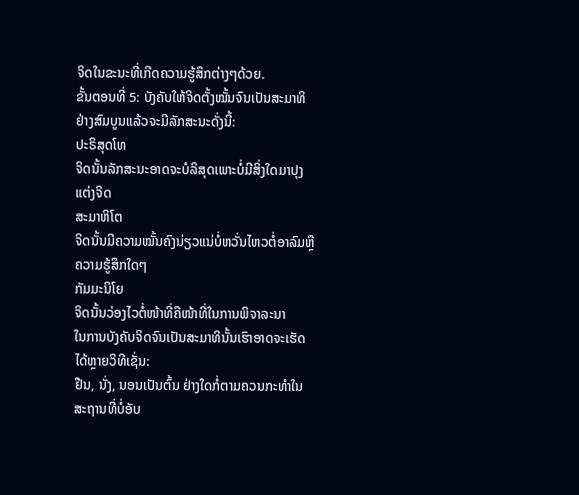ຈິດໃນຂະນະທີ່ເກີດຄວາມຮູ້ສຶກຕ່າງໆດ້ວຍ.
ຂັ້ນຕອນທີ່ 5: ບັງຄັບໃຫ້ຈິດຕັ້ງໝັ້ນຈົນເປັນສະມາທິຢ່າງສົມບູນແລ້ວຈະມີລັກສະນະດັ່ງນີ້:
ປະຣິສຸດໂທ
ຈິດນັ້ນລັກສະນະອາດຈະບໍລິສຸດເພາະບໍ່ມີສິ່ງໃດມາປຸງແຕ່ງຈິດ
ສະມາຫິໂຕ
ຈິດນັ້ນມີຄວາມໝັ້ນຄົງນ່ຽວແນ່ບໍ່ຫວັ່ນໄຫວຕໍ່ອາລົມຫຼືຄວາມຮູ້ສຶກໃດໆ
ກັມມະນິໂຍ
ຈິດນັ້ນວ່ອງໄວຕໍ່ໜ້າທີ່ຄືໜ້າທີ່ໃນການພິຈາລະນາ
ໃນການບັງຄັບຈິດຈົນເປັນສະມາທິນັ້ນເຮົາອາດຈະເຮັດໄດ້ຫຼາຍວິທີເຊັ່ນ:
ຢືນ, ນັ່ງ, ນອນເປັນຕົ້ນ ຢ່າງໃດກໍ່ຕາມຄວນກະທຳໃນສະຖານທີ່ບໍ່ອັບ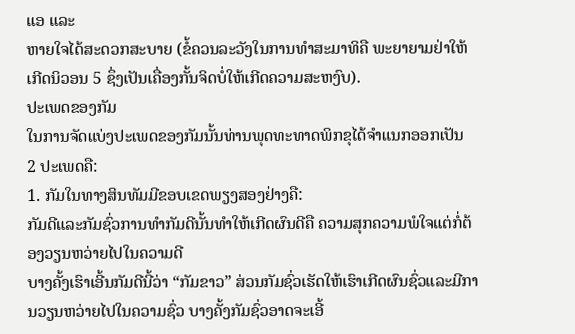ແອ ແລະ
ຫາຍໃຈໄດ້ສະດວກສະບາຍ (ຂໍ້ຄວນລະວັງໃນການທໍາສະມາທິຄື ພະຍາຍາມຢ່າໃຫ້ເກີດນິວອນ 5 ຊຶ່ງເປັນເຄື່ອງກັ້ນຈິດບໍ່ໃຫ້ເກີດຄວາມສະຫງົບ).
ປະເພດຂອງກັມ
ໃນການຈັດແບ່ງປະເພດຂອງກັມນັ້ນທ່ານພຸດທະທາດພິກຂຸໄດ້ຈຳແນກອອກເປັນ
2 ປະເພດຄື:
1. ກັມໃນທາງສິນທັມມີຂອບເຂດພຽງສອງຢ່າງຄື:
ກັມດີແລະກັມຊົ່ວການທຳກັມດີນັ້ນທຳໃຫ້ເກີດຜົນດີຄື ຄວາມສຸກຄວາມພໍໃຈແຕ່ກໍ່ຕ້ອງວຽນຫວ່າຍໄປໃນຄວາມດີ
ບາງຄັ້ງເຮົາເອີ້ນກັມດີນີ້ວ່າ “ກັມຂາວ” ສ່ວນກັມຊົ່ວເຮັດໃຫ້ເຮົາເກີດຜົນຊົ່ວແລະມີການວຽນຫວ່າຍໄປໃນຄວາມຊົ່ວ ບາງຄັ້ງກັມຊົ່ວອາດຈະເອີ້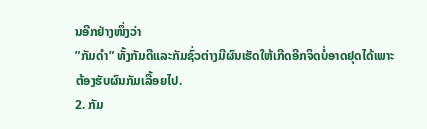ນອີກຢ່າງໜຶ່ງວ່າ
”ກັມດຳ” ທັ້ງກັມດີແລະກັມຊົ່ວຕ່າງມີຜົນເຮັດໃຫ້ເກີດອີກຈິດບໍ່ອາດຢຸດໄດ້ເພາະຕ້ອງຮັບຜົນກັມເລື້ອຍໄປ.
2. ກັມ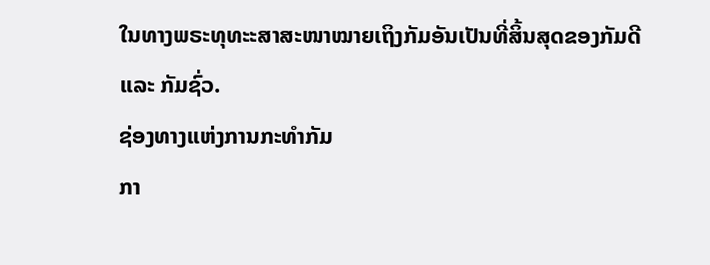ໃນທາງພຣະທຸທະະສາສະໜາໝາຍເຖິງກັມອັນເປັນທີ່ສິ້ນສຸດຂອງກັມດີ
ແລະ ກັມຊົ່ວ.
ຊ່ອງທາງແຫ່ງການກະທຳກັມ
ກາ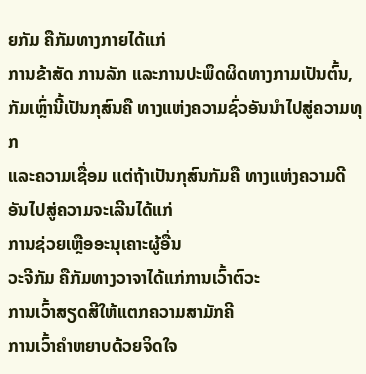ຍກັມ ຄືກັມທາງກາຍໄດ້ແກ່
ການຂ້າສັດ ການລັກ ແລະການປະພຶດຜິດທາງກາມເປັນຕົ້ນ, ກັມເຫຼົ່ານີ້ເປັນກຸສົນຄື ທາງແຫ່ງຄວາມຊົ່ວອັນນຳໄປສູ່ຄວາມທຸກ
ແລະຄວາມເຊື່ອມ ແຕ່ຖ້າເປັນກຸສົນກັມຄື ທາງແຫ່ງຄວາມດີອັນໄປສູ່ຄວາມຈະເລີນໄດ້ແກ່
ການຊ່ວຍເຫຼືອອະນຸເຄາະຜູ້ອື່ນ
ວະຈີກັມ ຄືກັມທາງວາຈາໄດ້ແກ່ການເວົ້າຕົວະ
ການເວົ້າສຽດສີໃຫ້ແຕກຄວາມສາມັກຄີ
ການເວົ້າຄຳຫຍາບດ້ວຍຈິດໃຈ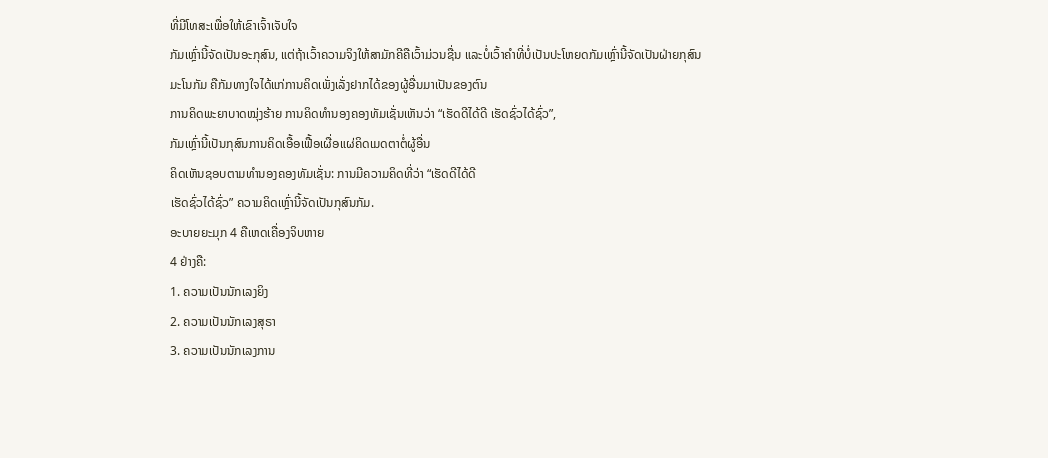ທີ່ມີໂທສະເພື່ອໃຫ້ເຂົາເຈົ້າເຈັບໃຈ
ກັມເຫຼົ່ານີ້ຈັດເປັນອະກຸສົນ, ແຕ່ຖ້າເວົ້າຄວາມຈິງໃຫ້ສາມັກຄີຄືເວົ້າມ່ວນຊື່ນ ແລະບໍ່ເວົ້າຄຳທີ່ບໍ່ເປັນປະໂຫຍດກັມເຫຼົ່ານີ້ຈັດເປັນຝ່າຍກຸສົນ
ມະໂນກັມ ຄືກັມທາງໃຈໄດ້ແກ່ການຄິດເພັ່ງເລັ່ງຢາກໄດ້ຂອງຜູ້ອື່ນມາເປັນຂອງຕົນ
ການຄິດພະຍາບາດໝຸ່ງຮ້າຍ ການຄິດທຳນອງຄອງທັມເຊັ່ນເຫັນວ່າ “ເຮັດດີໄດ້ດີ ເຮັດຊົ່ວໄດ້ຊົ່ວ”,
ກັມເຫຼົ່ານີ້ເປັນກຸສົນການຄິດເອື້ອເຟື້ອເຜື່ອແຜ່ຄິດເມດຕາຕໍ່ຜູ້ອື່ນ
ຄິດເຫັນຊອບຕາມທຳນອງຄອງທັມເຊັ່ນ: ການມີຄວາມຄິດທີ່ວ່າ “ເຮັດດີໄດ້ດີ
ເຮັດຊົ່ວໄດ້ຊົ່ວ” ຄວາມຄິດເຫຼົ່ານີ້ຈັດເປັນກຸສົນກັມ.
ອະບາຍຍະມຸກ 4 ຄືເຫດເຄື່ອງຈິບຫາຍ
4 ຢ່າງຄື:
1. ຄວາມເປັນນັກເລງຍິງ
2. ຄວາມເປັນນັກເລງສຸຣາ
3. ຄວາມເປັນນັກເລງການ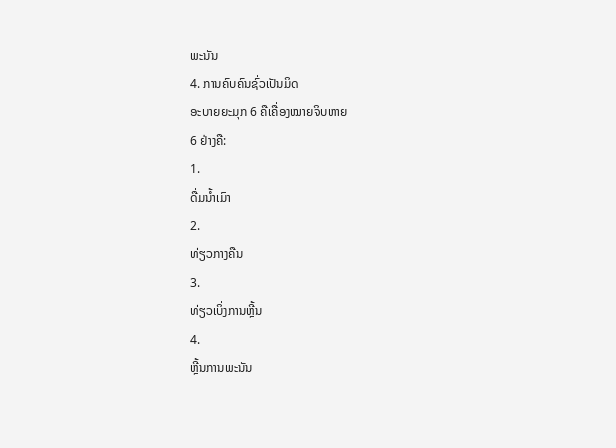ພະນັນ
4. ການຄົບຄົນຊົ່ວເປັນມິດ
ອະບາຍຍະມຸກ 6 ຄືເຄື່ອງໝາຍຈິບຫາຍ
6 ຢ່າງຄື:
1.
ດື່ມນໍ້າເມົາ
2.
ທ່ຽວກາງຄືນ
3.
ທ່ຽວເບິ່ງການຫຼີ້ນ
4.
ຫຼີ້ນການພະນັນ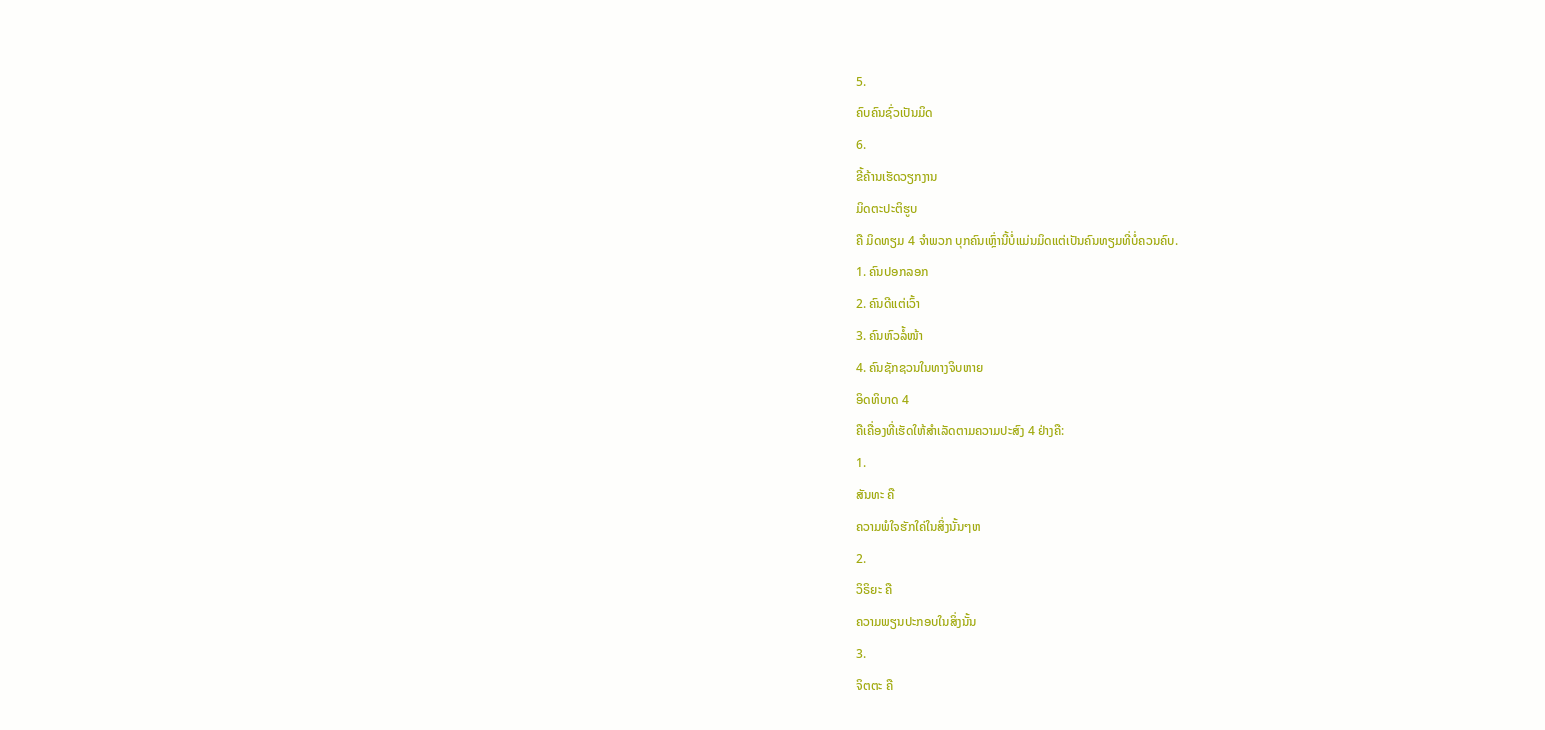5.
ຄົບຄົນຊົ່ວເປັນມິດ
6.
ຂີ້ຄ້ານເຮັດວຽກງານ
ມິດຕະປະຕິຮູບ
ຄື ມິດທຽມ 4 ຈຳພວກ ບຸກຄົນເຫຼົ່ານີ້ບໍ່ແມ່ນມິດແຕ່ເປັນຄົນທຽມທີ່ບໍ່ຄວນຄົບ.
1. ຄົນປອກລອກ
2. ຄົນດີແຕ່ເວົ້າ
3. ຄົນຫົວລໍ້ໜ້າ
4. ຄົນຊັກຊວນໃນທາງຈິບຫາຍ
ອິດທິບາດ 4
ຄືເຄື່ອງທີ່ເຮັດໃຫ້ສໍາເລັດຕາມຄວາມປະສົງ 4 ຢ່າງຄື:
1.
ສັນທະ ຄື
ຄວາມພໍໃຈຮັກໃຄ່ໃນສິ່ງນັ້ນໆຫ
2.
ວິຣິຍະ ຄື
ຄວາມພຽນປະກອບໃນສິ່ງນັ້ນ
3.
ຈິຕຕະ ຄື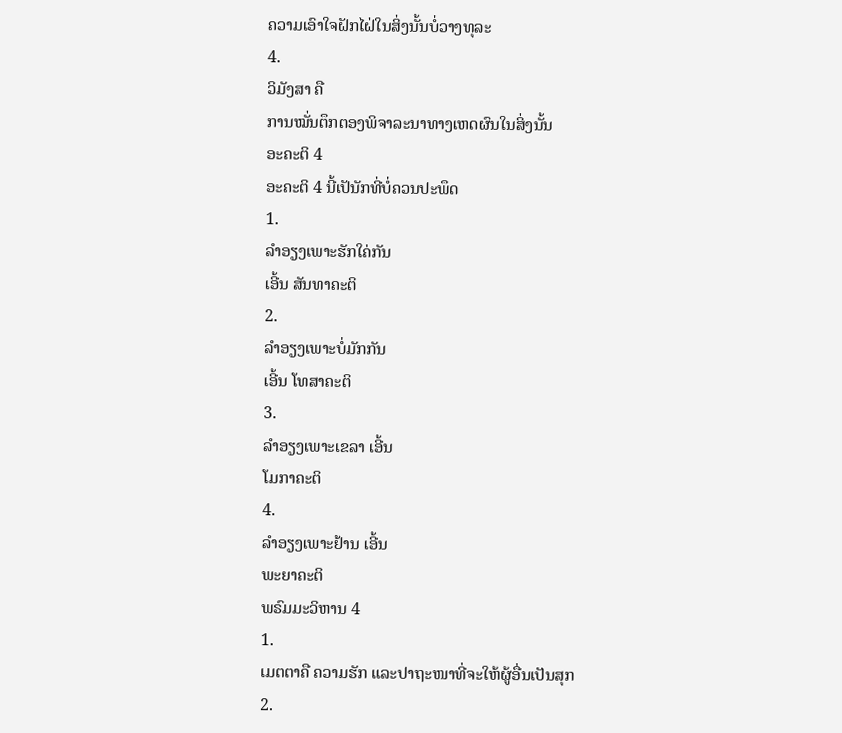ຄວາມເອົາໃຈຝັກໄຝ່ໃນສິ່ງນັ້ນບໍ່ວາງທຸລະ
4.
ວິມັງສາ ຄື
ການໝັ່ນຕຶກຕອງພິຈາລະນາທາງເຫດຜົນໃນສິ່ງນັ້ນ
ອະຄະຕິ 4
ອະຄະຕິ 4 ນີ້ເປັນັກທີ່ບໍ່ຄວນປະພຶດ
1.
ລຳອຽງເພາະຮັກໃຄ່ກັນ
ເອີ້ນ ສັນທາຄະຕິ
2.
ລຳອຽງເພາະບໍ່ມັກກັນ
ເອີ້ນ ໂທສາຄະຕິ
3.
ລຳອຽງເພາະເຂລາ ເອີ້ນ
ໂມກາຄະຕິ
4.
ລຳອຽງເພາະຢ້ານ ເອີ້ນ
ພະຍາຄະຕິ
ພຣົມມະວິຫານ 4
1.
ເມຕຕາຄື ຄວາມຮັກ ແລະປາຖະໜາທີ່ຈະໃຫ້ຜູ້ອື່ນເປັນສຸກ
2.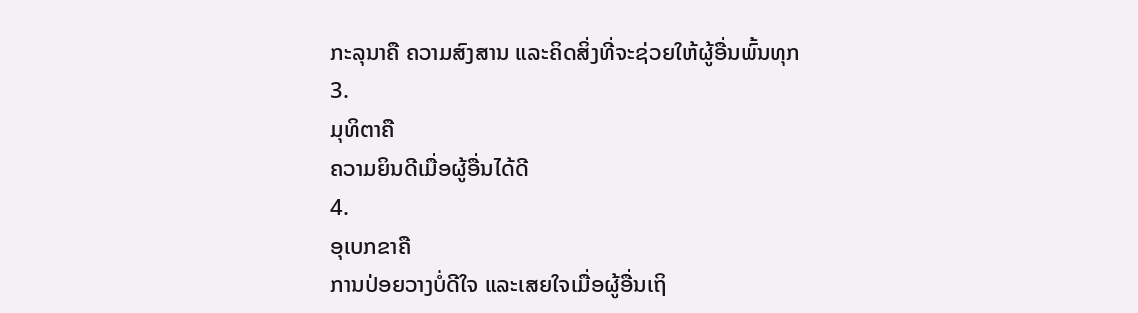ກະລຸນາຄື ຄວາມສົງສານ ແລະຄິດສິ່ງທີ່ຈະຊ່ວຍໃຫ້ຜູ້ອື່ນພົ້ນທຸກ
3.
ມຸທິຕາຄື
ຄວາມຍິນດີເມື່ອຜູ້ອື່ນໄດ້ດີ
4.
ອຸເບກຂາຄື
ການປ່ອຍວາງບໍ່ດີໃຈ ແລະເສຍໃຈເມື່ອຜູ້ອື່ນເຖິ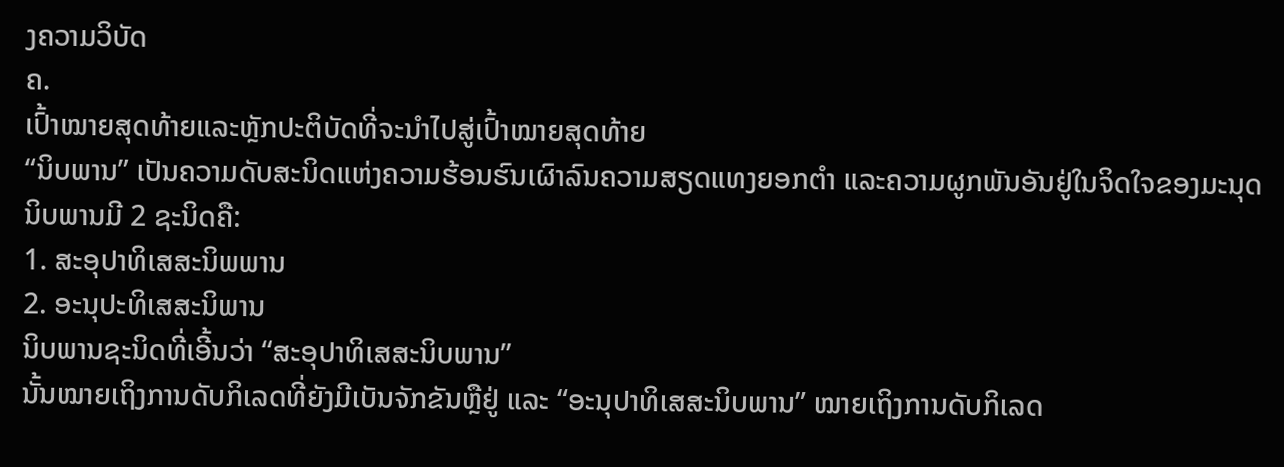ງຄວາມວິບັດ
ຄ.
ເປົ້າໝາຍສຸດທ້າຍແລະຫຼັກປະຕິບັດທີ່ຈະນຳໄປສູ່ເປົ້າໝາຍສຸດທ້າຍ
“ນິບພານ” ເປັນຄວາມດັບສະນິດແຫ່ງຄວາມຮ້ອນຮົນເຜົາລົນຄວາມສຽດແທງຍອກຕຳ ແລະຄວາມຜູກພັນອັນຢູ່ໃນຈິດໃຈຂອງມະນຸດ
ນິບພານມີ 2 ຊະນິດຄື:
1. ສະອຸປາທິເສສະນິພພານ
2. ອະນຸປະທິເສສະນິພານ
ນິບພານຊະນິດທີ່ເອີ້ນວ່າ “ສະອຸປາທິເສສະນິບພານ”
ນັ້ນໝາຍເຖິງການດັບກິເລດທີ່ຍັງມີເບັນຈັກຂັນຫຼືຢູ່ ແລະ “ອະນຸປາທິເສສະນິບພານ” ໝາຍເຖິງການດັບກິເລດ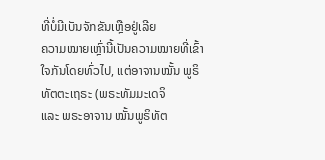ທີ່ບໍ່ມີເບັນຈັກຂັນເຫຼືອຢູ່ເລີຍ
ຄວາມໝາຍເຫຼົ່ານີ້ເປັນຄວາມໝາຍທີ່ເຂົ້າໃຈກັນໂດຍທົ່ວໄປ, ແຕ່ອາຈານໝັ້ນ ພູຣິທັຕຕະເຖຣະ (ພຣະທັມມະເດຈິ
ແລະ ພຣະອາຈານ ໝັ້ນພູຣິທັຕ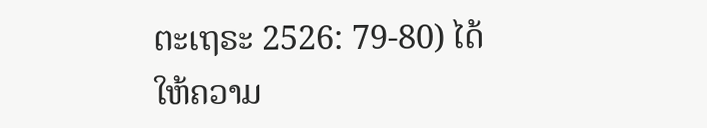ຕະເຖຣະ 2526: 79-80) ໄດ້ໃຫ້ຄວາມ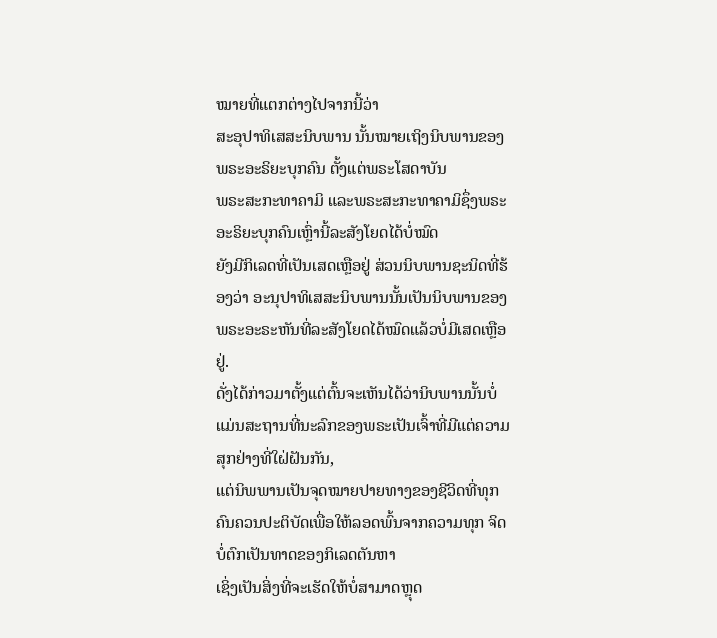ໝາຍທີ່ແຕກຕ່າງໄປຈາກນີ້ວ່າ
ສະອຸປາທິເສສະນິບພານ ນັ້ນໝາຍເຖິງນິບພານຂອງພຣະອະຣິຍະບຸກຄົນ ຕັ້ງແຕ່ພຣະໂສດາບັນ
ພຣະສະກະທາຄາມິ ແລະພຣະສະກະທາຄາມິຊຶ່ງພຣະອະຣິຍະບຸກຄົນເຫຼົ່ານີ້ລະສັງໂຍດໄດ້ບໍ່ໝົດ
ຍັງມີກິເລດທີ່ເປັນເສດເຫຼືອຢູ່ ສ່ວນນິບພານຊະນິດທີ່ຮ້ອງວ່າ ອະນຸປາທິເສສະນິບພານນັ້ນເປັນນິບພານຂອງພຣະອະຣະຫັນທີ່ລະສັງໂຍດໄດ້ໝົດແລ້ວບໍ່ມີເສດເຫຼືອຢູ່.
ດັ່ງໄດ້ກ່າວມາຕັ້ງແຕ່ຕົ້ນຈະເຫັນໄດ້ວ່ານິບພານນັ້ນບໍ່ແມ່ນສະຖານທີ່ນະລົກຂອງພຣະເປັນເຈົ້າທີ່ມີແຕ່ຄວາມສຸກຢ່າງທີ່ໃຝ່ຝັນກັນ,
ແຕ່ນິພພານເປັນຈຸດໝາຍປາຍທາງຂອງຊີວິດທີ່ທຸກຄົນຄວນປະຕິບັດເພື່ອໃຫ້ລອດພົ້ນຈາກຄວາມທຸກ ຈິດບໍ່ຕົກເປັນທາດຂອງກິເລດຕັນຫາ
ເຊິ່ງເປັນສິ່ງທີ່ຈະເຮັດໃຫ້ບໍ່ສາມາດຫຼຸດ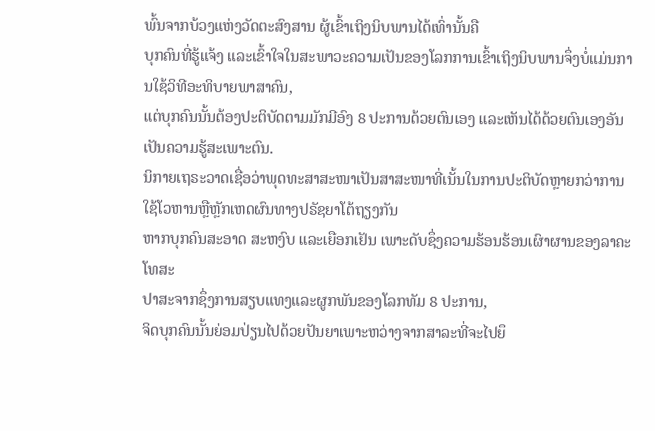ພົ້ນຈາກບ້ວງແຫ່ງວັດຕະສົງສານ ຜູ້ເຂົ້າເຖິງນິບພານໄດ້ເທົ່ານັ້ນຄື
ບຸກຄົນທີ່ຮູ້ແຈ້ງ ແລະເຂົ້າໃຈໃນສະພາວະຄວາມເປັນຂອງໂລກການເຂົ້າເຖິງນິບພານຈຶ່ງບໍ່ແມ່ນການໃຊ້ວິທີອະທິບາຍພາສາຄົນ,
ແຕ່ບຸກຄົນນັ້ນຕ້ອງປະຕິບັດຕາມມັກມີອົງ 8 ປະການດ້ວຍຕົນເອງ ແລະເຫັນໄດ້ດ້ວຍຕົນເອງອັນເປັນຄວາມຮູ້ສະເພາະຕົນ.
ນິກາຍເຖຣະວາດເຊື່ອວ່າພຸດທະສາສະໜາເປັນສາສະໜາທີ່ເນັ້ນໃນການປະຕິບັດຫຼາຍກວ່າການໃຊ້ໂວຫານຫຼືຫຼັກເຫດຜົນທາງປຣັຊຍາໂຕ້ຖຽງກັນ
ຫາກບຸກຄົນສະອາດ ສະຫງົບ ແລະເຍືອກເຢັນ ເພາະດັບຊຶ່ງຄວາມຮ້ອນຮ້ອນເຜົາຜານຂອງລາຄະ ໂທສະ
ປາສະຈາກຊຶ່ງການສຽບແທງແລະຜູກພັນຂອງໂລກທັມ 8 ປະການ,
ຈິດບຸກຄົນນັ້ນຍ່ອມປ່ຽນໄປດ້ວຍປັນຍາເພາະຫວ່າງຈາກສາລະທີ່ຈະໄປຍຶ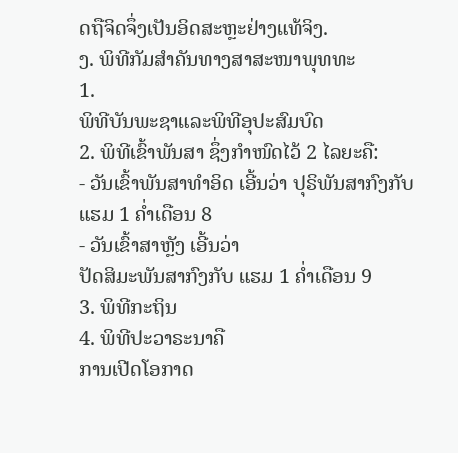ດຖືຈິດຈຶ່ງເປັນອິດສະຫຼະຢ່າງແທ້ຈິງ.
ງ. ພິທີກັມສຳຄັນທາງສາສະໜາພຸທທະ
1.
ພິທີບັນພະຊາແລະພິທີອຸປະສົມບົດ
2. ພິທີເຂົ້າພັນສາ ຊຶ່ງກໍາໜົດໄວ້ 2 ໄລຍະຄື:
- ວັນເຂົ້າພັນສາທໍາອິດ ເອີ້ນວ່າ ປຸຣິພັນສາກົງກັບ
ແຮມ 1 ຄໍ່າເດືອນ 8
- ວັນເຂົ້າສາຫຼັງ ເອີ້ນວ່າ
ປັດສິມະພັນສາກົງກັບ ແຮມ 1 ຄໍ່າເດືອນ 9
3. ພິທີກະຖິນ
4. ພິທີປະວາຣະນາຄື
ການເປີດໂອກາດ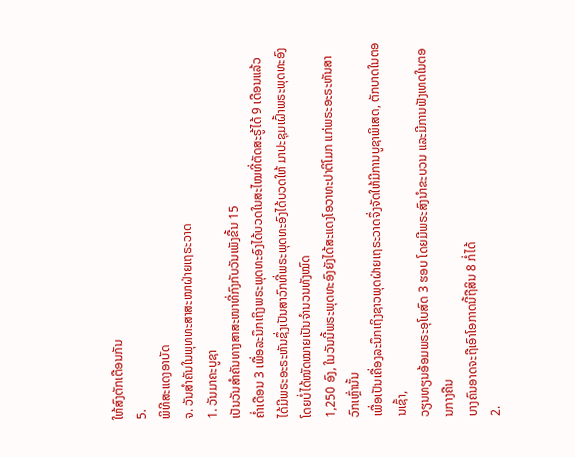ໃຫ້ສົງຕັກເຕືອນກັນ
5.
ພິທີສະແດງອາບັດ
ຈ. ວັນສຳຄັນໃນພຸທທະສາສະໜາຝ່າຍເຖຣະວາດ
1. ວັນມາຄະບູຊາ
ເປັນວັນສຳຄັນທາງສາສະໜາທີ່ກົງກັບວັນເພັງຂື້ນ 15
ຄໍ່າເດືອນ 3 ເພື່ອລະນຶກເຖິງພຣະພຸດທະອົງໄດ້ບວດໃນສະໄໝທີ່ຕັດສະຣູ້ໄດ້ 9 ເດືອນແລ້ວ
ໄດ້ມີພຣະອະຣະຫັນຊຶ່ງເປັນສາວົກທີ່ພຣະພຸດທະອົງໄດ້ບວດໃຫ້ ມາປະຊຸມເຝົ້າພຣະພຸດທະອົງໂດຍບໍ່ໄດ້ໜັດໝາຍເປັນຈຳນວນທັງໝົດ
1,250 ອົງ, ໃນວັນນີ້ພຣະພຸດທະອົງຍັງໄດ້ສະແດງໂອວາທະປາຕິໂມກ ແກ່ພຣະອະຣະຫັນສາວົກເຫຼົ່ານັ້ນ
ເພື່ອເປັນເຄື່ອງລະນຶກເຖິງຊາວພຸດຝ່າຍເຖຣະວາດຈຶ່ງຈັດໃຫ້ມີການບູຊາພິເສດ, ຕັກບາດໃນຕອນເຊົ້າ,
ວຽນທຽນອ້ອມພຣະອຸໂບສົດ 3 ຮອບ ໂດຍມີພຣະສົງນຳຂະບວນ ແລະມີການຟັງເທດໃນຕອນກາງຄືນ
ບາງຄົນອາດຈະຖືເອົາໂອກາດນີ້ຖືສິນ 8 ກໍ່ໄດ້
2.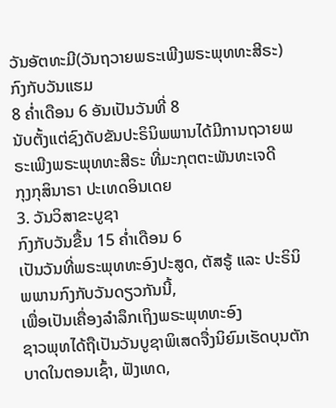ວັນອັຕທະມີ(ວັນຖວາຍພຣະເພີງພຣະພຸທທະສີຣະ)
ກົງກັບວັນແຮມ
8 ຄໍ່າເດືອນ 6 ອັນເປັນວັນທີ່ 8
ນັບຕັ້ງແຕ່ຊົງດັບຂັນປະຣິນິພພານໄດ້ມີການຖວາຍພຣະເພີງພຣະພຸທທະສີຣະ ທີ່ມະກຸຕຕະພັນທະເຈດີ
ກຸງກຸສິນາຣາ ປະເທດອິນເດຍ
3. ວັນວິສາຂະບູຊາ
ກົງກັບວັນຂື້ນ 15 ຄໍ່າເດືອນ 6
ເປັນວັນທີ່ພຣະພຸທທະອົງປະສູດ, ຕັສຣູ້ ແລະ ປະຣິນິພພານກົງກັບວັນດຽວກັນນີ້,
ເພື່ອເປັນເຄື່ອງລຳລຶກເຖິງພຣະພຸທທະອົງ
ຊາວພຸທໄດ້ຖືເປັນວັນບູຊາພິເສດຈື່ງນິຍົມເຮັດບຸນຕັກບາດໃນຕອນເຊົ້າ, ຟັງເທດ,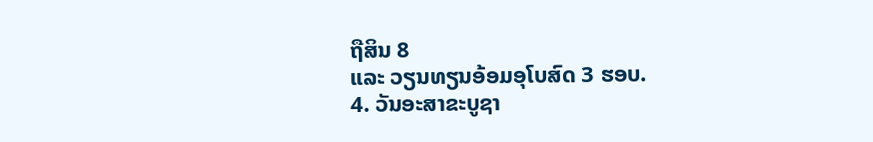ຖືສິນ 8
ແລະ ວຽນທຽນອ້ອມອຸໂບສົດ 3 ຮອບ.
4. ວັນອະສາຂະບູຊາ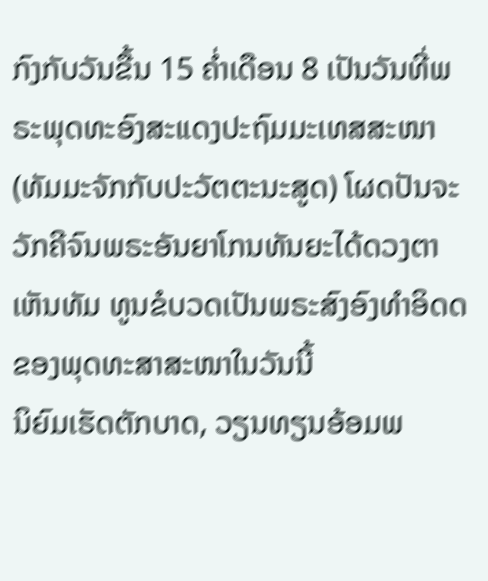ກົງກັບວັນຂື້ນ 15 ຄໍ່າເດືອນ 8 ເປັນວັນທີ່ພຣະພຸດທະອົງສະແດງປະຖົມມະເທສສະໜາ
(ທັມມະຈັກກັບປະວັຕຕະນະສູດ) ໂຜດປັນຈະວັກຄີຈົນພຣະອັນຍາໂກນທັນຍະໄດ້ດວງຕາເຫັນທັມ ທູນຂໍບວດເປັນພຣະສົງອົງທຳອິດດຂອງພຸດທະສາສະໜາໃນວັນນີ້
ນິຍົມເຮັດຕັກບາດ, ວຽນທຽນອ້ອມພ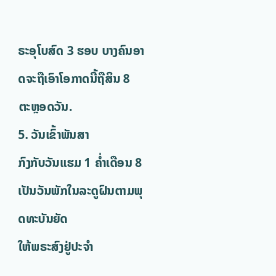ຣະອຸໂບສົດ 3 ຮອບ ບາງຄົນອາດຈະຖືເອົາໂອກາດນີ້ຖືສິນ 8
ຕະຫຼອດວັນ.
5. ວັນເຂົ້າພັນສາ
ກົງກັບວັນແຮມ 1 ຄໍ່າເດືອນ 8 ເປັນວັນພັກໃນລະດູຝົນຕາມພຸດທະບັນຍັດ
ໃຫ້ພຣະສົງຢູ່ປະຈຳ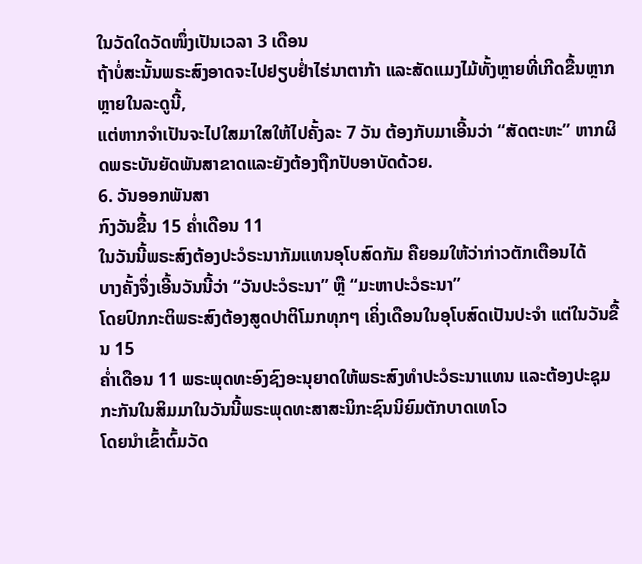ໃນວັດໃດວັດໜຶ່ງເປັນເວລາ 3 ເດືອນ
ຖ້າບໍ່ສະນັ້ນພຣະສົງອາດຈະໄປຢຽບຢໍ່າໄຮ່ນາຕາກ້າ ແລະສັດແມງໄມ້ທັ້ງຫຼາຍທີ່ເກີດຂື້ນຫຼາກຫຼາຍໃນລະດູນີ້,
ແຕ່ຫາກຈຳເປັນຈະໄປໃສມາໃສໃຫ້ໄປຄັ້ງລະ 7 ວັນ ຕ້ອງກັບມາເອີ້ນວ່າ “ສັດຕະຫະ” ຫາກຜິດພຣະບັນຍັດພັນສາຂາດແລະຍັງຕ້ອງຖືກປັບອາບັດດ້ວຍ.
6. ວັນອອກພັນສາ
ກົງວັນຂື້ນ 15 ຄໍ່າເດືອນ 11
ໃນວັນນີ້ພຣະສົງຕ້ອງປະວໍຣະນາກັມແທນອຸໂບສົດກັມ ຄືຍອມໃຫ້ວ່າກ່າວຕັກເຕືອນໄດ້
ບາງຄັ້ງຈຶ່ງເອີ້ນວັນນີ້ວ່າ “ວັນປະວໍຣະນາ” ຫຼື “ມະຫາປະວໍຣະນາ”
ໂດຍປົກກະຕິພຣະສົງຕ້ອງສູດປາຕິໂມກທຸກໆ ເຄິ່ງເດືອນໃນອຸໂບສົດເປັນປະຈຳ ແຕ່ໃນວັນຂື້ນ 15
ຄໍ່າເດືອນ 11 ພຣະພຸດທະອົງຊົງອະນຸຍາດໃຫ້ພຣະສົງທຳປະວໍຣະນາແທນ ແລະຕ້ອງປະຊຸມກະກັນໃນສິມມາໃນວັນນີ້ພຣະພຸດທະສາສະນິກະຊົນນິຍົມຕັກບາດເທໂວ
ໂດຍນຳເຂົ້າຕົ້ມວັດ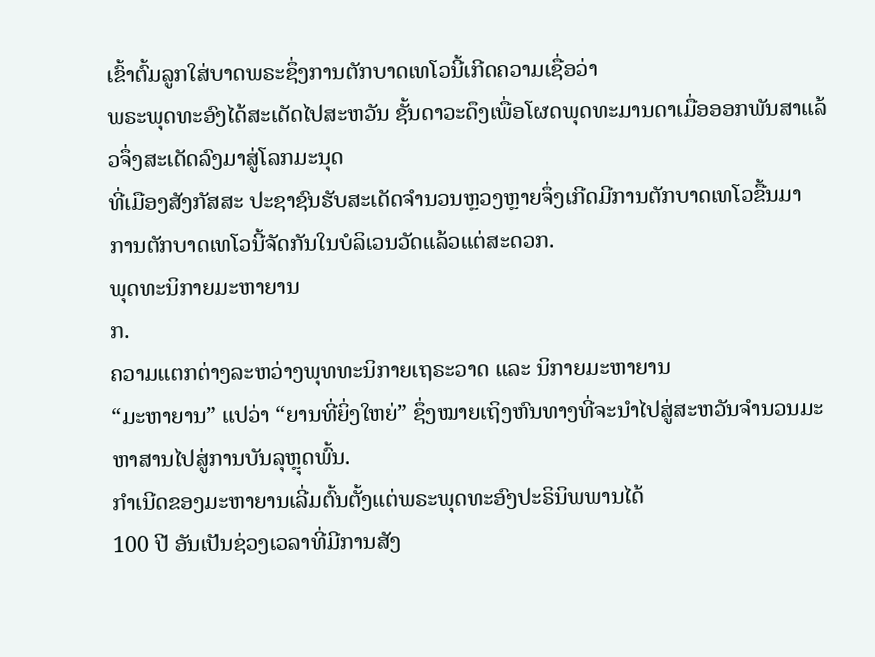ເຂົ້າຕົ້ມລູກໃສ່ບາດພຣະຊຶ່ງການຕັກບາດເທໂວນີ້ເກີດຄວາມເຊື່ອວ່າ
ພຣະພຸດທະອົງໄດ້ສະເດັດໄປສະຫວັນ ຊັ້ນດາວະດຶງເພື່ອໂຜດພຸດທະມານດາເມື່ອອອກພັນສາແລ້ວຈຶ່ງສະເດັດລົງມາສູ່ໂລກມະນຸດ
ທີ່ເມືອງສັງກັສສະ ປະຊາຊົນຮັບສະເດັດຈຳນວນຫຼວງຫຼາຍຈຶ່ງເກີດມີການຕັກບາດເທໂວຂື້ນມາ
ການຕັກບາດເທໂວນີ້ຈັດກັນໃນບໍລິເວນວັດແລ້ວແຕ່ສະດວກ.
ພຸດທະນິກາຍມະຫາຍານ
ກ.
ຄວາມແຕກຕ່າງລະຫວ່າງພຸທທະນິກາຍເຖຣະວາດ ແລະ ນິກາຍມະຫາຍານ
“ມະຫາຍານ” ແປວ່າ “ຍານທີ່ຍິ່ງໃຫຍ່” ຊຶ່ງໝາຍເຖິງຫົນທາງທີ່ຈະນໍາໄປສູ່ສະຫວັນຈຳນວນມະຫາສານໄປສູ່ການບັນລຸຫຼຸດພົ້ນ.
ກຳເນີດຂອງມະຫາຍານເລີ່ມຕົ້ນຕັ້ງແຕ່ພຣະພຸດທະອົງປະຣິນິພພານໄດ້
100 ປີ ອັນເປັນຊ່ວງເວລາທີ່ມີການສັງ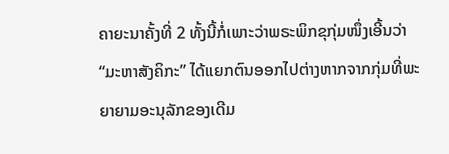ຄາຍະນາຄັ້ງທີ່ 2 ທັ້ງນີ້ກໍ່ເພາະວ່າພຣະພິກຂຸກຸ່ມໜຶ່ງເອີ້ນວ່າ
“ມະຫາສັງຄິກະ” ໄດ້ແຍກຕົນອອກໄປຕ່າງຫາກຈາກກຸ່ມທີ່ພະຍາຍາມອະນຸລັກຂອງເດີມ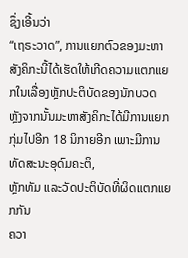ຊຶ່ງເອີ້ນວ່າ
“ເຖຣະວາດ”, ການແຍກຕົວຂອງມະຫາສັງຄິກະນີ້ໄດ້ເຮັດໃຫ້ເກີດຄວາມແຕກແຍກໃນເລື່ອງຫຼັກປະຕິບັດຂອງນັກບວດ
ຫຼັງຈາກນັ້ນມະຫາສັງຄິກະໄດ້ມີການແຍກກຸ່ມໄປອີກ 18 ນິກາຍອີກ ເພາະມີການທັດສະນະອຸດົມຄະຕິ,
ຫຼັກທັມ ແລະວັດປະຕິບັດທີ່ຜິດແຕກແຍກກັນ
ຄວາ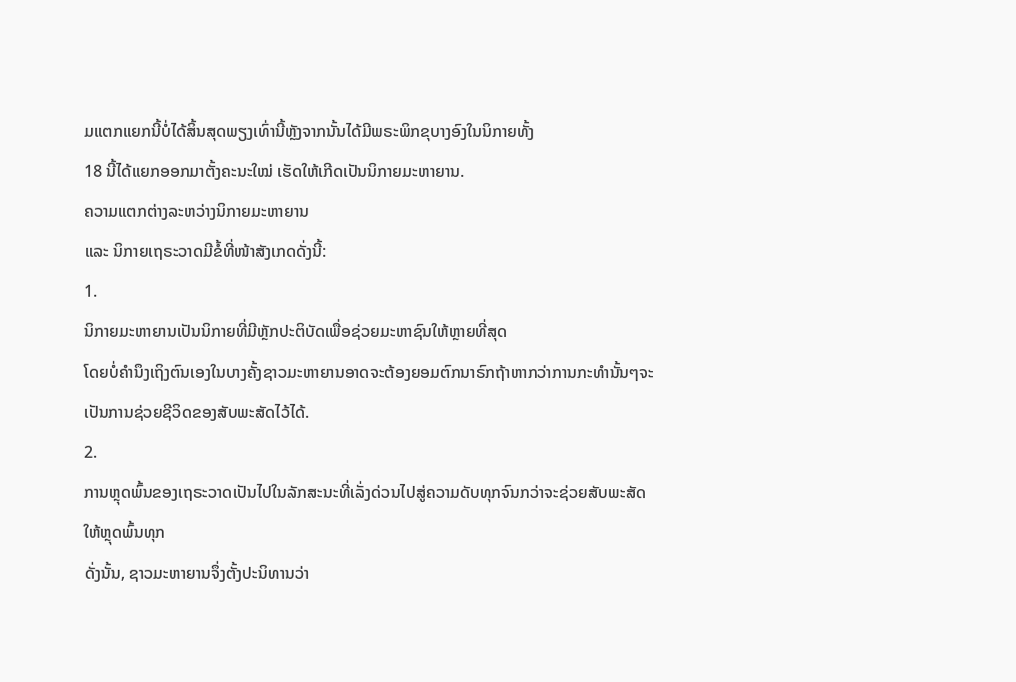ມແຕກແຍກນີ້ບໍ່ໄດ້ສິ້ນສຸດພຽງເທົ່ານີ້ຫຼັງຈາກນັ້ນໄດ້ມີພຣະພິກຂຸບາງອົງໃນນິກາຍທັ້ງ
18 ນີ້ໄດ້ແຍກອອກມາຕັ້ງຄະນະໃໝ່ ເຮັດໃຫ້ເກີດເປັນນິກາຍມະຫາຍານ.
ຄວາມແຕກຕ່າງລະຫວ່າງນິກາຍມະຫາຍານ
ແລະ ນິກາຍເຖຣະວາດມີຂໍ້ທີ່ໜ້າສັງເກດດັ່ງນີ້:
1.
ນິກາຍມະຫາຍານເປັນນິກາຍທີ່ມີຫຼັກປະຕິບັດເພື່ອຊ່ວຍມະຫາຊົນໃຫ້ຫຼາຍທີ່ສຸດ
ໂດຍບໍ່ຄຳນຶງເຖິງຕົນເອງໃນບາງຄັ້ງຊາວມະຫາຍານອາດຈະຕ້ອງຍອມຕົກນາຣົກຖ້າຫາກວ່າການກະທຳນັ້ນໆຈະເປັນການຊ່ວຍຊີວິດຂອງສັບພະສັດໄວ້ໄດ້.
2.
ການຫຼຸດພົ້ນຂອງເຖຣະວາດເປັນໄປໃນລັກສະນະທີ່ເລັ່ງດ່ວນໄປສູ່ຄວາມດັບທຸກຈົນກວ່າຈະຊ່ວຍສັບພະສັດໃຫ້ຫຼຸດພົ້ນທຸກ
ດັ່ງນັ້ນ, ຊາວມະຫາຍານຈຶ່ງຕັ້ງປະນິທານວ່າ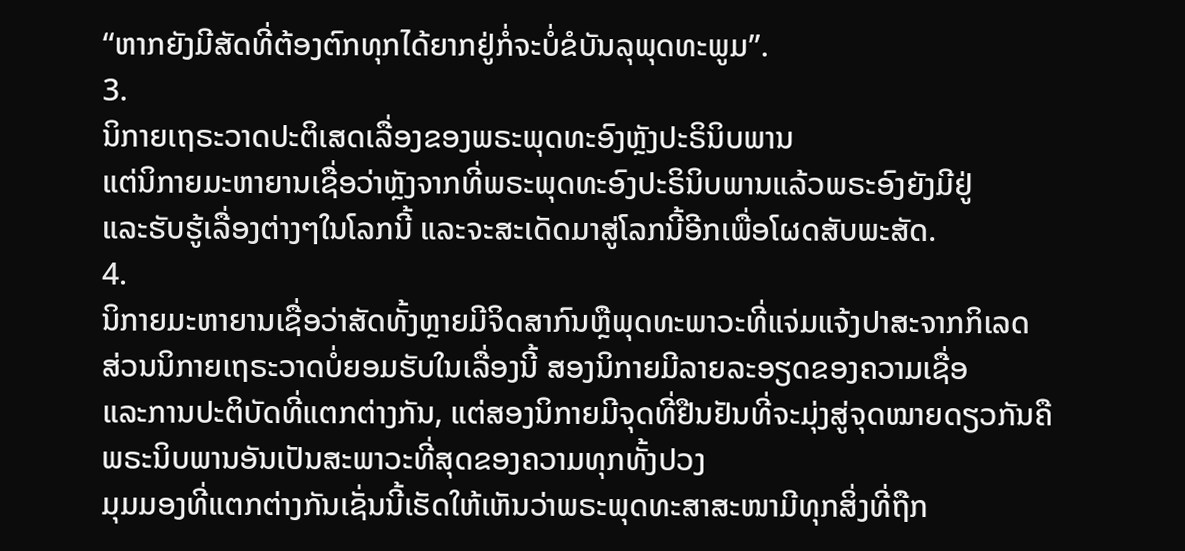“ຫາກຍັງມີສັດທີ່ຕ້ອງຕົກທຸກໄດ້ຍາກຢູ່ກໍ່ຈະບໍ່ຂໍບັນລຸພຸດທະພູມ”.
3.
ນິກາຍເຖຣະວາດປະຕິເສດເລື່ອງຂອງພຣະພຸດທະອົງຫຼັງປະຣິນິບພານ
ແຕ່ນິກາຍມະຫາຍານເຊື່ອວ່າຫຼັງຈາກທີ່ພຣະພຸດທະອົງປະຣິນິບພານແລ້ວພຣະອົງຍັງມີຢູ່
ແລະຮັບຮູ້ເລື່ອງຕ່າງໆໃນໂລກນີ້ ແລະຈະສະເດັດມາສູ່ໂລກນີ້ອີກເພື່ອໂຜດສັບພະສັດ.
4.
ນິກາຍມະຫາຍານເຊື່ອວ່າສັດທັ້ງຫຼາຍມີຈິດສາກົນຫຼືພຸດທະພາວະທີ່ແຈ່ມແຈ້ງປາສະຈາກກິເລດ
ສ່ວນນິກາຍເຖຣະວາດບໍ່ຍອມຮັບໃນເລື່ອງນີ້ ສອງນິກາຍມີລາຍລະອຽດຂອງຄວາມເຊື່ອ
ແລະການປະຕິບັດທີ່ແຕກຕ່າງກັນ, ແຕ່ສອງນິກາຍມີຈຸດທີ່ຢືນຢັນທີ່ຈະມຸ່ງສູ່ຈຸດໝາຍດຽວກັນຄື
ພຣະນິບພານອັນເປັນສະພາວະທີ່ສຸດຂອງຄວາມທຸກທັ້ງປວງ
ມຸມມອງທີ່ແຕກຕ່າງກັນເຊັ່ນນີ້ເຮັດໃຫ້ເຫັນວ່າພຣະພຸດທະສາສະໜາມີທຸກສິ່ງທີ່ຖືກ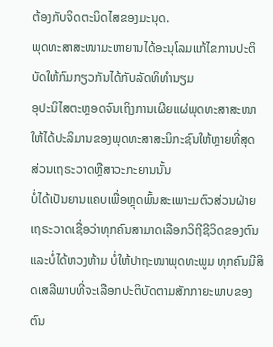ຕ້ອງກັບຈິດຕະນິດໄສຂອງມະນຸດ.
ພຸດທະສາສະໜາມະຫາຍານໄດ້ອະນຸໂລມແກ້ໄຂການປະຕິບັດໃຫ້ກົມກຽວກັນໄດ້ກັບລັດທິທຳນຽມ
ອຸປະນິໄສຕະຫຼອດຈົນເຖິງການເຜີຍແຜ່ພຸດທະສາສະໜາໃຫ້ໄດ້ປະລິມານຂອງພຸດທະສາສະນິກະຊົນໃຫ້ຫຼາຍທີ່ສຸດ
ສ່ວນເຖຣະວາດຫຼືສາວະກະຍານນັ້ນ
ບໍ່ໄດ້ເປັນຍານແຄບເພື່ອຫຼຸດພົ້ນສະເພາະມຕົວສ່ວນຝ່າຍເຖຣະວາດເຊື່ອວ່າທຸກຄົນສາມາດເລືອກວິຖີຊີວິດຂອງຕົນ
ແລະບໍ່ໄດ້ຫວງຫ້າມ ບໍ່ໃຫ້ປາຖະໜາພຸດທະພູມ ທຸກຄົນມີສິດເສລີພາບທີ່ຈະເລືອກປະຕິບັດຕາມສັກກາຍະພາບຂອງຕົນ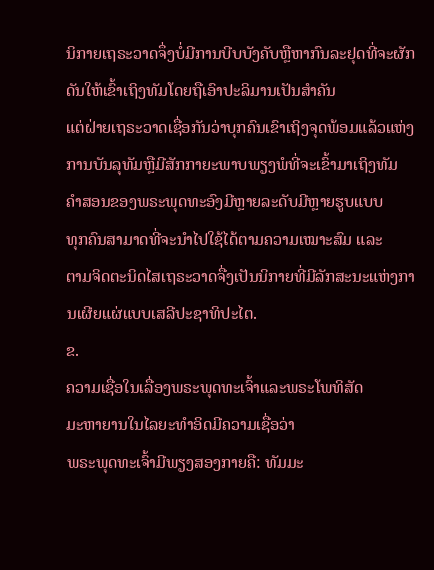ນິກາຍເຖຣະວາດຈຶ່ງບໍ່ມີການບີບບັງຄັບຫຼືຫາກົນລະຢຸດທີ່ຈະຜັກດັນໃຫ້ເຂົ້າເຖິງທັມໂດຍຖືເອົາປະລິມານເປັນສຳຄັນ
ແຕ່ຝ່າຍເຖຣະວາດເຊື່ອກັນວ່າບຸກຄົນເຂົາເຖິງຈຸດພ້ອມແລ້ວແຫ່ງການບັນລຸທັມຫຼືມີສັກກາຍະພາບພຽງພໍທີ່ຈະເຂົ້າມາເຖິງທັມ
ຄຳສອນຂອງພຣະພຸດທະອົງມີຫຼາຍລະດັບມີຫຼາຍຮູບແບບ
ທຸກຄົນສາມາດທີ່ຈະນຳໄປໃຊ້ໄດ້ຕາມຄວາມເໝາະສົມ ແລະ
ຕາມຈິດຕະນິດໄສເຖຣະວາດຈື່ງເປັນນິກາຍທີ່ມີລັກສະນະແຫ່ງການເຜີຍແຜ່ແບບເສລີປະຊາທິປະໄຕ.
ຂ.
ຄວາມເຊື່ອໃນເລື່ອງພຣະພຸດທະເຈົ້າແລະພຣະໂພທິສັດ
ມະຫາຍານໃນໄລຍະທຳອິດມີຄວາມເຊື່ອວ່າ
ພຣະພຸດທະເຈົ້າມີພຽງສອງກາຍຄື: ທັມມະ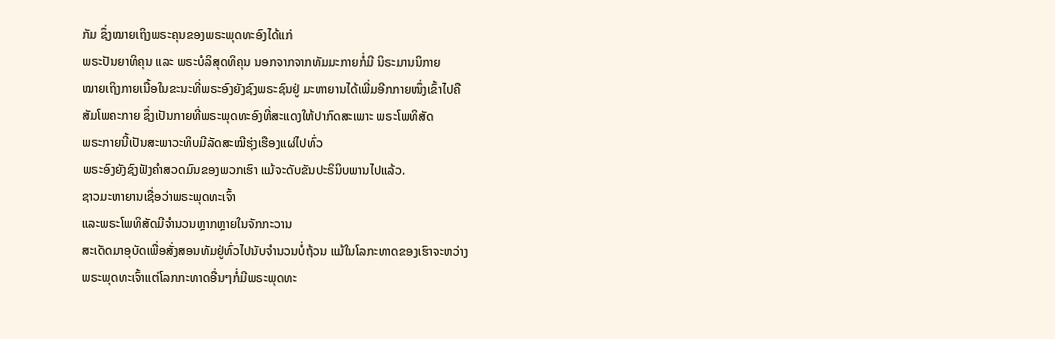ກັມ ຊຶ່ງໝາຍເຖິງພຣະຄຸນຂອງພຣະພຸດທະອົງໄດ້ແກ່
ພຣະປັນຍາທິຄຸນ ແລະ ພຣະບໍລິສຸດທິຄຸນ ນອກຈາກຈາກທັມມະກາຍກໍ່ມີ ນິຣະມານນິກາຍ
ໝາຍເຖິງກາຍເນື້ອໃນຂະນະທີ່ພຣະອົງຍັງຊົງພຣະຊົນຢູ່ ມະຫາຍານໄດ້ເພີ່ມອີກກາຍໜຶ່ງເຂົ້າໄປຄື
ສັມໂພຄະກາຍ ຊຶ່ງເປັນກາຍທີ່ພຣະພຸດທະອົງທີ່ສະແດງໃຫ້ປາກົດສະເພາະ ພຣະໂພທິສັດ
ພຣະກາຍນີ້ເປັນສະພາວະທິບມີລັດສະໝີຮຸ່ງເຮືອງແຜ່ໄປທົ່ວ
ພຣະອົງຍັງຊົງຟັງຄຳສວດມົນຂອງພວກເຮົາ ແມ້ຈະດັບຂັນປະຣິນິບພານໄປແລ້ວ.
ຊາວມະຫາຍານເຊື່ອວ່າພຣະພຸດທະເຈົ້າ
ແລະພຣະໂພທິສັດມີຈຳນວນຫຼາກຫຼາຍໃນຈັກກະວານ
ສະເດັດມາອຸບັດເພື່ອສັ່ງສອນທັມຢູ່ທົ່ວໄປນັບຈຳນວນບໍ່ຖ້ວນ ແມ້ໃນໂລກະທາດຂອງເຮົາຈະຫວ່າງ
ພຣະພຸດທະເຈົ້າແຕ່ໂລກກະທາດອື່ນໆກໍ່ມີພຣະພຸດທະ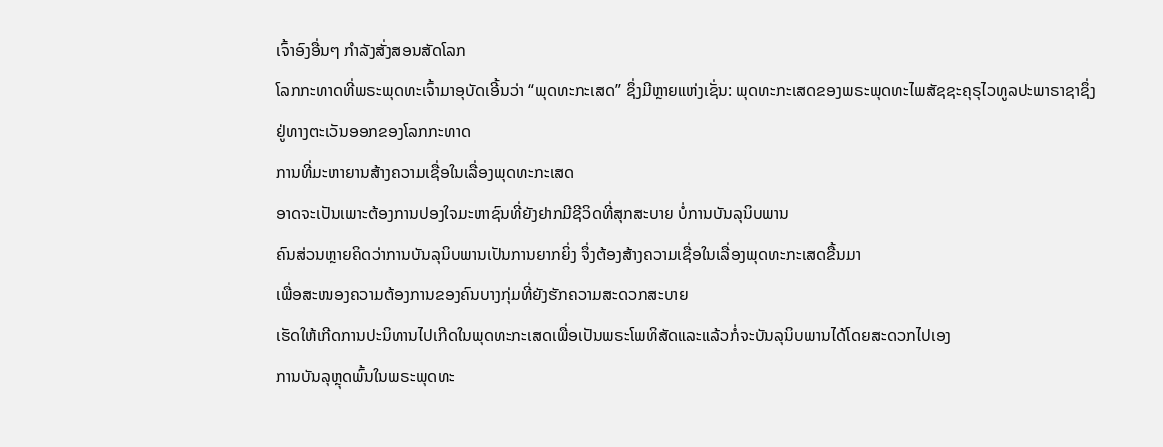ເຈົ້າອົງອື່ນໆ ກຳລັງສັ່ງສອນສັດໂລກ
ໂລກກະທາດທີ່ພຣະພຸດທະເຈົ້າມາອຸບັດເອີ້ນວ່າ “ພຸດທະກະເສດ” ຊຶ່ງມີຫຼາຍແຫ່ງເຊັ່ນ: ພຸດທະກະເສດຂອງພຣະພຸດທະໄພສັຊຊະຄຸຣຸໄວທູລປະພາຣາຊາຊຶ່ງຢູ່ທາງຕະເວັນອອກຂອງໂລກກະທາດ
ການທີ່ມະຫາຍານສ້າງຄວາມເຊື່ອໃນເລື່ອງພຸດທະກະເສດ
ອາດຈະເປັນເພາະຕ້ອງການປອງໃຈມະຫາຊົນທີ່ຍັງຢາກມີຊີວິດທີ່ສຸກສະບາຍ ບໍ່ການບັນລຸນິບພານ
ຄົນສ່ວນຫຼາຍຄິດວ່າການບັນລຸນິບພານເປັນການຍາກຍິ່ງ ຈຶ່ງຕ້ອງສ້າງຄວາມເຊື່ອໃນເລື່ອງພຸດທະກະເສດຂື້ນມາ
ເພື່ອສະໜອງຄວາມຕ້ອງການຂອງຄົນບາງກຸ່ມທີ່ຍັງຮັກຄວາມສະດວກສະບາຍ
ເຮັດໃຫ້ເກີດການປະນິທານໄປເກີດໃນພຸດທະກະເສດເພື່ອເປັນພຣະໂພທິສັດແລະແລ້ວກໍ່ຈະບັນລຸນິບພານໄດ້ໂດຍສະດວກໄປເອງ
ການບັນລຸຫຼຸດພົ້ນໃນພຣະພຸດທະ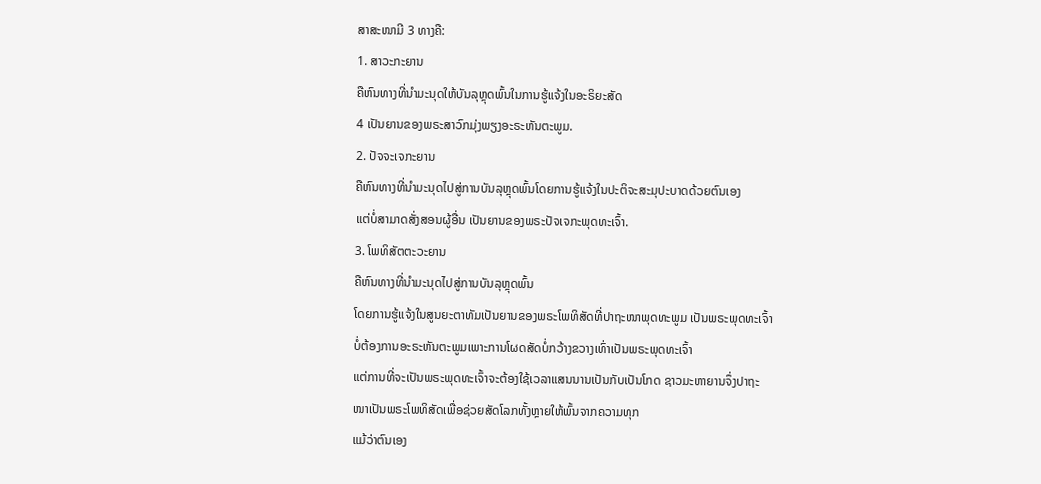ສາສະໜາມີ 3 ທາງຄື:
1. ສາວະກະຍານ
ຄືຫົນທາງທີ່ນຳມະນຸດໃຫ້ບັນລຸຫຼຸດພົ້ນໃນການຮູ້ແຈ້ງໃນອະຣິຍະສັດ
4 ເປັນຍານຂອງພຣະສາວົກມຸ່ງພຽງອະຣະຫັນຕະພູມ.
2. ປັຈຈະເຈກະຍານ
ຄືຫົນທາງທີ່ນຳມະນຸດໄປສູ່ການບັນລຸຫຼຸດພົ້ນໂດຍການຮູ້ແຈ້ງໃນປະຕິຈະສະມຸປະບາດດ້ວຍຕົນເອງ
ແຕ່ບໍ່ສາມາດສັ່ງສອນຜູ້ອື່ນ ເປັນຍານຂອງພຣະປັຈເຈກະພຸດທະເຈົ້າ.
3. ໂພທິສັຕຕະວະຍານ
ຄືຫົນທາງທີ່ນຳມະນຸດໄປສູ່ການບັນລຸຫຼຸດພົ້ນ
ໂດຍການຮູ້ແຈ້ງໃນສູນຍະຕາທັມເປັນຍານຂອງພຣະໂພທິສັດທີ່ປາຖະໜາພຸດທະພູມ ເປັນພຣະພຸດທະເຈົ້າ
ບໍ່ຕ້ອງການອະຣະຫັນຕະພູມເພາະການໂຜດສັດບໍ່ກວ້າງຂວາງເທົ່າເປັນພຣະພຸດທະເຈົ້າ
ແຕ່ການທີ່ຈະເປັນພຣະພຸດທະເຈົ້າຈະຕ້ອງໃຊ້ເວລາແສນນານເປັນກັບເປັນໂກດ ຊາວມະຫາຍານຈຶ່ງປາຖະໜາເປັນພຣະໂພທິສັດເພື່ອຊ່ວຍສັດໂລກທັ້ງຫຼາຍໃຫ້ພົ້ນຈາກຄວາມທຸກ
ແມ້ວ່າຕົນເອງ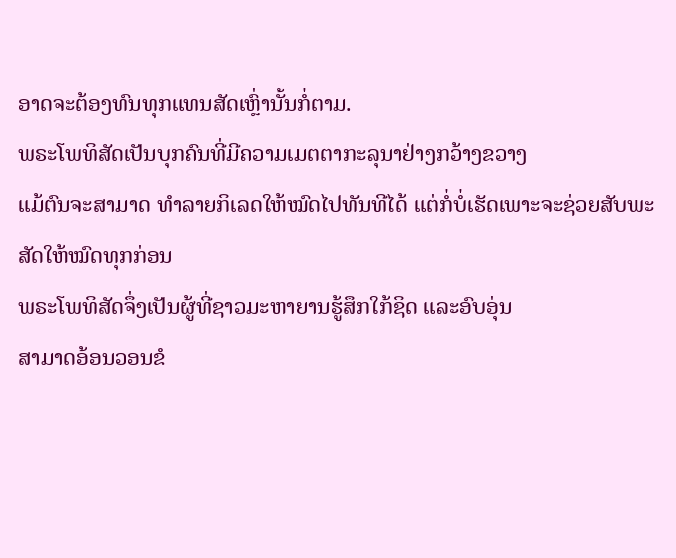ອາດຈະຕ້ອງທົນທຸກແທນສັດເຫຼົ່ານັ້ນກໍ່ຕາມ.
ພຣະໂພທິສັດເປັນບຸກຄົນທີ່ມີຄວາມເມຕຕາກະລຸນາຢ່າງກວ້າງຂວາງ
ແມ້ຕົນຈະສາມາດ ທຳລາຍກິເລດໃຫ້ໝົດໄປທັນທີໄດ້ ແຕ່ກໍ່ບໍ່ເຮັດເພາະຈະຊ່ວຍສັບພະສັດໃຫ້ໝົດທຸກກ່ອນ
ພຣະໂພທິສັດຈຶ່ງເປັນຜູ້ທີ່ຊາວມະຫາຍານຮູ້ສຶກໃກ້ຊິດ ແລະອົບອຸ່ນ
ສາມາດອ້ອນວອນຂໍ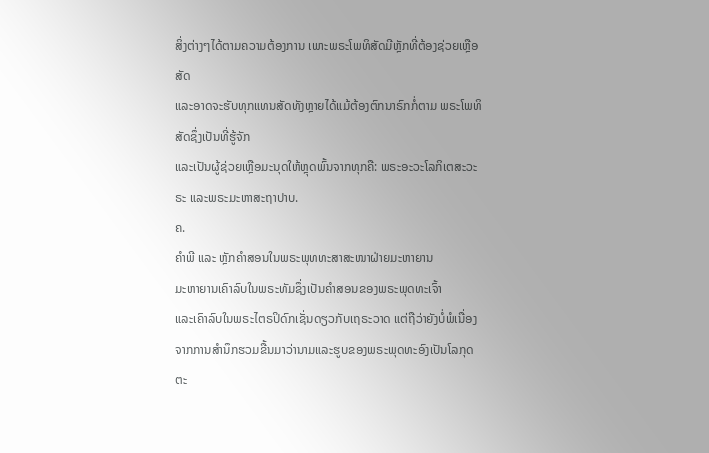ສິ່ງຕ່າງໆໄດ້ຕາມຄວາມຕ້ອງການ ເພາະພຣະໂພທິສັດມີຫຼັກທີ່ຕ້ອງຊ່ວຍເຫຼືອສັດ
ແລະອາດຈະຮັບທຸກແທນສັດທັງຫຼາຍໄດ້ແມ້ຕ້ອງຕົກນາຣົກກໍ່ຕາມ ພຣະໂພທິສັດຊຶ່ງເປັນທີ່ຮູ້ຈັກ
ແລະເປັນຜູ້ຊ່ວຍເຫຼືອມະນຸດໃຫ້ຫຼຸດພົ້ນຈາກທຸກຄື: ພຣະອະວະໂລກິເຕສະວະຣະ ແລະພຣະມະຫາສະຖາປາບ.
ຄ.
ຄຳພີ ແລະ ຫຼັກຄຳສອນໃນພຣະພຸທທະສາສະໜາຝ່າຍມະຫາຍານ
ມະຫາຍານເຄົາລົບໃນພຣະທັມຊຶ່ງເປັນຄຳສອນຂອງພຣະພຸດທະເຈົ້າ
ແລະເຄົາລົບໃນພຣະໄຕຣປິດົກເຊັ່ນດຽວກັບເຖຣະວາດ ແຕ່ຖືວ່າຍັງບໍ່ພໍເນື່ອງຈາກການສຳນຶກຮວມຂື້ນມາວ່ານາມແລະຮູບຂອງພຣະພຸດທະອົງເປັນໂລກຸດຕະ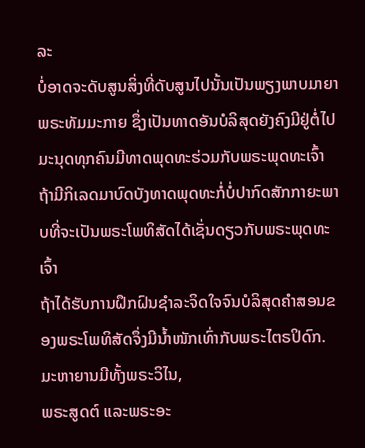ລະ
ບໍ່ອາດຈະດັບສູນສິ່ງທີ່ດັບສູນໄປນັ້ນເປັນພຽງພາບມາຍາພຣະທັມມະກາຍ ຊຶ່ງເປັນທາດອັນບໍລິສຸດຍັງຄົງມີຢູ່ຕໍ່ໄປ
ມະນຸດທຸກຄົນມີທາດພຸດທະຮ່ວມກັບພຣະພຸດທະເຈົ້າ ຖ້າມີກິເລດມາບົດບັງທາດພຸດທະກໍ່ບໍ່ປາກົດສັກກາຍະພາບທີ່ຈະເປັນພຣະໂພທິສັດໄດ້ເຊັ່ນດຽວກັບພຣະພຸດທະເຈົ້າ
ຖ້າໄດ້ຮັບການຝຶກຝົນຊຳລະຈິດໃຈຈົນບໍລິສຸດຄຳສອນຂອງພຣະໂພທິສັດຈຶ່ງມີນໍ້າໜັກເທົ່າກັບພຣະໄຕຣປິດົກ.
ມະຫາຍານມີທັ້ງພຣະວິໄນ,
ພຣະສູດຕ໌ ແລະພຣະອະ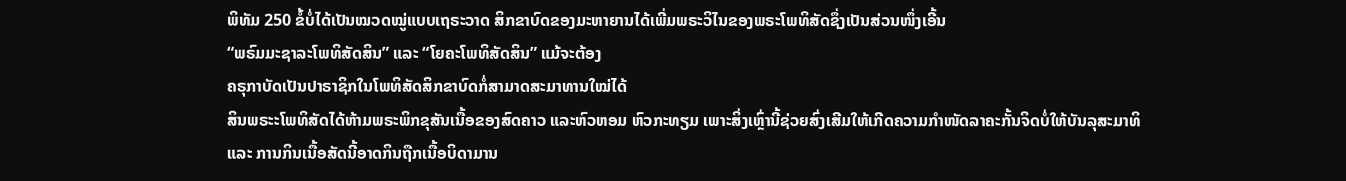ພິທັມ 250 ຂໍ້ບໍ່ໄດ້ເປັນໝວດໝູ່ແບບເຖຣະວາດ ສິກຂາບົດຂອງມະຫາຍານໄດ້ເພີ່ມພຣະວິໄນຂອງພຣະໂພທິສັດຊຶ່ງເປັນສ່ວນໜຶ່ງເອີ້ນ
“ພຣົມມະຊາລະໂພທິສັດສິນ” ແລະ “ໂຍຄະໂພທິສັດສິນ” ແມ້ຈະຕ້ອງ
ຄຣຸກາບັດເປັນປາຣາຊິກໃນໂພທິສັດສິກຂາບົດກໍ່ສາມາດສະມາທານໃໝ່ໄດ້
ສິນພຣະະໂພທິສັດໄດ້ຫ້າມພຣະພິກຂຸສັນເນື້ອຂອງສົດຄາວ ແລະຫົວຫອມ ຫົວກະທຽມ ເພາະສິ່ງເຫຼົ່ານີ້ຊ່ວຍສົ່ງເສີມໃຫ້ເກີດຄວາມກຳໜັດລາຄະກັ້ນຈິດບໍ່ໃຫ້ບັນລຸສະມາທິ
ແລະ ການກິນເນື້ອສັດນີ້ອາດກິນຖືກເນື້ອບິດາມານ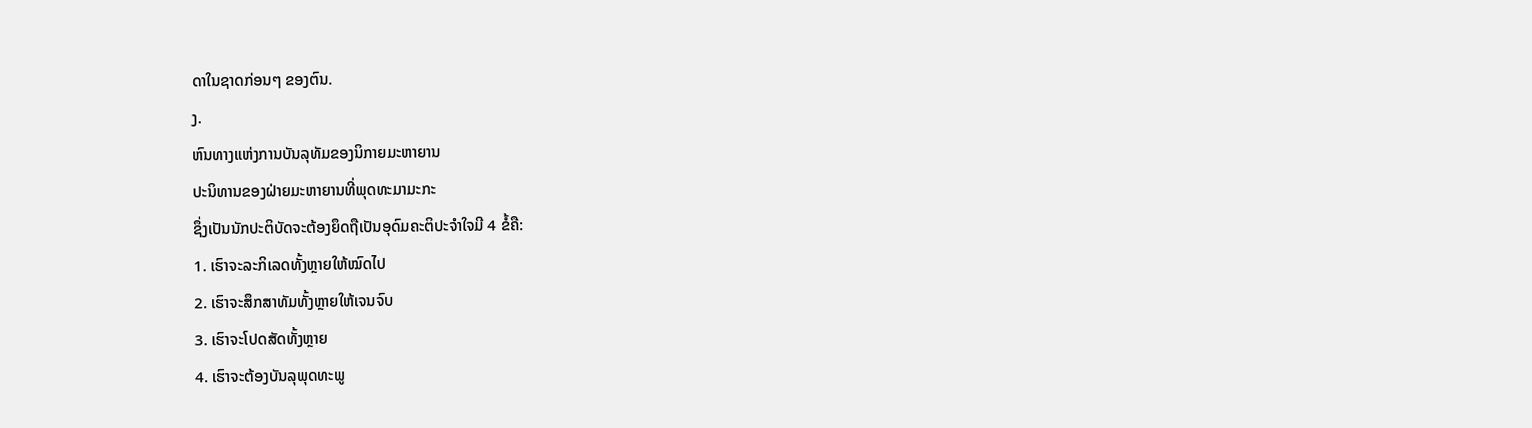ດາໃນຊາດກ່ອນໆ ຂອງຕົນ.
ງ.
ຫົນທາງແຫ່ງການບັນລຸທັມຂອງນິກາຍມະຫາຍານ
ປະນິທານຂອງຝ່າຍມະຫາຍານທີ່ພຸດທະມາມະກະ
ຊຶ່ງເປັນນັກປະຕິບັດຈະຕ້ອງຍຶດຖືເປັນອຸດົມຄະຕິປະຈຳໃຈມີ 4 ຂໍ້ຄື:
1. ເຮົາຈະລະກິເລດທັ້ງຫຼາຍໃຫ້ໝົດໄປ
2. ເຮົາຈະສຶກສາທັມທັ້ງຫຼາຍໃຫ້ເຈນຈົບ
3. ເຮົາຈະໂປດສັດທັ້ງຫຼາຍ
4. ເຮົາຈະຕ້ອງບັນລຸພຸດທະພູ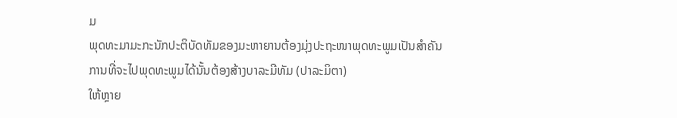ມ
ພຸດທະມາມະກະນັກປະຕິບັດທັມຂອງມະຫາຍານຕ້ອງມຸ່ງປະຖະໜາພຸດທະພູມເປັນສຳຄັນ
ການທີ່ຈະໄປພຸດທະພູມໄດ້ນັ້ນຕ້ອງສ້າງບາລະມີທັມ (ປາລະມິຕາ)
ໃຫ້ຫຼາຍ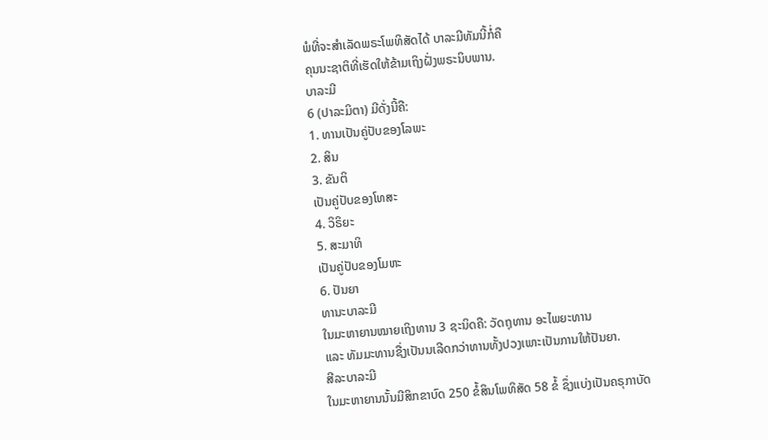ພໍທີ່ຈະສຳເລັດພຣະໂພທິສັດໄດ້ ບາລະມີທັມນີ້ກໍ່ຄື
ຄຸນນະຊາຕິທີ່ເຮັດໃຫ້ຂ້າມເຖິງຝັ່ງພຣະນິບພານ.
ບາລະມີ
6 (ປາລະມິຕາ) ມີດັ່ງນີ້ຄື:
1. ທານເປັນຄູ່ປັບຂອງໂລພະ
2. ສິນ
3. ຂັນຕິ
ເປັນຄູ່ປັບຂອງໂທສະ
4. ວິຣິຍະ
5. ສະມາທິ
ເປັນຄູ່ປັບຂອງໂມຫະ
6. ປັນຍາ
ທານະບາລະມີ
ໃນມະຫາຍານໝາຍເຖິງທານ 3 ຊະນິດຄື: ວັດຖຸທານ ອະໄພຍະທານ
ແລະ ທັມມະທານຊື່ງເປັນນເລີດກວ່າທານທັ້ງປວງເພາະເປັນການໃຫ້ປັນຍາ.
ສີລະບາລະມີ
ໃນມະຫາຍານນັ້ນມີສິກຂາບົດ 250 ຂໍ້ສິນໂພທິສັດ 58 ຂໍ້ ຊຶ່ງແບ່ງເປັນຄຣຸກາບັດ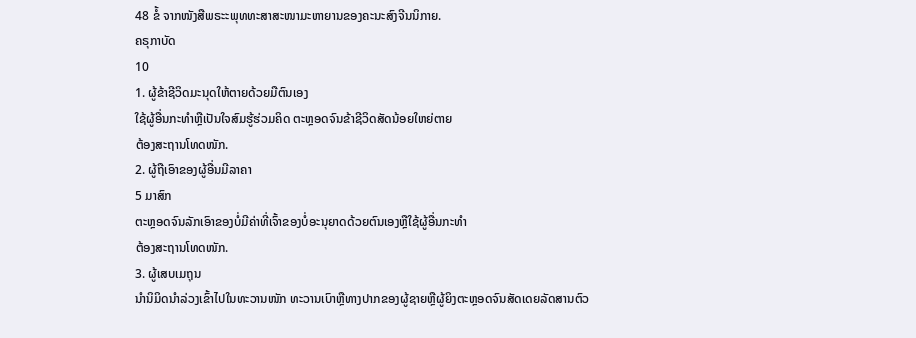48 ຂໍ້ ຈາກໜັງສືພຣະະພຸທທະສາສະໜາມະຫາຍານຂອງຄະນະສົງຈີນນິກາຍ.
ຄຣຸກາບັດ
10
1. ຜູ້ຂ້າຊີວິດມະນຸດໃຫ້ຕາຍດ້ວຍມືຕົນເອງ
ໃຊ້ຜູ້ອື່ນກະທຳຫຼືເປັນໃຈສົມຮູ້ຮ່ວມຄິດ ຕະຫຼອດຈົນຂ້າຊີວິດສັດນ້ອຍໃຫຍ່ຕາຍ
ຕ້ອງສະຖານໂທດໜັກ.
2. ຜູ້ຖືເອົາຂອງຜູ້ອື່ນມີລາຄາ
5 ມາສົກ
ຕະຫຼອດຈົນລັກເອົາຂອງບໍ່ມີຄ່າທີ່ເຈົ້າຂອງບໍ່ອະນຸຍາດດ້ວຍຕົນເອງຫຼືໃຊ້ຜູ້ອື່ນກະທຳ
ຕ້ອງສະຖານໂທດໜັກ.
3. ຜູ້ເສບເມຖຸນ
ນຳນິມິດນຳລ່ວງເຂົ້າໄປໃນທະວານໜັກ ທະວານເບົາຫຼືທາງປາກຂອງຜູ້ຊາຍຫຼືຜູ້ຍິງຕະຫຼອດຈົນສັດເດຍລັດສານຕົວ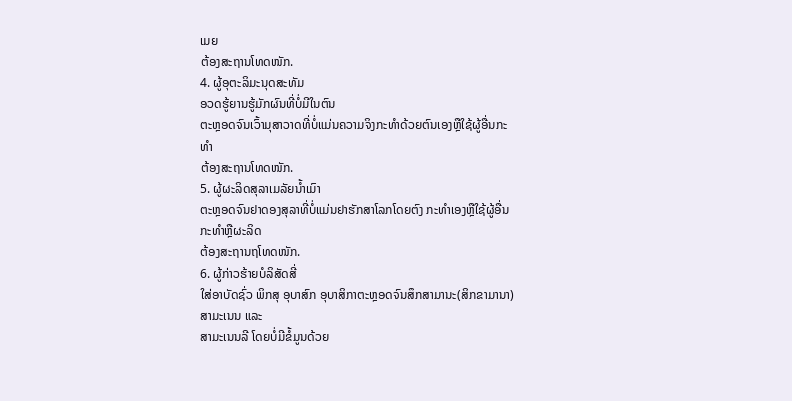ເມຍ
ຕ້ອງສະຖານໂທດໜັກ.
4. ຜູ້ອຸຕະລິມະນຸດສະທັມ
ອວດຮູ້ຍານຮູ້ມັກຜົນທີ່ບໍ່ມີໃນຕົນ
ຕະຫຼອດຈົນເວົ້າມຸສາວາດທີ່ບໍ່ແມ່ນຄວາມຈິງກະທຳດ້ວຍຕົນເອງຫຼືໃຊ້ຜູ້ອື່ນກະທຳ
ຕ້ອງສະຖານໂທດໜັກ.
5. ຜູ້ຜະລິດສຸລາເມລັຍນໍ້າເມົາ
ຕະຫຼອດຈົນຢາດອງສຸລາທີ່ບໍ່ແມ່ນຢາຮັກສາໂລກໂດຍຕົງ ກະທຳເອງຫຼືໃຊ້ຜູ້ອື່ນກະທຳຫຼືຜະລິດ
ຕ້ອງສະຖານຖໂທດໜັກ.
6. ຜູ້ກ່າວຮ້າຍບໍລິສັດສີ່
ໃສ່ອາບັດຊົ່ວ ພິກສຸ ອຸບາສົກ ອຸບາສິກາຕະຫຼອດຈົນສຶກສາມານະ(ສິກຂາມານາ) ສາມະເນນ ແລະ
ສາມະເນນລີ ໂດຍບໍ່ມີຂໍ້ມູນດ້ວຍ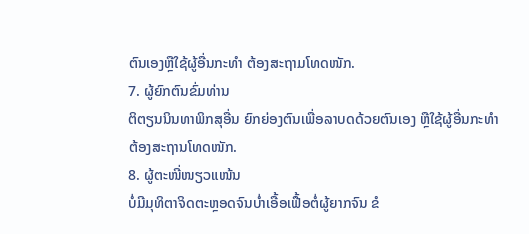ຕົນເອງຫຼືໃຊ້ຜູ້ອື່ນກະທຳ ຕ້ອງສະຖາມໂທດໜັກ.
7. ຜູ້ຍົກຕົນຂົ່ມທ່ານ
ຕິຕຽນນິນທາພິກສຸອື່ນ ຍົກຍ່ອງຕົນເພື່ອລາບດດ້ວຍຕົນເອງ ຫຼືໃຊ້ຜູ້ອື່ນກະທຳ
ຕ້ອງສະຖານໂທດໜັກ.
8. ຜູ້ຕະໜີ່ໜຽວແໜ້ນ
ບໍ່ມີມຸທິຕາຈິດຕະຫຼອດຈົນບໍ່າເອື້ອເຟື້ອຕໍ່ຜູ້ຍາກຈົນ ຂໍ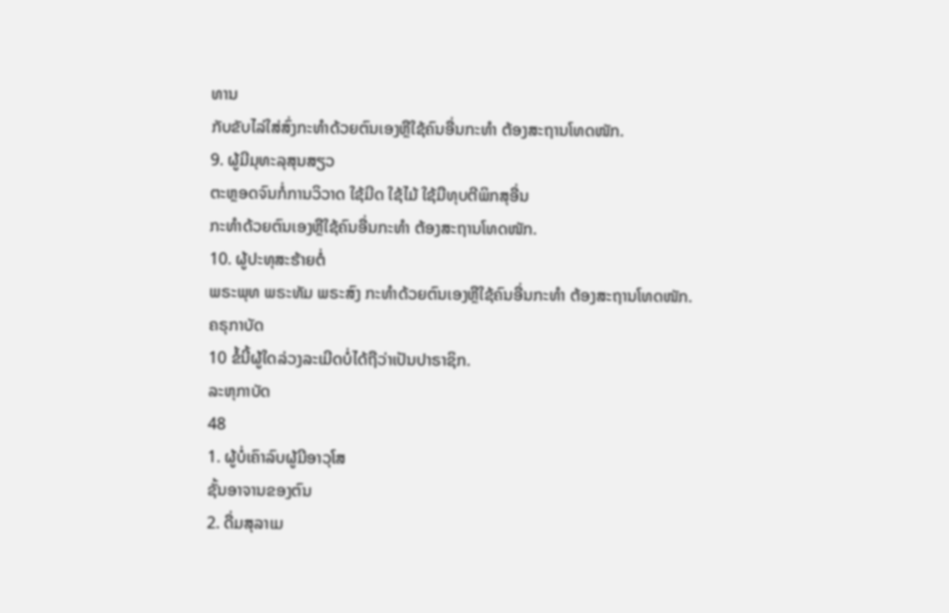ທານ
ກັບຂັບໄລ່ໃສ່ສົ່ງກະທຳດ້ວຍຕົນເອງຫຼືໃຊ້ຄົນອື່ນກະທຳ ຕ້ອງສະຖານໂທດໜັກ.
9. ຜູ້ມີມຸທະລຸສຸນສຽວ
ຕະຫຼອດຈົນກໍ່ການວິວາດ ໃຊ້ມີດ ໃຊ້ໄມ້ ໃຊ້ມືທຸບຕີພິກສຸອື່ນ
ກະທຳດ້ວຍຕົນເອງຫຼືໃຊ້ຄົນອື່ນກະທຳ ຕ້ອງສະຖານໂທດໜັກ.
10. ຜູ້ປະທຸສະຮ້າຍຕໍ່
ພຣະພຸທ ພຣະທັມ ພຣະສົງ ກະທຳດ້ວຍຕົນເອງຫຼືໃຊ້ຄົນອື່ນກະທຳ ຕ້ອງສະຖານໂທດໜັກ.
ຄຣຸກາບັດ
10 ຂໍ້ນີ້ຜູ້ໃດລ່ວງລະເມີດບໍ່ໄດ້ຖືວ່າເປັນປາຣາຊິກ.
ລະຫຸກາບັດ
48
1. ຜູ້ບໍ່ເຄົາລົບຜູ້ມີອາວຸໂສ
ຊັ້ນອາຈານຂອງຕົນ
2. ດື່ມສຸລາເມ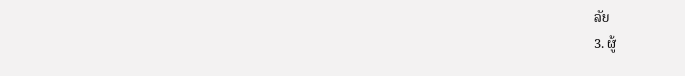ລັຍ
3. ຜູ້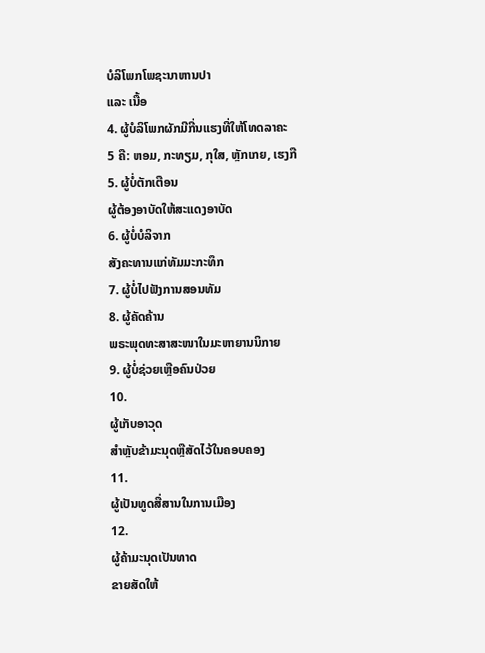ບໍລິໂພກໂພຊະນາຫານປາ
ແລະ ເນື້ອ
4. ຜູ້ບໍລິໂພກຜັກມີກີ່ນແຮງທີ່ໃຫ້ໂທດລາຄະ
5 ຄື: ຫອມ, ກະທຽມ, ກຸໃສ, ຫຼັກເກຍ, ເຮງກື
5. ຜູ້ບໍ່ຕັກເຕືອນ
ຜູ້ຕ້ອງອາບັດໃຫ້ສະແດງອາບັດ
6. ຜູ້ບໍ່ບໍລິຈາກ
ສັງຄະທານແກ່ທັມມະກະທຶກ
7. ຜູ້ບໍ່ໄປຟັງການສອນທັມ
8. ຜູ້ຄັດຄ້ານ
ພຣະພຸດທະສາສະໜາໃນມະຫາຍານນິກາຍ
9. ຜູ້ບໍ່ຊ່ວຍເຫຼືອຄົນປ່ວຍ
10.
ຜູ້ເກັບອາວຸດ
ສຳຫຼັບຂ້າມະນຸດຫຼືສັດໄວ້ໃນຄອບຄອງ
11.
ຜູ້ເປັນທູດສື່ສານໃນການເມືອງ
12.
ຜູ້ຄ້າມະນຸດເປັນທາດ
ຂາຍສັດໃຫ້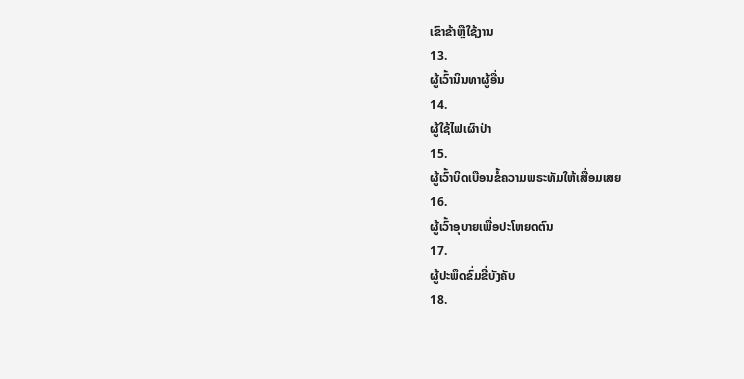ເຂົາຂ້າຫຼືໃຊ້ງານ
13.
ຜູ້ເວົ້ານິນທາຜູ້ອື່ນ
14.
ຜູ້ໃຊ້ໄຟເຜົາປ່າ
15.
ຜູ້ເວົ້າບິດເບືອນຂໍ້ຄວາມພຣະທັມໃຫ້ເສື່ອມເສຍ
16.
ຜູ້ເວົ້າອຸບາຍເພື່ອປະໂຫຍດຕົນ
17.
ຜູ້ປະພຶດຂົ່ມຂີ່ບັງຄັບ
18.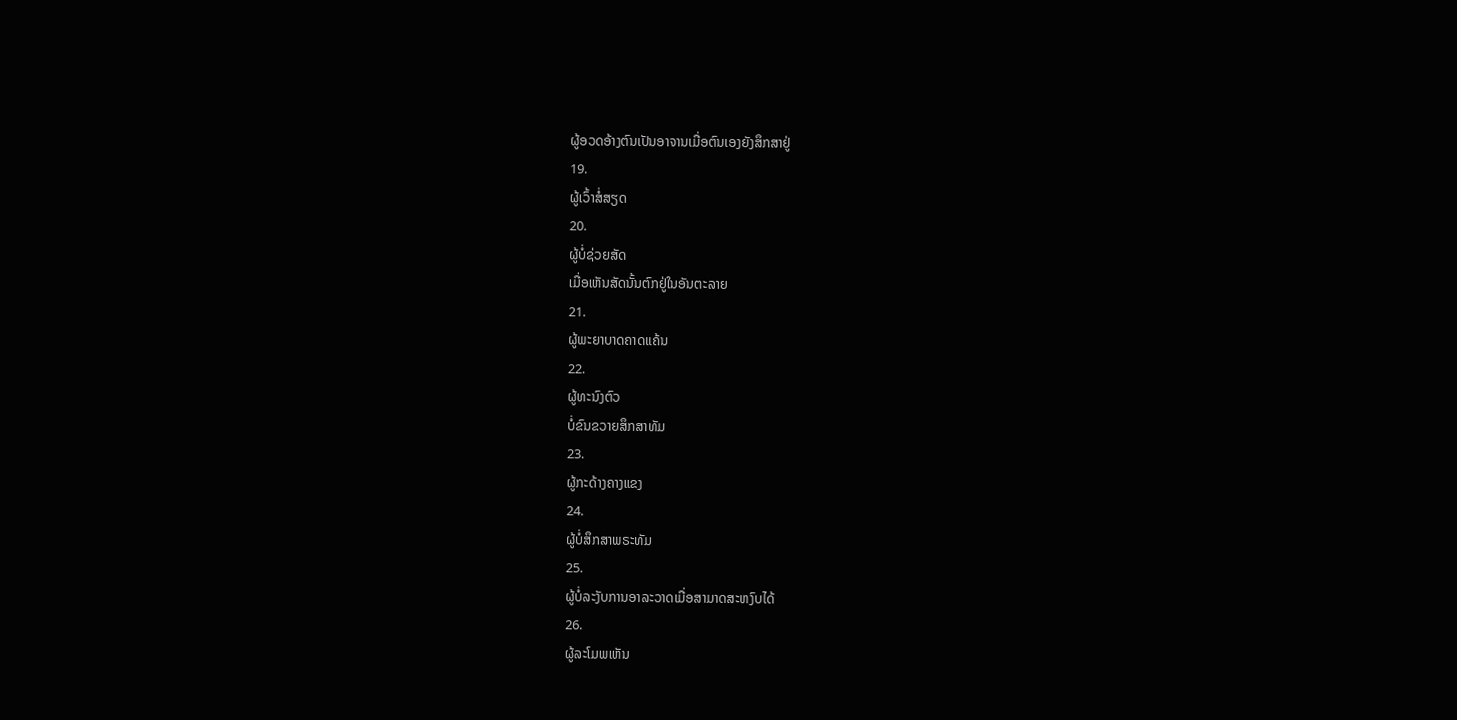ຜູ້ອວດອ້າງຕົນເປັນອາຈານເມື່ອຕົນເອງຍັງສຶກສາຢູ່
19.
ຜູ້ເວົ້າສໍ່ສຽດ
20.
ຜູ້ບໍ່ຊ່ວຍສັດ
ເມື່ອເຫັນສັດນັ້ນຕົກຢູ່ໃນອັນຕະລາຍ
21.
ຜູ້ພະຍາບາດຄາດແຄ້ນ
22.
ຜູ້ທະນົງຕົວ
ບໍ່ຂົນຂວາຍສຶກສາທັມ
23.
ຜູ້ກະດ້າງຄາງແຂງ
24.
ຜູ້ບໍ່ສຶກສາພຣະທັມ
25.
ຜູ້ບໍ່ລະງັບການອາລະວາດເມື່ອສາມາດສະຫງົບໄດ້
26.
ຜູ້ລະໂມພເຫັນ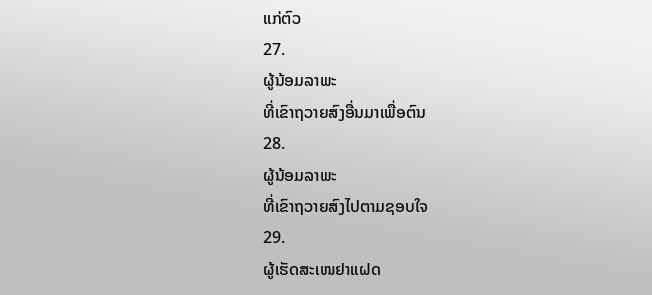ແກ່ຕົວ
27.
ຜູ້ນ້ອມລາພະ
ທີ່ເຂົາຖວາຍສົງອື່ນມາເພື່ອຕົນ
28.
ຜູ້ນ້ອມລາພະ
ທີ່ເຂົາຖວາຍສົງໄປຕາມຊອບໃຈ
29.
ຜູ້ເຮັດສະເໜຢາແຝດ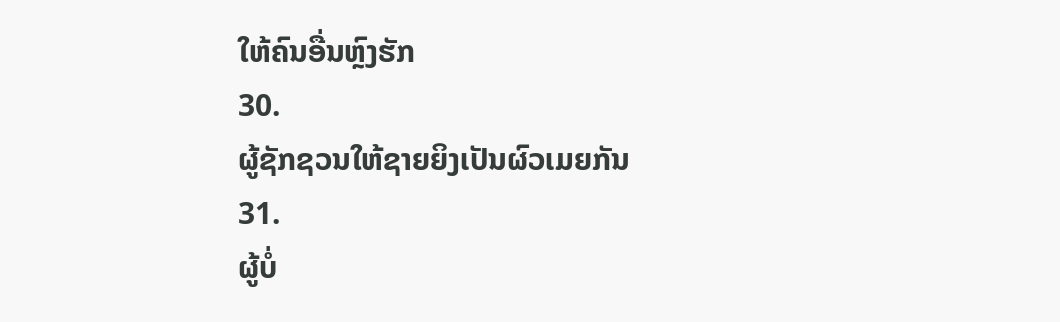ໃຫ້ຄົນອື່ນຫຼົງຮັກ
30.
ຜູ້ຊັກຊວນໃຫ້ຊາຍຍິງເປັນຜົວເມຍກັນ
31.
ຜູ້ບໍ່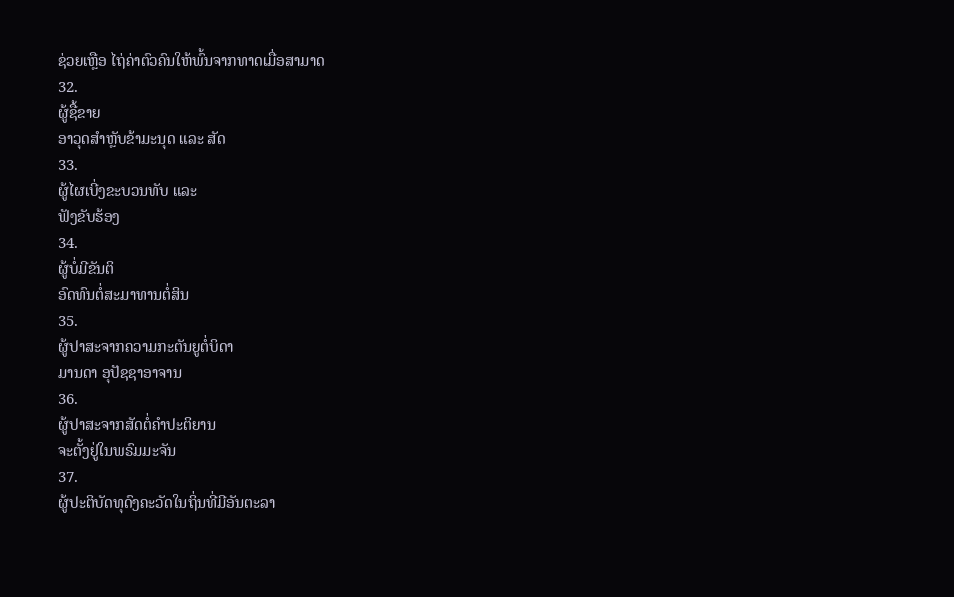ຊ່ວຍເຫຼືອ ໄຖ່ຄ່າຕົວຄົນໃຫ້ພົ້ນຈາກທາດເມື່ອສາມາດ
32.
ຜູ້ຊື້ຂາຍ
ອາວຸດສຳຫຼັບຂ້າມະນຸດ ແລະ ສັດ
33.
ຜູ້ໄຜເບີ່ງຂະບວນທັບ ແລະ
ຟັງຂັບຮ້ອງ
34.
ຜູ້ບໍ່ມີຂັນຕິ
ອົດທົນຕໍ່ສະມາທານຕໍ່ສິນ
35.
ຜູ້ປາສະຈາກຄວາມກະຕັນຍູຕໍ່ບິດາ
ມານດາ ອຸປັຊຊາອາຈານ
36.
ຜູ້ປາສະຈາກສັດຕໍ່ຄຳປະຕິຍານ
ຈະຕັ້ງຢູ່ໃນພຣົມມະຈັນ
37.
ຜູ້ປະຕິບັດທຸດົງຄະວັດໃນຖິ່ນທີ່ມີອັນຕະລາ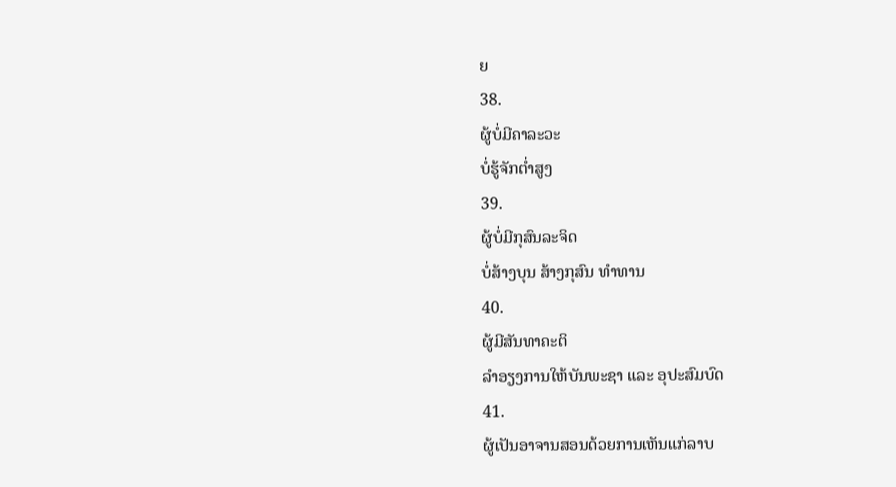ຍ
38.
ຜູ້ບໍ່ມີຄາລະວະ
ບໍ່ຮູ້ຈັກຕໍ່າສູງ
39.
ຜູ້ບໍ່ມີກຸສົນລະຈິດ
ບໍ່ສ້າງບຸນ ສ້າງກຸສົນ ທຳທານ
40.
ຜູ້ມີສັນທາຄະຕິ
ລຳອຽງການໃຫ້ບັນພະຊາ ແລະ ອຸປະສົມບົດ
41.
ຜູ້ເປັນອາຈານສອນດ້ວຍການເຫັນແກ່ລາບ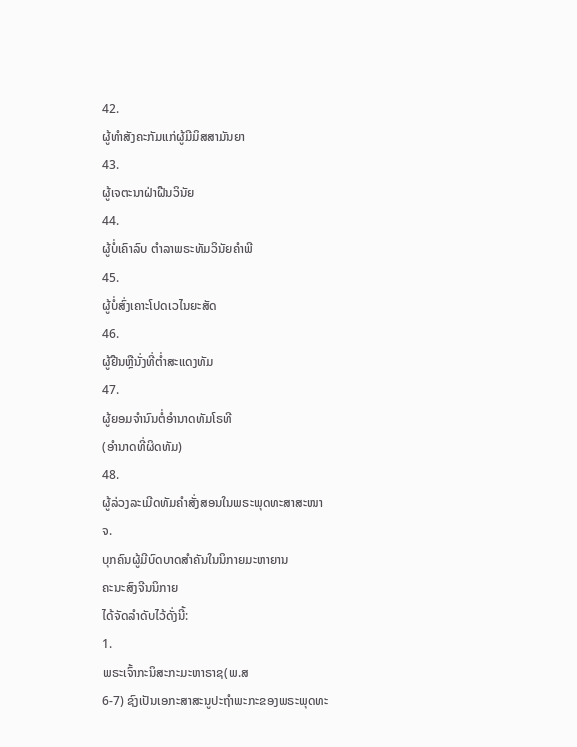42.
ຜູ້ທຳສັງຄະກັມແກ່ຜູ້ມີມິສສາມັນຍາ
43.
ຜູ້ເຈຕະນາຝ່າຝືນວິນັຍ
44.
ຜູ້ບໍ່ເຄົາລົບ ຕຳລາພຣະທັມວິນັຍຄຳພີ
45.
ຜູ້ບໍ່ສົ່ງເຄາະໂປດເວໄນຍະສັດ
46.
ຜູ້ຢືນຫຼືນັ່ງທີ່ຕໍ່າສະແດງທັມ
47.
ຜູ້ຍອມຈຳນົນຕໍ່ອຳນາດທັມໂຣທີ
(ອໍານາດທີ່ຜິດທັມ)
48.
ຜູ້ລ່ວງລະເມີດທັມຄຳສັ່ງສອນໃນພຣະພຸດທະສາສະໜາ
ຈ.
ບຸກຄົນຜູ້ມີບົດບາດສຳຄັນໃນນິກາຍມະຫາຍານ
ຄະນະສົງຈີນນິກາຍ
ໄດ້ຈັດລຳດັບໄວ້ດັ່ງນີ້:
1.
ພຣະເຈົ້າກະນິສະກະມະຫາຣາຊ(ພ.ສ
6-7) ຊົງເປັນເອກະສາສະນູປະຖຳພະກະຂອງພຣະພຸດທະ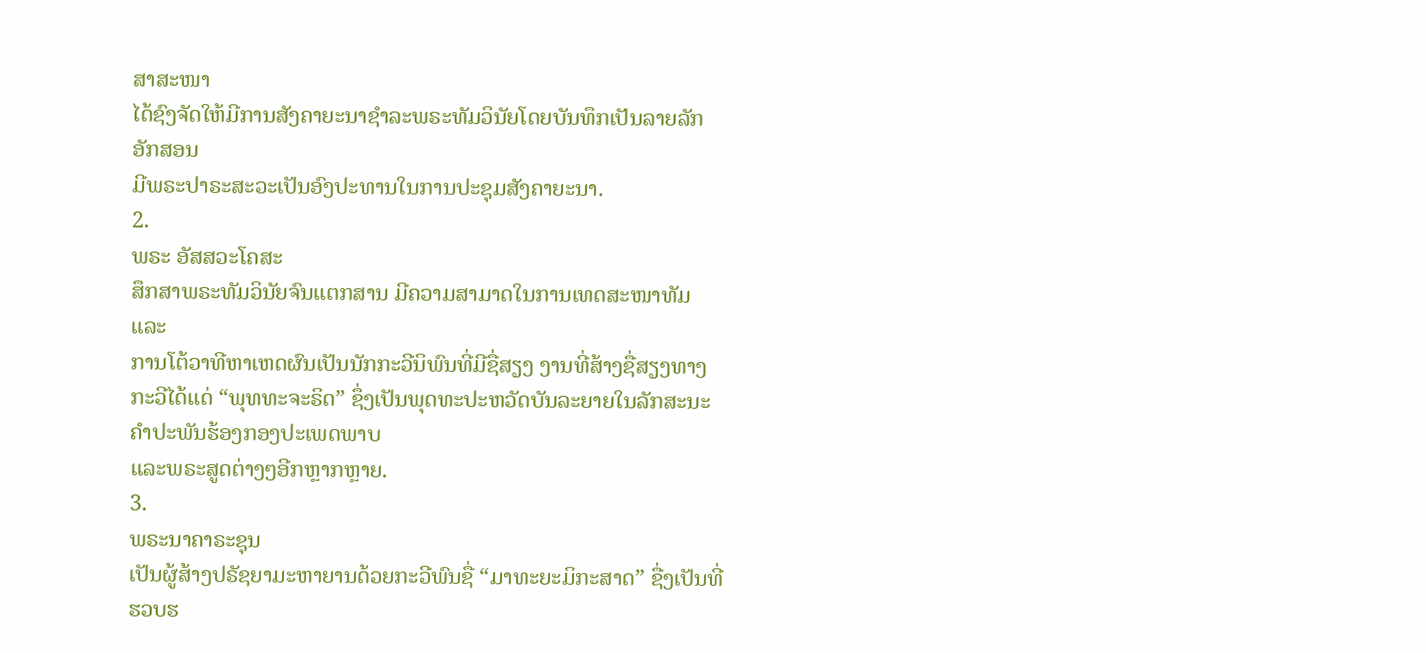ສາສະໜາ
ໄດ້ຊົງຈັດໃຫ້ມີການສັງຄາຍະນາຊຳລະພຣະທັມວິນັຍໂດຍບັນທຶກເປັນລາຍລັກອັກສອນ
ມີພຣະປາຣະສະວະເປັນອົງປະທານໃນການປະຊຸມສັງຄາຍະນາ.
2.
ພຣະ ອັສສວະໂຄສະ
ສຶກສາພຣະທັມວິນັຍຈົນແຕກສານ ມີຄວາມສາມາດໃນການເທດສະໜາທັມ ແລະ
ການໂຕ້ວາທີຫາເຫດຜົນເປັນນັກກະວີນິພົນທີ່ມີຊື່ສຽງ ງານທີ່ສ້າງຊື່ສຽງທາງກະວີໄດ້ແດ່ “ພຸທທະຈະຣິດ” ຊຶ່ງເປັນພຸດທະປະຫວັດບັນລະຍາຍໃນລັກສະນະຄຳປະພັນຮ້ອງກອງປະເພດພາບ
ແລະພຣະສູດຕ່າງໆອີກຫຼາກຫຼາຍ.
3.
ພຣະນາຄາຣະຊຸນ
ເປັນຜູ້ສ້າງປຣັຊຍາມະຫາຍານດ້ວຍກະວີພົນຊື່ “ມາທະຍະມິກະສາດ” ຊື່ງເປັນທີ່ຮວບຮ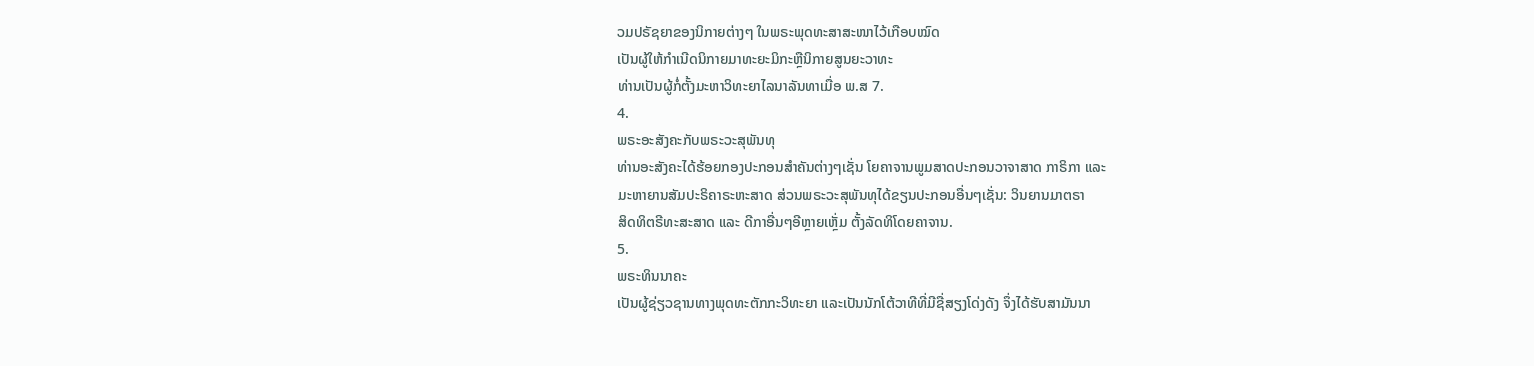ວມປຣັຊຍາຂອງນິກາຍຕ່າງໆ ໃນພຣະພຸດທະສາສະໜາໄວ້ເກືອບໝົດ
ເປັນຜູ້ໃຫ້ກຳເນີດນິກາຍມາທະຍະມິກະຫຼືນິກາຍສູນຍະວາທະ
ທ່ານເປັນຜູ້ກໍ່ຕັ້ງມະຫາວິທະຍາໄລນາລັນທາເມື່ອ ພ.ສ 7.
4.
ພຣະອະສັງຄະກັບພຣະວະສຸພັນທຸ
ທ່ານອະສັງຄະໄດ້ຮ້ອຍກອງປະກອນສຳຄັນຕ່າງໆເຊັ່ນ ໂຍຄາຈານພູມສາດປະກອນວາຈາສາດ ກາຣິກາ ແລະ
ມະຫາຍານສັມປະຣິຄາຣະຫະສາດ ສ່ວນພຣະວະສຸພັນທຸໄດ້ຂຽນປະກອນອື່ນໆເຊັ່ນ: ວິນຍານມາຕຣາ
ສິດທິຕຣີທະສະສາດ ແລະ ດີກາອື່ນໆອີຫຼາຍເຫຼັ່ມ ຕັ້ງລັດທິໂດຍຄາຈານ.
5.
ພຣະທິນນາຄະ
ເປັນຜູ້ຊ່ຽວຊານທາງພຸດທະຕັກກະວິທະຍາ ແລະເປັນນັກໂຕ້ວາທີທີ່ມີຊື່ສຽງໂດ່ງດັງ ຈຶ່ງໄດ້ຮັບສາມັນນາ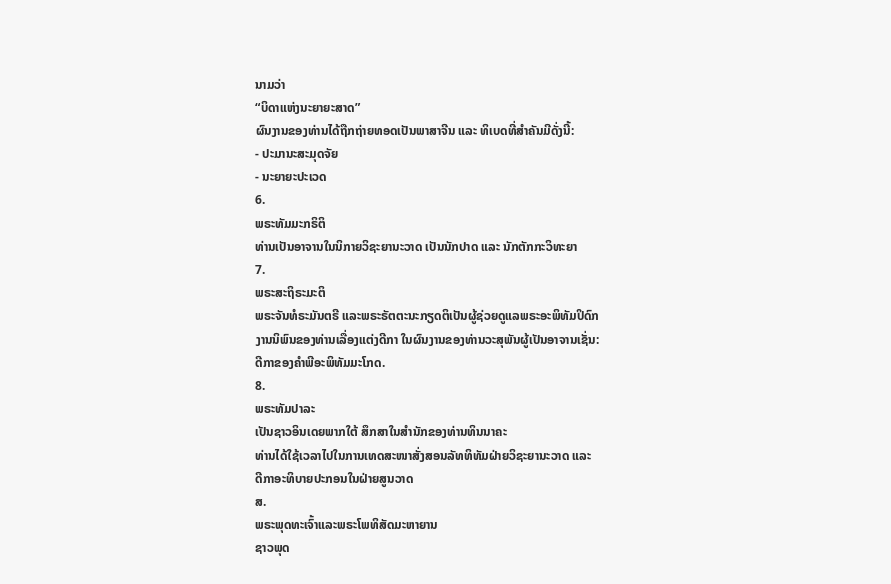ນາມວ່າ
“ບິດາແຫ່ງນະຍາຍະສາດ”
ຜົນງານຂອງທ່ານໄດ້ຖືກຖ່າຍທອດເປັນພາສາຈີນ ແລະ ທິເບດທີ່ສຳຄັນມີດັ່ງນີ້:
- ປະມານະສະມຸດຈັຍ
- ນະຍາຍະປະເວດ
6.
ພຣະທັມມະກຣິຕິ
ທ່ານເປັນອາຈານໃນນິກາຍວິຊະຍານະວາດ ເປັນນັກປາດ ແລະ ນັກຕັກກະວິທະຍາ
7.
ພຣະສະຖິຣະມະຕິ
ພຣະຈັນທໍຣະມັນຕຣີ ແລະພຣະຣັຕຕະນະກຽດຕິເປັນຜູ້ຊ່ວຍດູແລພຣະອະພິທັມປິດົກ
ງານນິພົນຂອງທ່ານເລື່ອງແຕ່ງດີກາ ໃນຜົນງານຂອງທ່ານວະສຸພັນຜູ້ເປັນອາຈານເຊັ່ນ:
ດີກາຂອງຄຳພີອະພິທັມມະໂກດ.
8.
ພຣະທັມປາລະ
ເປັນຊາວອິນເດຍພາກໃຕ້ ສຶກສາໃນສຳນັກຂອງທ່ານທິນນາຄະ
ທ່ານໄດ້ໃຊ້ເວລາໄປໃນການເທດສະໜາສັ່ງສອນລັທທິທັມຝ່າຍວິຊະຍານະວາດ ແລະ
ດີກາອະທິບາຍປະກອນໃນຝ່າຍສູນວາດ
ສ.
ພຣະພຸດທະເຈົ້າແລະພຣະໂພທິສັດມະຫາຍານ
ຊາວພຸດ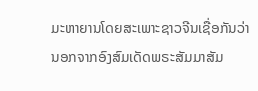ມະຫາຍານໂດຍສະເພາະຊາວຈີນເຊື່ອກັນວ່າ
ນອກຈາກອົງສົມເດັດພຣະສັມມາສັມ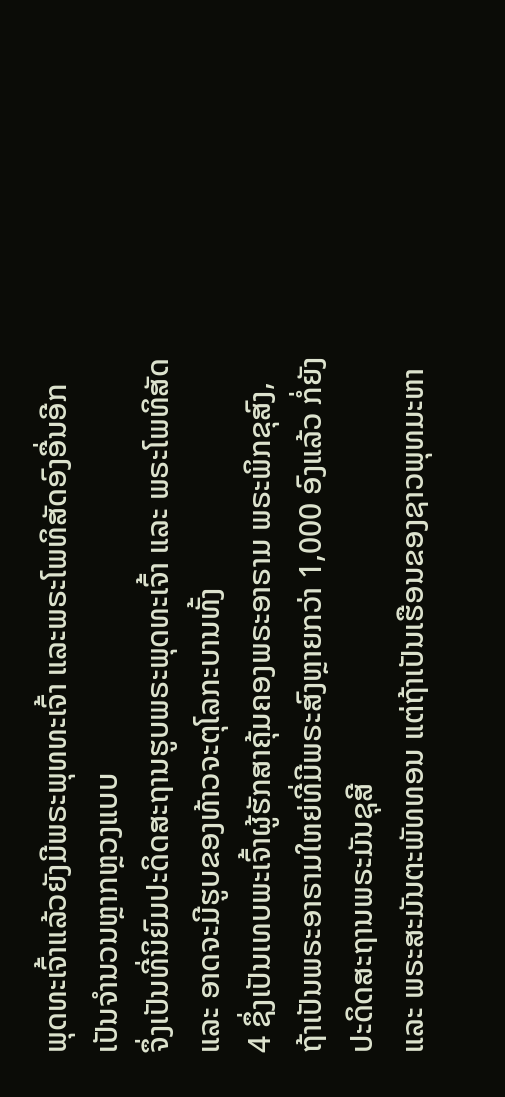ພຸດທະເຈົ້າແລ້ວຍັງມີພຣະພຸທທະເຈົ້າ ແລະພຣະໂພທິສັດອົງອື່ນອີກເປັນຈຳນວນຫຼາກຫຼວງແບບ
ຈຶ່ງເປັນທີ່ນິຍົມປະດິດສະຖານຮູບພຣະພຸດທະເຈົ້າ ແລະ ພຣະໂພທິສັດ ແລະ ອາດຈະມີຮູບຂອງທ້າວຈະຕຸໂລກະບານທັ້ງ
4 ຊຶ່ງເປັນເທບພະເຈົ້າຜູ້ຮັກສາຄຸ້ມຄອງພຣະອາຣາມ ພຣະພິກຂຸສົງ,
ຖ້າເປັນພຣະອາຣາມໃຫຍ່ທີ່ມີພຣະສົງຫຼາຍກວ່າ 1,000 ອົງແລ້ວ ກໍ່ຍັງປະດິດສະຖານພຣະມັນຊຸສີ
ແລະ ພຣະສະມັນຕະພັທທອນ ແຕ່ຖ້າເປັນເຮືອນຂອງຊາວພຸທມະຫາ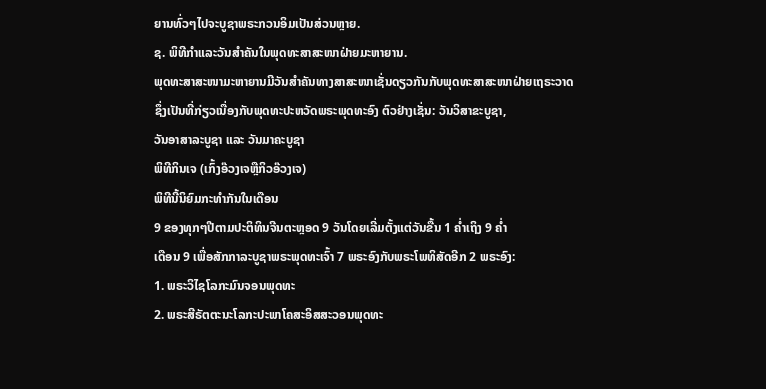ຍານທົ່ວໆໄປຈະບູຊາພຣະກວນອິມເປັນສ່ວນຫຼາຍ.
ຊ. ພິທີກຳແລະວັນສຳຄັນໃນພຸດທະສາສະໜາຝ່າຍມະຫາຍານ.
ພຸດທະສາສະໜາມະຫາຍານມີວັນສຳຄັນທາງສາສະໜາເຊັ່ນດຽວກັນກັບພຸດທະສາສະໜາຝ່າຍເຖຣະວາດ
ຊຶ່ງເປັນທີ່ກ່ຽວເນື່ອງກັບພຸດທະປະຫວັດພຣະພຸດທະອົງ ຕົວຢ່າງເຊັ່ນ: ວັນວິສາຂະບູຊາ,
ວັນອາສາລະບູຊາ ແລະ ວັນມາຄະບູຊາ
ພິທີກິນເຈ (ເກົ້ງອ໊ວງເຈຫຼືກິວອ໊ວງເຈ)
ພິທີນີ້ນິຍົມກະທຳກັນໃນເດືອນ
9 ຂອງທຸກໆປີຕາມປະຕິທິນຈີນຕະຫຼອດ 9 ວັນໂດຍເລີ່ມຕັ້ງແຕ່ວັນຂື້ນ 1 ຄໍ່າເຖິງ 9 ຄໍ່າ
ເດືອນ 9 ເພື່ອສັກກາລະບູຊາພຣະພຸດທະເຈົ້າ 7 ພຣະອົງກັບພຣະໂພທິສັດອີກ 2 ພຣະອົງ:
1. ພຣະວິໄຊໂລກະມົນຈອນພຸດທະ
2. ພຣະສີຣັຕຕະນະໂລກະປະພາໂຄສະອິສສະວອນພຸດທະ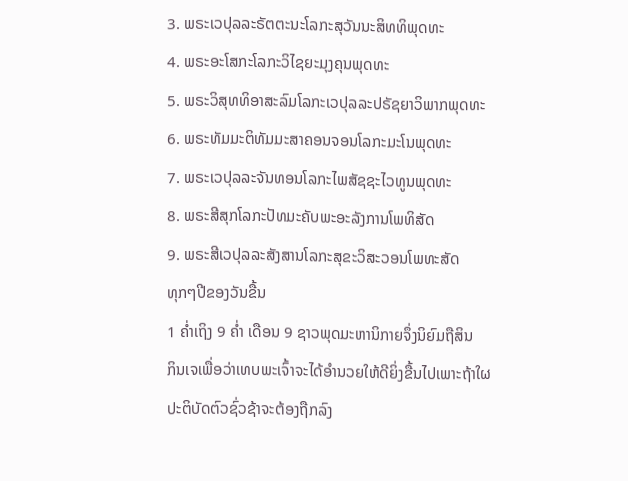3. ພຣະເວປຸລລະຣັຕຕະນະໂລກະສຸວັນນະສິທທິພຸດທະ
4. ພຣະອະໂສກະໂລກະວິໄຊຍະມຸງຄຸນພຸດທະ
5. ພຣະວິສຸທທິອາສະລົມໂລກະເວປຸລລະປຣັຊຍາວິພາກພຸດທະ
6. ພຣະທັມມະຕິທັມມະສາຄອນຈອນໂລກະມະໂນພຸດທະ
7. ພຣະເວປຸລລະຈັນທອນໂລກະໄພສັຊຊະໄວທູນພຸດທະ
8. ພຣະສີສຸກໂລກະປັທມະຄັບພະອະລັງການໂພທິສັດ
9. ພຣະສີເວປຸລລະສັງສານໂລກະສຸຂະວິສະວອນໂພທະສັດ
ທຸກໆປີຂອງວັນຂື້ນ
1 ຄໍ່າເຖິງ 9 ຄໍ່າ ເດືອນ 9 ຊາວພຸດມະຫານິກາຍຈຶ່ງນິຍົມຖືສິນ
ກິນເຈເພື່ອວ່າເທບພະເຈົ້າຈະໄດ້ອຳນວຍໃຫ້ດີຍິ່ງຂື້ນໄປເພາະຖ້າໃຜປະຕິບັດຕົວຊົ່ວຊ້າຈະຕ້ອງຖືກລົງ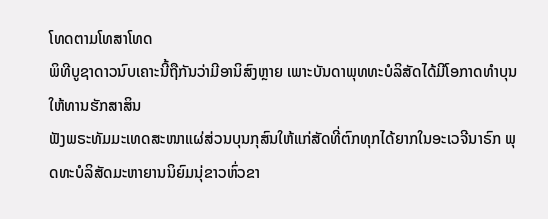ໂທດຕາມໂທສາໂທດ
ພິທີບູຊາດາວນົບເຄາະນີ້ຖືກັນວ່າມີອານິສົງຫຼາຍ ເພາະບັນດາພຸທທະບໍລິສັດໄດ້ມີໂອກາດທຳບຸນ
ໃຫ້ທານຮັກສາສິນ
ຟັງພຣະທັມມະເທດສະໜາແຜ່ສ່ວນບຸນກຸສົນໃຫ້ແກ່ສັດທີ່ຕົກທຸກໄດ້ຍາກໃນອະເວຈີນາຣົກ ພຸດທະບໍລິສັດມະຫາຍານນິຍົມນຸ່ຂາວຫົ່ວຂາ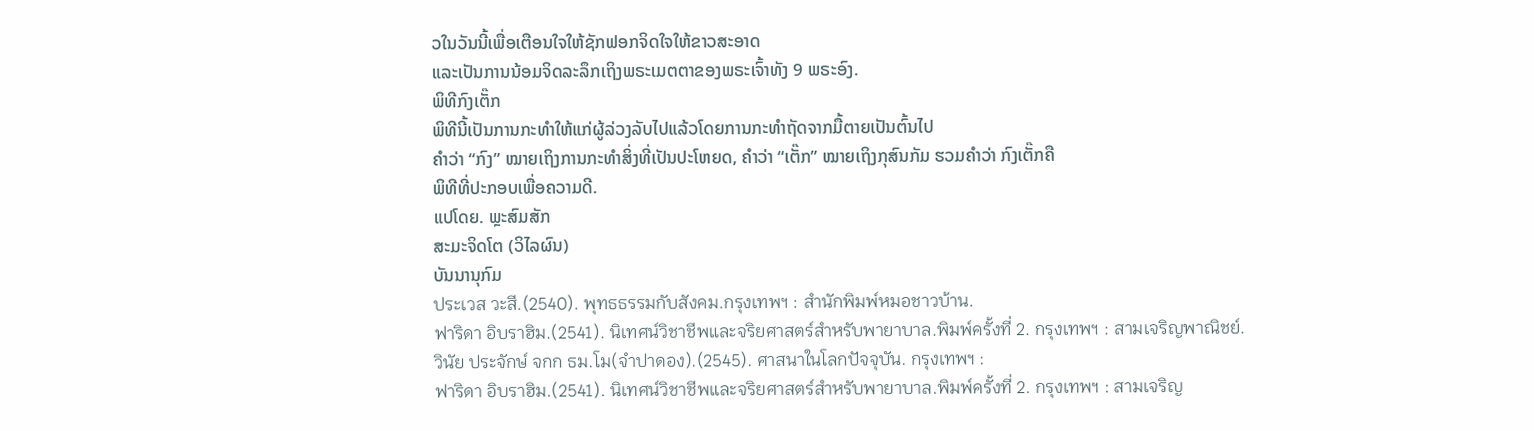ວໃນວັນນີ້ເພື່ອເຕືອນໃຈໃຫ້ຊັກຟອກຈິດໃຈໃຫ້ຂາວສະອາດ
ແລະເປັນການນ້ອມຈິດລະລຶກເຖິງພຣະເມຕຕາຂອງພຣະເຈົ້າທັງ 9 ພຣະອົງ.
ພິທີກົງເຕັ໊ກ
ພິທີນີ້ເປັນການກະທຳໃຫ້ແກ່ຜູ້ລ່ວງລັບໄປແລ້ວໂດຍການກະທຳຖັດຈາກມື້ຕາຍເປັນຕົ້ນໄປ
ຄຳວ່າ “ກົງ” ໝາຍເຖິງການກະທໍາສິ່ງທີ່ເປັນປະໂຫຍດ, ຄໍາວ່າ “ເຕັ໊ກ” ໝາຍເຖິງກຸສົນກັມ ຮວມຄຳວ່າ ກົງເຕັ໊ກຄື
ພິທີທີ່ປະກອບເພື່ອຄວາມດີ.
ແປໂດຍ. ພຼະສົມສັກ
ສະມະຈິດໂຕ (ວິໄລຜົນ)
ບັນນານຸກົມ
ประเวส วะสี.(2540). พุทธธรรมกับสังคม.กรุงเทพฯ : สำนักพิมพ์หมอชาวบ้าน.
ฟาริดา อิบราฮิม.(2541). นิเทศน์วิชาชีพและจริยศาสตร์สำหรับพายาบาล.พิมพ์ครั้งที่ 2. กรุงเทพฯ : สามเจริญพาณิชย์.
วินัย ประจักษ์ จกก ธม.โม(จำปาดอง).(2545). ศาสนาในโลกปัจจุบัน. กรุงเทพฯ :
ฟาริดา อิบราฮิม.(2541). นิเทศน์วิชาชีพและจริยศาสตร์สำหรับพายาบาล.พิมพ์ครั้งที่ 2. กรุงเทพฯ : สามเจริญ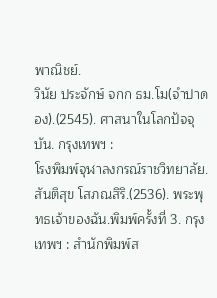พาณิชย์.
วินัย ประจักษ์ จกก ธม.โม(จำปาดอง).(2545). ศาสนาในโลกปัจจุบัน. กรุงเทพฯ :
โรงพิมพ์จุฬาลงกรณ์ราชวิทยาลัย.
สันติสุข โสภณสิริ.(2536). พระพุทธเจ้าของฉัน.พิมพ์ครั้งที่ 3. กรุงเทพฯ : สำนักพิมพ์ส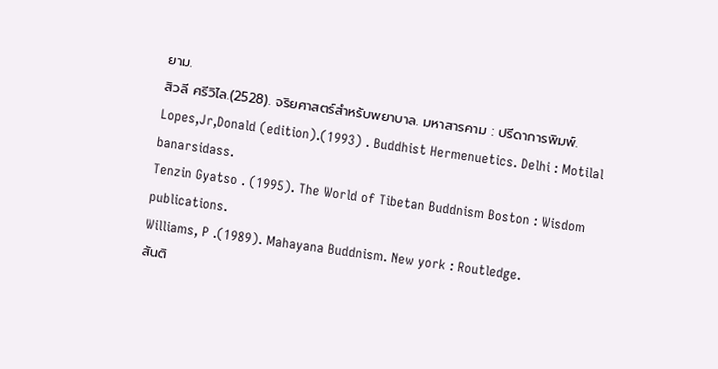ยาม.
สิวลี ศรีวิไล.(2528). จริยศาสตร์สำหรับพยาบาล. มหาสารคาม : ปรีดาการพิมพ์.
Lopes,Jr,Donald (edition).(1993) . Buddhist Hermenuetics. Delhi : Motilal banarsidass.
Tenzin Gyatso . (1995). The World of Tibetan Buddnism Boston : Wisdom publications.
Williams, P .(1989). Mahayana Buddnism. New york : Routledge.
สันติ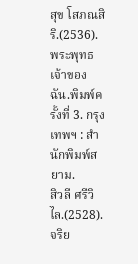สุข โสภณสิริ.(2536). พระพุทธเจ้าของฉัน.พิมพ์ครั้งที่ 3. กรุงเทพฯ : สำนักพิมพ์สยาม.
สิวลี ศรีวิไล.(2528). จริย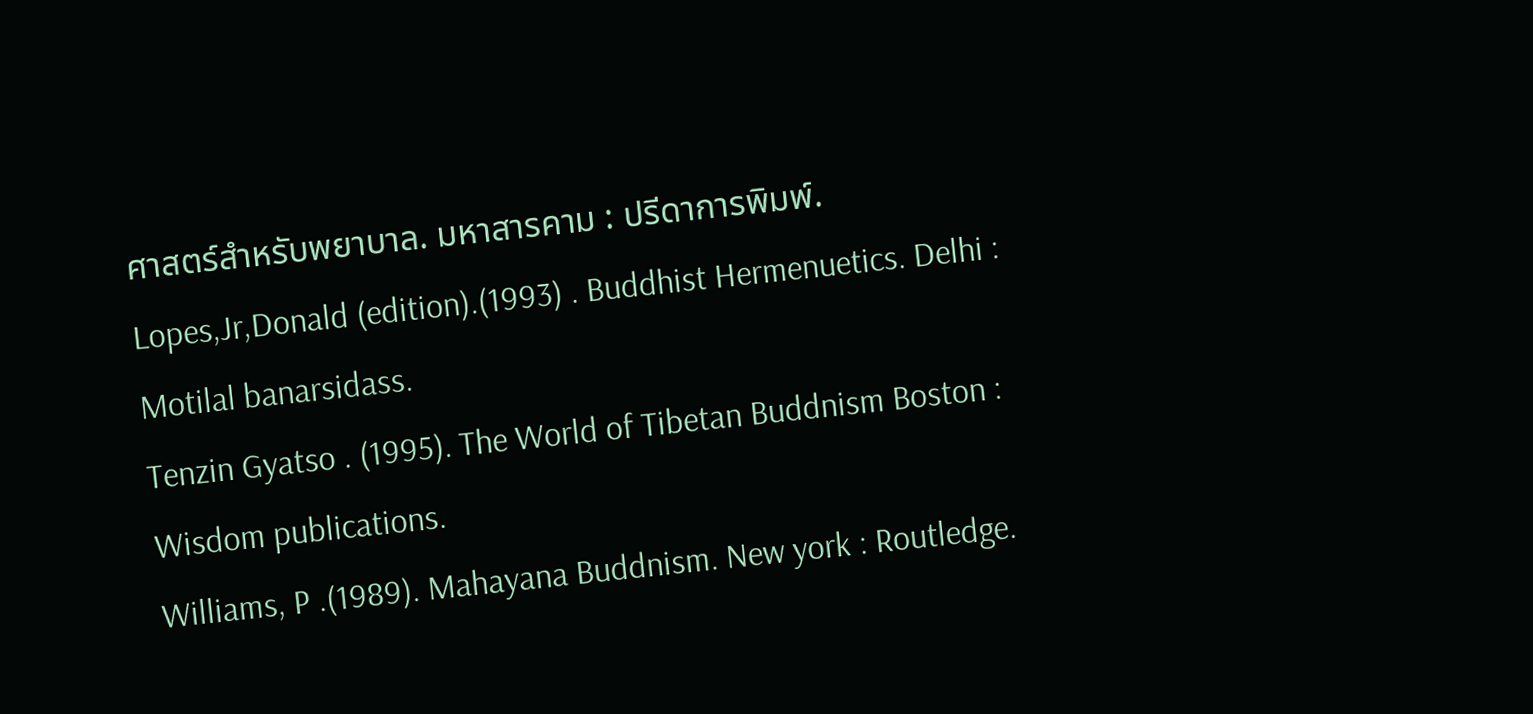ศาสตร์สำหรับพยาบาล. มหาสารคาม : ปรีดาการพิมพ์.
Lopes,Jr,Donald (edition).(1993) . Buddhist Hermenuetics. Delhi : Motilal banarsidass.
Tenzin Gyatso . (1995). The World of Tibetan Buddnism Boston : Wisdom publications.
Williams, P .(1989). Mahayana Buddnism. New york : Routledge.